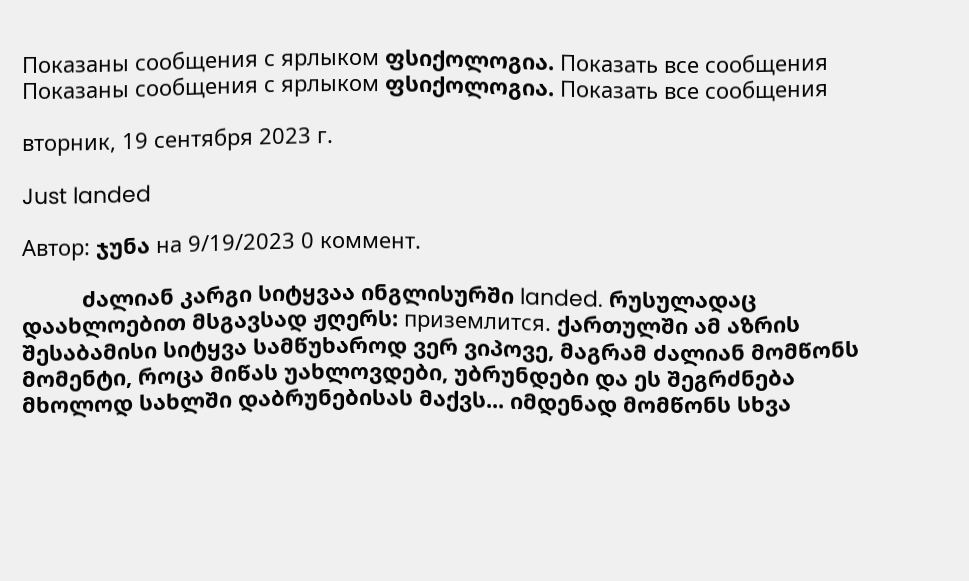Показаны сообщения с ярлыком ფსიქოლოგია. Показать все сообщения
Показаны сообщения с ярлыком ფსიქოლოგია. Показать все сообщения

вторник, 19 сентября 2023 г.

Just landed

Автор: ჯუნა на 9/19/2023 0 коммент.

          ძალიან კარგი სიტყვაა ინგლისურში landed. რუსულადაც დაახლოებით მსგავსად ჟღერს: приземлится. ქართულში ამ აზრის შესაბამისი სიტყვა სამწუხაროდ ვერ ვიპოვე, მაგრამ ძალიან მომწონს მომენტი, როცა მიწას უახლოვდები, უბრუნდები და ეს შეგრძნება მხოლოდ სახლში დაბრუნებისას მაქვს... იმდენად მომწონს სხვა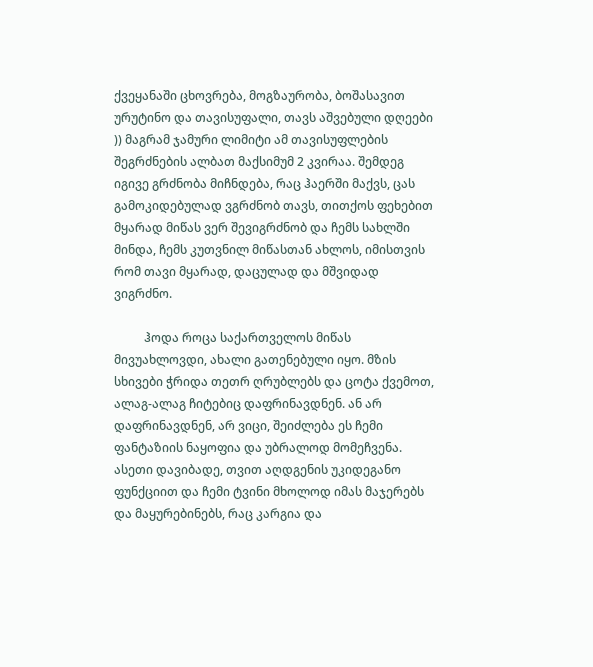ქვეყანაში ცხოვრება, მოგზაურობა, ბოშასავით ურუტინო და თავისუფალი, თავს აშვებული დღეები )) მაგრამ ჯამური ლიმიტი ამ თავისუფლების შეგრძნების ალბათ მაქსიმუმ 2 კვირაა. შემდეგ იგივე გრძნობა მიჩნდება, რაც ჰაერში მაქვს, ცას გამოკიდებულად ვგრძნობ თავს, თითქოს ფეხებით მყარად მიწას ვერ შევიგრძნობ და ჩემს სახლში მინდა, ჩემს კუთვნილ მიწასთან ახლოს, იმისთვის რომ თავი მყარად, დაცულად და მშვიდად ვიგრძნო.

          ჰოდა როცა საქართველოს მიწას მივუახლოვდი, ახალი გათენებული იყო. მზის სხივები ჭრიდა თეთრ ღრუბლებს და ცოტა ქვემოთ, ალაგ-ალაგ ჩიტებიც დაფრინავდნენ. ან არ დაფრინავდნენ, არ ვიცი, შეიძლება ეს ჩემი ფანტაზიის ნაყოფია და უბრალოდ მომეჩვენა. ასეთი დავიბადე, თვით აღდგენის უკიდეგანო ფუნქციით და ჩემი ტვინი მხოლოდ იმას მაჯერებს და მაყურებინებს, რაც კარგია და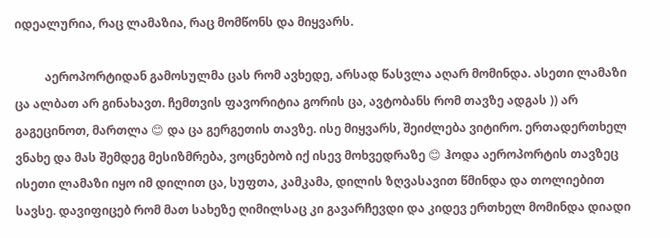იდეალურია, რაც ლამაზია, რაც მომწონს და მიყვარს.

          აეროპორტიდან გამოსულმა ცას რომ ავხედე, არსად წასვლა აღარ მომინდა. ასეთი ლამაზი ცა ალბათ არ გინახავთ. ჩემთვის ფავორიტია გორის ცა, ავტობანს რომ თავზე ადგას )) არ გაგეცინოთ, მართლა 😊 და ცა გერგეთის თავზე. ისე მიყვარს, შეიძლება ვიტირო. ერთადერთხელ ვნახე და მას შემდეგ მესიზმრება, ვოცნებობ იქ ისევ მოხვედრაზე 😊 ჰოდა აეროპორტის თავზეც ისეთი ლამაზი იყო იმ დილით ცა, სუფთა, კამკამა, დილის ზღვასავით წმინდა და თოლიებით სავსე. დავიფიცებ რომ მათ სახეზე ღიმილსაც კი გავარჩევდი და კიდევ ერთხელ მომინდა დიადი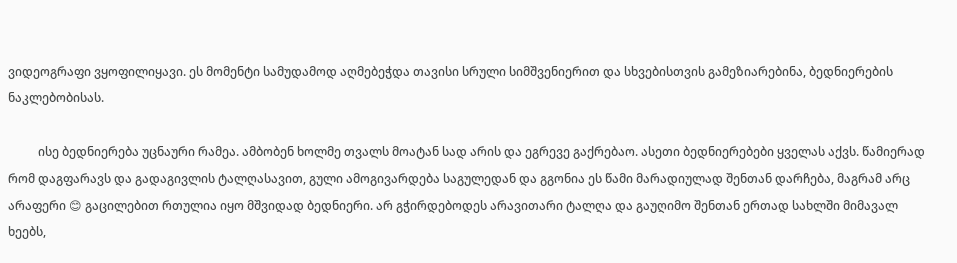ვიდეოგრაფი ვყოფილიყავი. ეს მომენტი სამუდამოდ აღმებეჭდა თავისი სრული სიმშვენიერით და სხვებისთვის გამეზიარებინა, ბედნიერების ნაკლებობისას.

          ისე ბედნიერება უცნაური რამეა. ამბობენ ხოლმე თვალს მოატან სად არის და ეგრევე გაქრებაო. ასეთი ბედნიერებები ყველას აქვს. წამიერად რომ დაგფარავს და გადაგივლის ტალღასავით, გული ამოგივარდება საგულედან და გგონია ეს წამი მარადიულად შენთან დარჩება, მაგრამ არც არაფერი 😊 გაცილებით რთულია იყო მშვიდად ბედნიერი. არ გჭირდებოდეს არავითარი ტალღა და გაუღიმო შენთან ერთად სახლში მიმავალ ხეებს,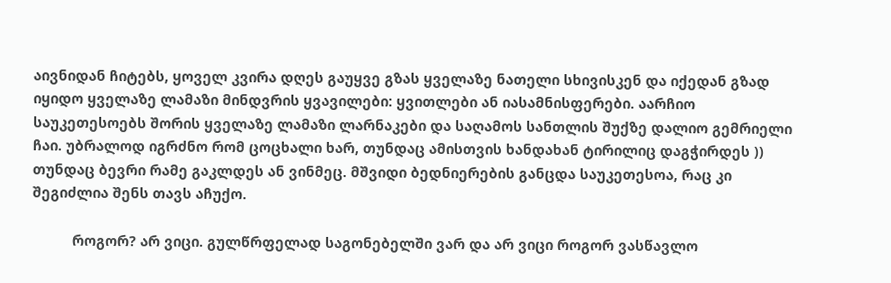აივნიდან ჩიტებს, ყოველ კვირა დღეს გაუყვე გზას ყველაზე ნათელი სხივისკენ და იქედან გზად იყიდო ყველაზე ლამაზი მინდვრის ყვავილები: ყვითლები ან იასამნისფერები. აარჩიო საუკეთესოებს შორის ყველაზე ლამაზი ლარნაკები და საღამოს სანთლის შუქზე დალიო გემრიელი ჩაი. უბრალოდ იგრძნო რომ ცოცხალი ხარ, თუნდაც ამისთვის ხანდახან ტირილიც დაგჭირდეს )) თუნდაც ბევრი რამე გაკლდეს ან ვინმეც. მშვიდი ბედნიერების განცდა საუკეთესოა, რაც კი შეგიძლია შენს თავს აჩუქო.

          როგორ? არ ვიცი. გულწრფელად საგონებელში ვარ და არ ვიცი როგორ ვასწავლო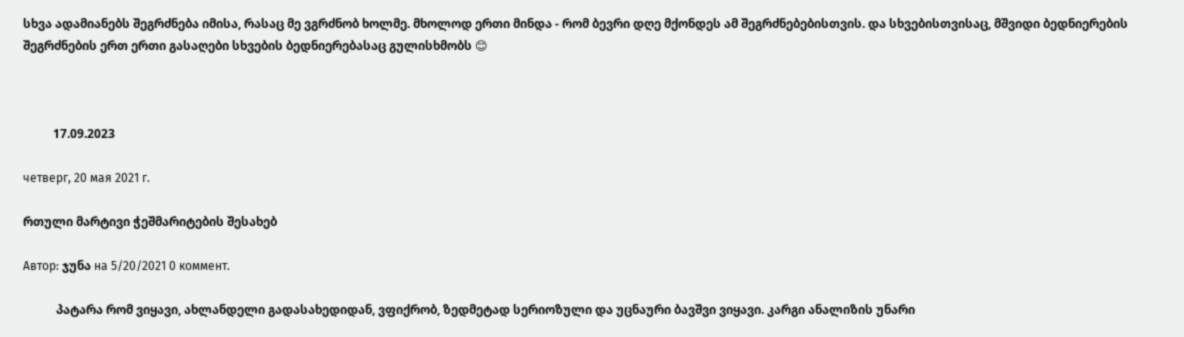სხვა ადამიანებს შეგრძნება იმისა, რასაც მე ვგრძნობ ხოლმე. მხოლოდ ერთი მინდა - რომ ბევრი დღე მქონდეს ამ შეგრძნებებისთვის. და სხვებისთვისაც, მშვიდი ბედნიერების შეგრძნების ერთ ერთი გასაღები სხვების ბედნიერებასაც გულისხმობს 😊



          17.09.2023

четверг, 20 мая 2021 г.

რთული მარტივი ჭეშმარიტების შესახებ

Автор: ჯუნა на 5/20/2021 0 коммент.

           პატარა რომ ვიყავი, ახლანდელი გადასახედიდან, ვფიქრობ, ზედმეტად სერიოზული და უცნაური ბავშვი ვიყავი. კარგი ანალიზის უნარი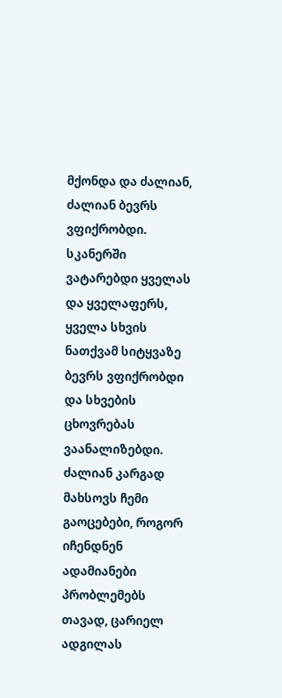მქონდა და ძალიან, ძალიან ბევრს ვფიქრობდი. სკანერში ვატარებდი ყველას და ყველაფერს, ყველა სხვის ნათქვამ სიტყვაზე ბევრს ვფიქრობდი და სხვების ცხოვრებას ვაანალიზებდი. ძალიან კარგად მახსოვს ჩემი გაოცებები, როგორ იჩენდნენ ადამიანები პრობლემებს თავად, ცარიელ ადგილას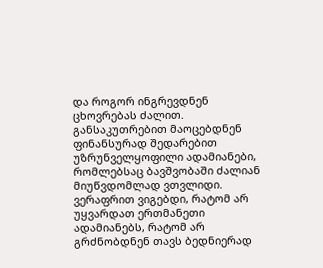და როგორ ინგრევდნენ ცხოვრებას ძალით. განსაკუთრებით მაოცებდნენ ფინანსურად შედარებით უზრუნველყოფილი ადამიანები, რომლებსაც ბავშვობაში ძალიან მიუწვდომლად ვთვლიდი. ვერაფრით ვიგებდი, რატომ არ უყვარდათ ერთმანეთი ადამიანებს, რატომ არ გრძნობდნენ თავს ბედნიერად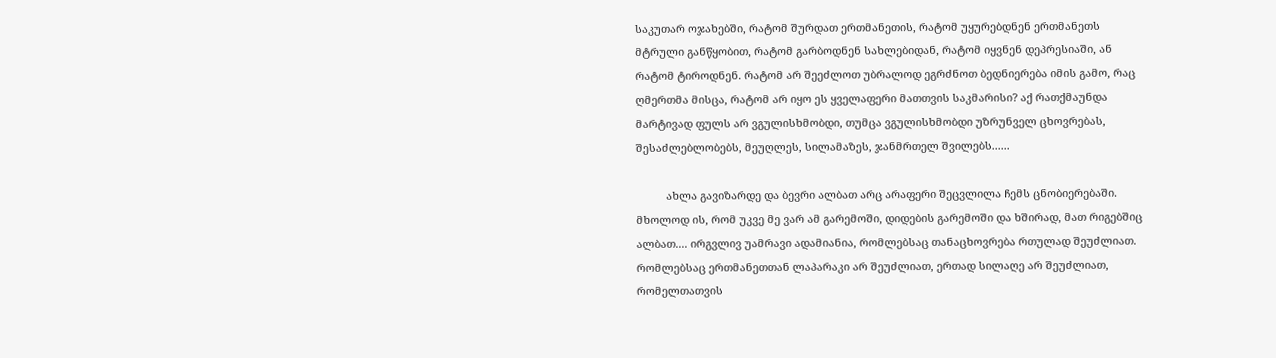საკუთარ ოჯახებში, რატომ შურდათ ერთმანეთის, რატომ უყურებდნენ ერთმანეთს მტრული განწყობით, რატომ გარბოდნენ სახლებიდან, რატომ იყვნენ დეპრესიაში, ან რატომ ტიროდნენ. რატომ არ შეეძლოთ უბრალოდ ეგრძნოთ ბედნიერება იმის გამო, რაც ღმერთმა მისცა, რატომ არ იყო ეს ყველაფერი მათთვის საკმარისი? აქ რათქმაუნდა მარტივად ფულს არ ვგულისხმობდი, თუმცა ვგულისხმობდი უზრუნველ ცხოვრებას, შესაძლებლობებს, მეუღლეს, სილამაზეს, ჯანმრთელ შვილებს......

          ახლა გავიზარდე და ბევრი ალბათ არც არაფერი შეცვლილა ჩემს ცნობიერებაში. მხოლოდ ის, რომ უკვე მე ვარ ამ გარემოში, დიდების გარემოში და ხშირად, მათ რიგებშიც ალბათ.... ირგვლივ უამრავი ადამიანია, რომლებსაც თანაცხოვრება რთულად შეუძლიათ. რომლებსაც ერთმანეთთან ლაპარაკი არ შეუძლიათ, ერთად სილაღე არ შეუძლიათ, რომელთათვის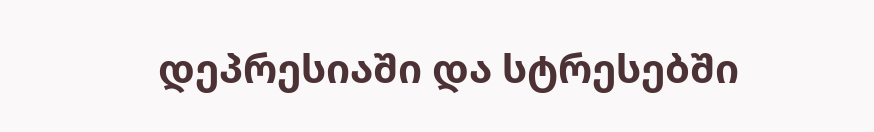დეპრესიაში და სტრესებში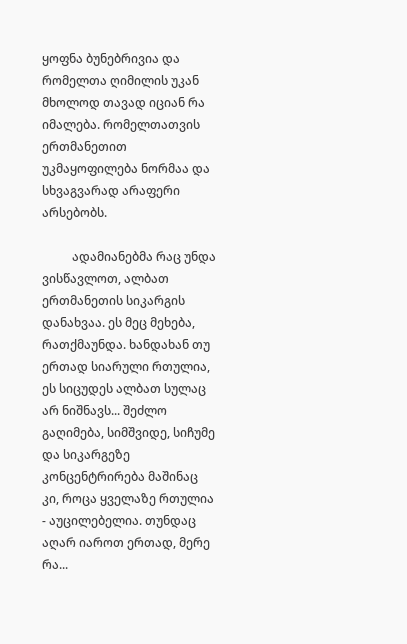ყოფნა ბუნებრივია და რომელთა ღიმილის უკან მხოლოდ თავად იციან რა იმალება. რომელთათვის ერთმანეთით უკმაყოფილება ნორმაა და სხვაგვარად არაფერი არსებობს.

          ადამიანებმა რაც უნდა ვისწავლოთ, ალბათ ერთმანეთის სიკარგის დანახვაა. ეს მეც მეხება, რათქმაუნდა. ხანდახან თუ ერთად სიარული რთულია, ეს სიცუდეს ალბათ სულაც არ ნიშნავს... შეძლო გაღიმება, სიმშვიდე, სიჩუმე და სიკარგეზე კონცენტრირება მაშინაც კი, როცა ყველაზე რთულია - აუცილებელია. თუნდაც აღარ იაროთ ერთად, მერე რა...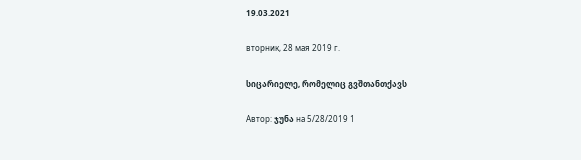19.03.2021

вторник, 28 мая 2019 г.

სიცარიელე, რომელიც გვშთანთქავს

Автор: ჯუნა на 5/28/2019 1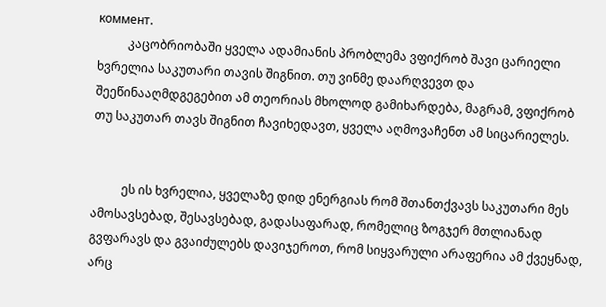коммент.
          კაცობრიობაში ყველა ადამიანის პრობლემა ვფიქრობ შავი ცარიელი ხვრელია საკუთარი თავის შიგნით. თუ ვინმე დაარღვევთ და შეეწინააღმდგეგებით ამ თეორიას მხოლოდ გამიხარდება, მაგრამ, ვფიქრობ თუ საკუთარ თავს შიგნით ჩავიხედავთ, ყველა აღმოვაჩენთ ამ სიცარიელეს.


          ეს ის ხვრელია, ყველაზე დიდ ენერგიას რომ შთანთქვავს საკუთარი მეს ამოსავსებად, შესავსებად, გადასაფარად, რომელიც ზოგჯერ მთლიანად გვფარავს და გვაიძულებს დავიჯეროთ, რომ სიყვარული არაფერია ამ ქვეყნად, არც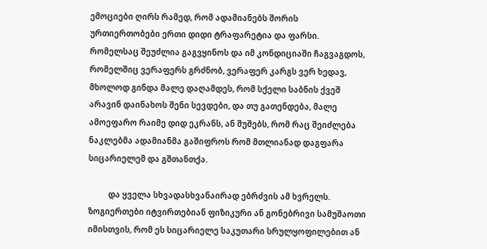ემოციები ღირს რამედ, რომ ადამიანებს შორის ურთიერთობები ერთი დიდი ტრაფარეტია და ფარსი. რომელსაც შეუძლია გაგვყინოს და იმ კონდიციაში ჩაგვაგდოს, რომელშიც ვერაფერს გრძნობ, ვერაფერ კარგს ვერ ხედავ, მხოლოდ გინდა მალე დაღამდეს, რომ სქელი საბნის ქვეშ არავინ დაინახოს შენი სევდები, და თუ გათენდება, მალე ამოეფარო რაიმე დიდ ეკრანს, ან შუშებს, რომ რაც შეიძლება ნაკლებმა ადამიანმა გაშიფროს რომ მთლიანად დაგფარა სიცარიელემ და გშთანთქა.

          და ყველა სხვადასხვანაირად ებრძვის ამ ხვრელს. ზოგიერთები იტვირთებიან ფიზიკური ან გონებრივი სამუშაოთი იმისთვის, რომ ეს სიცარიელე საკუთარი სრულყოფილებით ან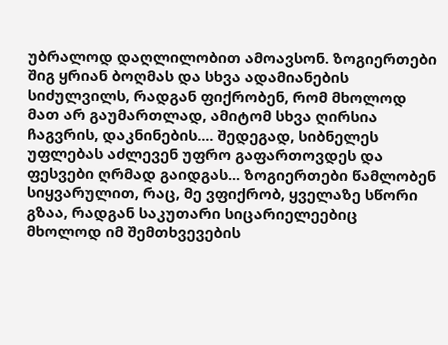უბრალოდ დაღლილობით ამოავსონ. ზოგიერთები შიგ ყრიან ბოღმას და სხვა ადამიანების სიძულვილს, რადგან ფიქრობენ, რომ მხოლოდ მათ არ გაუმართლად, ამიტომ სხვა ღირსია ჩაგვრის, დაკნინების.... შედეგად, სიბნელეს უფლებას აძლევენ უფრო გაფართოვდეს და ფესვები ღრმად გაიდგას... ზოგიერთები წამლობენ სიყვარულით, რაც, მე ვფიქრობ, ყველაზე სწორი გზაა, რადგან საკუთარი სიცარიელეებიც მხოლოდ იმ შემთხვევების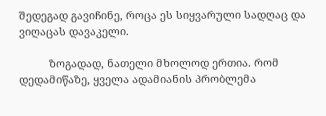შედეგად გავიჩინე, როცა ეს სიყვარული სადღაც და ვიღაცას დავაკელი.

          ზოგადად, ნათელი მხოლოდ ერთია. რომ დედამიწაზე, ყველა ადამიანის პრობლემა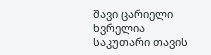შავი ცარიელი ხვრელია საკუთარი თავის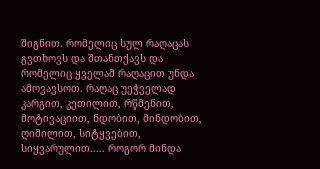შიგნით. რომელიც სულ რაღაცას გვთხოვს და შთანთქავს და რომელიც ყველამ რაღაცით უნდა ამოვავსოთ. რაღაც უეჭველად კარგით, კეთილით, რწმენით, მოტივაციით, ნდობით, მინდობით, ღიმილით, სიტყვებით, სიყვარულით..... როგორ მინდა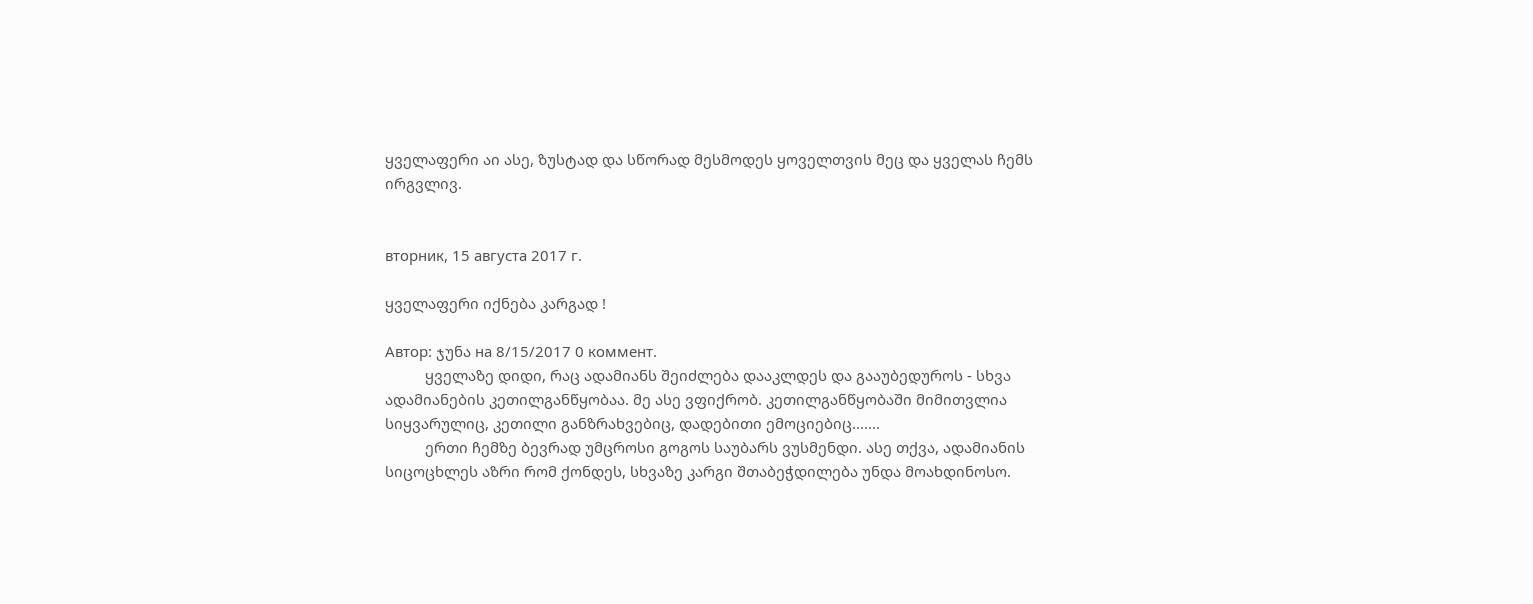ყველაფერი აი ასე, ზუსტად და სწორად მესმოდეს ყოველთვის მეც და ყველას ჩემს ირგვლივ.


вторник, 15 августа 2017 г.

ყველაფერი იქნება კარგად !

Автор: ჯუნა на 8/15/2017 0 коммент.
          ყველაზე დიდი, რაც ადამიანს შეიძლება დააკლდეს და გააუბედუროს - სხვა ადამიანების კეთილგანწყობაა. მე ასე ვფიქრობ. კეთილგანწყობაში მიმითვლია სიყვარულიც, კეთილი განზრახვებიც, დადებითი ემოციებიც.......
          ერთი ჩემზე ბევრად უმცროსი გოგოს საუბარს ვუსმენდი. ასე თქვა, ადამიანის სიცოცხლეს აზრი რომ ქონდეს, სხვაზე კარგი შთაბეჭდილება უნდა მოახდინოსო.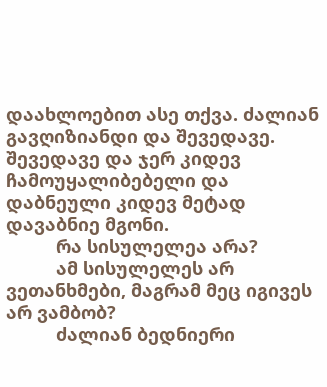დაახლოებით ასე თქვა. ძალიან გავღიზიანდი და შევედავე. შევედავე და ჯერ კიდევ ჩამოუყალიბებელი და დაბნეული კიდევ მეტად დავაბნიე მგონი.
          რა სისულელეა არა?
          ამ სისულელეს არ ვეთანხმები, მაგრამ მეც იგივეს არ ვამბობ?
          ძალიან ბედნიერი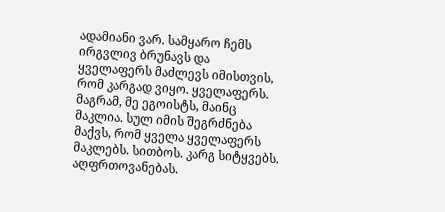ადამიანი ვარ. სამყარო ჩემს ირგვლივ ბრუნავს და ყველაფერს მაძლევს იმისთვის, რომ კარგად ვიყო. ყველაფერს. მაგრამ, მე ეგოისტს, მაინც მაკლია. სულ იმის შეგრძნება მაქვს, რომ ყველა ყველაფერს მაკლებს. სითბოს. კარგ სიტყვებს. აღფრთოვანებას.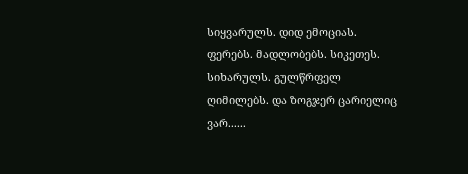სიყვარულს. დიდ ემოციას. ფერებს. მადლობებს. სიკეთეს. სიხარულს. გულწრფელ ღიმილებს. და ზოგჯერ ცარიელიც ვარ......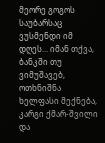მეორე გოგოს საუბარსაც ვუსმენდი იმ დღეს... იმან თქვა, ბანკში თუ ვიმუშავებ, ოთხნიშნა ხელფასი მექნება, კარგი ქმარ-შვილი და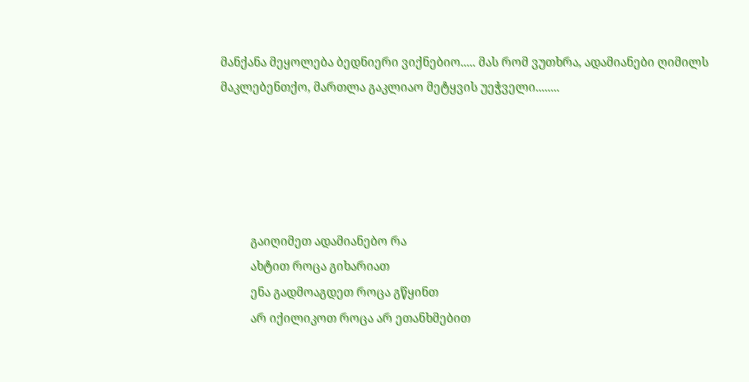მანქანა მეყოლება ბედნიერი ვიქნებიო..... მას რომ ვუთხრა, ადამიანები ღიმილს მაკლებენთქო, მართლა გაკლიაო მეტყვის უეჭველი........





          გაიღიმეთ ადამიანებო რა
          ახტით როცა გიხარიათ
          ენა გადმოაგდეთ როცა გწყინთ
          არ იქილიკოთ როცა არ ეთანხმებით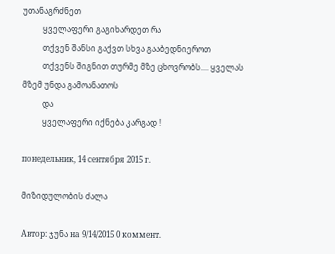უთანაგრძნეთ
          ყველაფერი გაგიხარდეთ რა
          თქვენ შანსი გაქვთ სხვა გააბედნიეროთ
          თქვენს შიგნით თურმე მზე ცხოვრობს.... ყველას მზემ უნდა გამოანათოს
          და
          ყველაფერი იქნება კარგად !

понедельник, 14 сентября 2015 г.

მიზიდულობის ძალა

Автор: ჯუნა на 9/14/2015 0 коммент.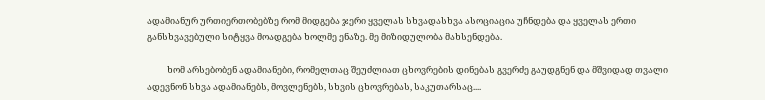ადამიანურ ურთიერთობებზე რომ მიდგება ჯერი ყველას სხვადასხვა ასოციაცია უჩნდება და ყველას ერთი განსხვავებული სიტყვა მოადგება ხოლმე ენაზე. მე მიზიდულობა მახსენდება.

          ხომ არსებობენ ადამიანები, რომელთაც შეუძლიათ ცხოვრების დინებას გვერძე გაუდგნენ და მშვიდად თვალი ადევნონ სხვა ადამიანებს, მოვლენებს, სხვის ცხოვრებას, საკუთარსაც....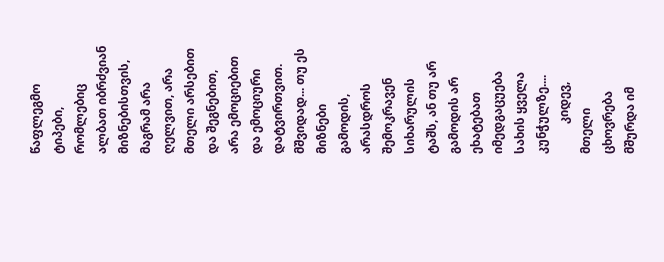წაფლეგმო ტიპები, რომლებიც ალბათ იბრძვიან მიზნებისთვის, მაგრამ არა ღელვით, არა მთელი არსებით და შეგნებით, არა ემოციებით და ემოციური დატვირთვით. მშვიდად... თუ ეს მიზნები გამოდის, არასდროს შემოკრავენ სიხარულის ტაშს, ან თუ არ გამოდის არ ეხატებათ იმედგაცუება სახის ყველა კუნჭულზე....
          კიდევ, მთელი ცხოვრება მშურდა იმ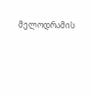მელოდრამის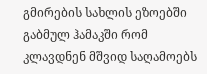გმირების სახლის ეზოებში გაბმულ ჰამაკში რომ კლავდნენ მშვიდ საღამოებს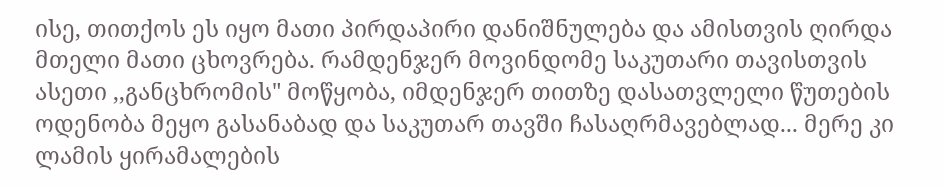ისე, თითქოს ეს იყო მათი პირდაპირი დანიშნულება და ამისთვის ღირდა მთელი მათი ცხოვრება. რამდენჯერ მოვინდომე საკუთარი თავისთვის ასეთი ,,განცხრომის" მოწყობა, იმდენჯერ თითზე დასათვლელი წუთების ოდენობა მეყო გასანაბად და საკუთარ თავში ჩასაღრმავებლად... მერე კი ლამის ყირამალების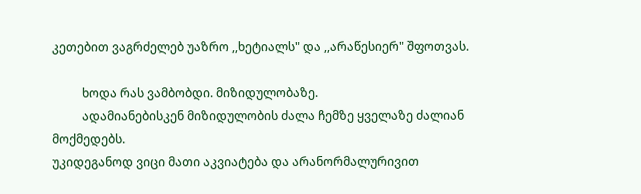კეთებით ვაგრძელებ უაზრო ,,ხეტიალს" და ,,არაწესიერ" შფოთვას.

          ხოდა რას ვამბობდი. მიზიდულობაზე.
          ადამიანებისკენ მიზიდულობის ძალა ჩემზე ყველაზე ძალიან მოქმედებს.
უკიდეგანოდ ვიცი მათი აკვიატება და არანორმალურივით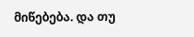მიწებება. და თუ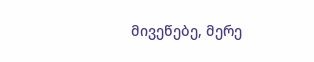მივეწებე, მერე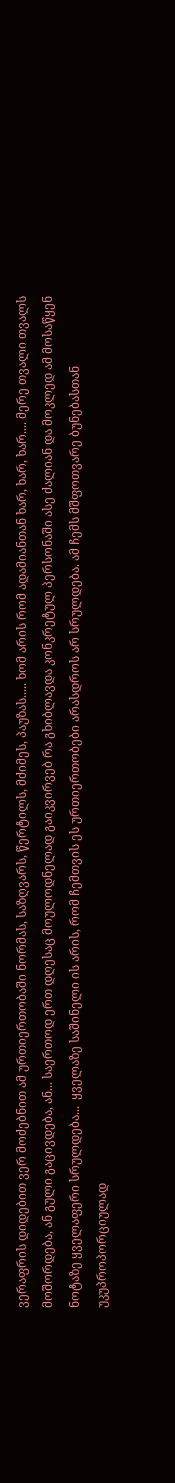ვერაფრის დიდებით ვერ მოძებნით ამ ურთიერთობაში ნორმას, საზღვარს, წერტილს, მძიმეს, პაუზას..... ხომ არის რომ ადამიანთან ხარ, ხარ, ხარ.... მერე თვალი თვალს მოშორდება, ან გული გაცივდება, ან... საერთოდ ერთ დღესაც მოულოდნელად გაიკვირვებ რა გხიბლავდა კონკრეტულ პერსონაში ასე ძალიან და მოკლედ ამ მოსაწყენ ნოტაზე ყველაფერი სრულდება...  ყველაზე საშინელი ის არის, რომ ჩემთვის ეს ურთიერთობები არასდროს არ სრულდება. ამ ჩემს მშფოთვარე ბუნებასთან უკუპროპორციულად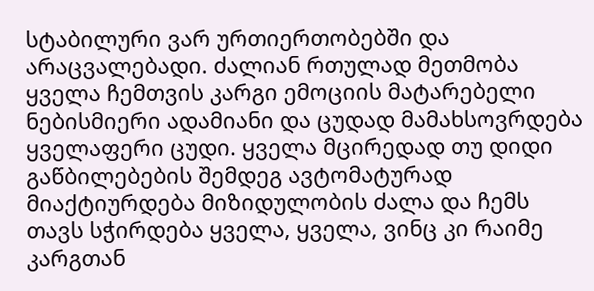სტაბილური ვარ ურთიერთობებში და არაცვალებადი. ძალიან რთულად მეთმობა ყველა ჩემთვის კარგი ემოციის მატარებელი ნებისმიერი ადამიანი და ცუდად მამახსოვრდება ყველაფერი ცუდი. ყველა მცირედად თუ დიდი გაწბილებების შემდეგ ავტომატურად მიაქტიურდება მიზიდულობის ძალა და ჩემს თავს სჭირდება ყველა, ყველა, ვინც კი რაიმე კარგთან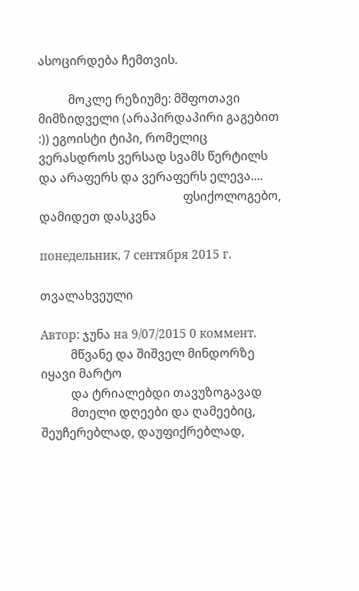ასოცირდება ჩემთვის.

          მოკლე რეზიუმე: მშფოთავი მიმზიდველი (არაპირდაპირი გაგებით :)) ეგოისტი ტიპი, რომელიც ვერასდროს ვერსად სვამს წერტილს და არაფერს და ვერაფერს ელევა....
                                                ფსიქოლოგებო, დამიდეთ დასკვნა

понедельник, 7 сентября 2015 г.

თვალახვეული

Автор: ჯუნა на 9/07/2015 0 коммент.
          მწვანე და შიშველ მინდორზე იყავი მარტო
          და ტრიალებდი თავუზოგავად
          მთელი დღეები და ღამეებიც, შეუჩერებლად, დაუფიქრებლად,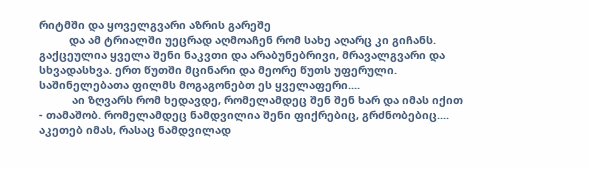რიტმში და ყოველგვარი აზრის გარეშე
          და ამ ტრიალში უეცრად აღმოაჩენ რომ სახე აღარც კი გიჩანს. გაქცეულია ყველა შენი ნაკვთი და არაბუნებრივი, მრავალგვარი და სხვადასხვა. ერთ წუთში მცინარი და მეორე წუთს უფერული. საშინელებათა ფილმს მოგაგონებთ ეს ყველაფერი....
           აი ზღვარს რომ ხედავდე, რომელამდეც შენ შენ ხარ და იმას იქით - თამაშობ. რომელამდეც ნამდვილია შენი ფიქრებიც, გრძნობებიც.... აკეთებ იმას, რასაც ნამდვილად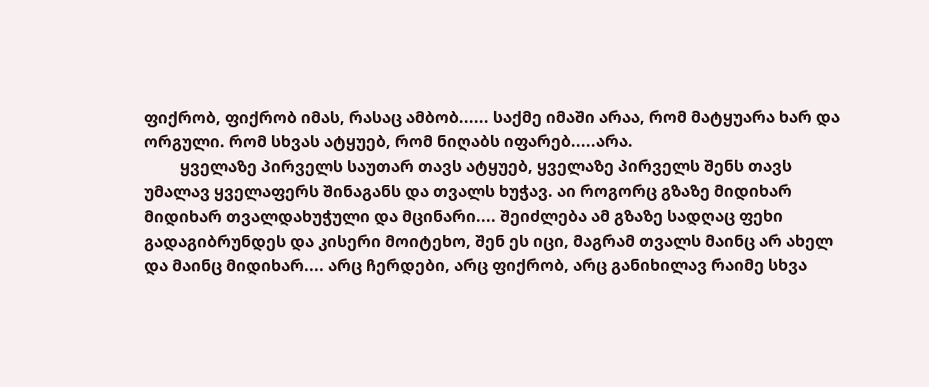ფიქრობ, ფიქრობ იმას, რასაც ამბობ...... საქმე იმაში არაა, რომ მატყუარა ხარ და ორგული. რომ სხვას ატყუებ, რომ ნიღაბს იფარებ.....არა.
         ყველაზე პირველს საუთარ თავს ატყუებ, ყველაზე პირველს შენს თავს უმალავ ყველაფერს შინაგანს და თვალს ხუჭავ. აი როგორც გზაზე მიდიხარ მიდიხარ თვალდახუჭული და მცინარი.... შეიძლება ამ გზაზე სადღაც ფეხი გადაგიბრუნდეს და კისერი მოიტეხო, შენ ეს იცი, მაგრამ თვალს მაინც არ ახელ და მაინც მიდიხარ.... არც ჩერდები, არც ფიქრობ, არც განიხილავ რაიმე სხვა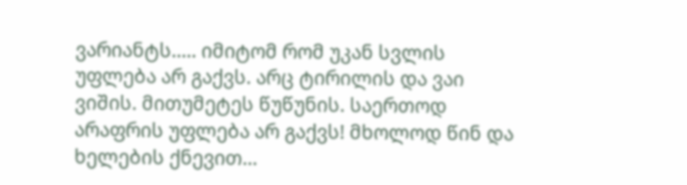ვარიანტს..... იმიტომ რომ უკან სვლის უფლება არ გაქვს. არც ტირილის და ვაი ვიშის. მითუმეტეს წუწუნის. საერთოდ არაფრის უფლება არ გაქვს! მხოლოდ წინ და ხელების ქნევით...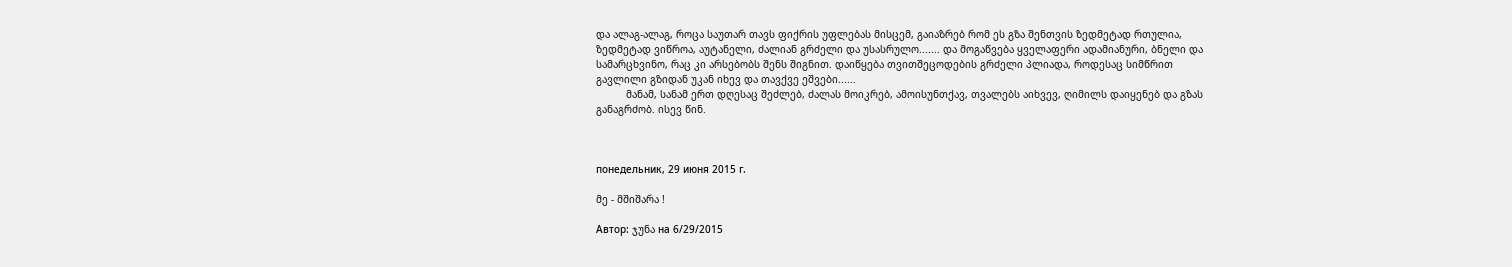და ალაგ-ალაგ, როცა საუთარ თავს ფიქრის უფლებას მისცემ, გაიაზრებ რომ ეს გზა შენთვის ზედმეტად რთულია, ზედმეტად ვიწროა, აუტანელი, ძალიან გრძელი და უსასრულო....... და მოგაწვება ყველაფერი ადამიანური, ბნელი და სამარცხვინო, რაც კი არსებობს შენს შიგნით. დაიწყება თვითშეცოდების გრძელი პლიადა, როდესაც სიმწრით გავლილი გზიდან უკან იხევ და თავქვე ეშვები......
          მანამ, სანამ ერთ დღესაც შეძლებ, ძალას მოიკრებ, ამოისუნთქავ, თვალებს აიხვევ, ღიმილს დაიყენებ და გზას განაგრძობ. ისევ წინ.



понедельник, 29 июня 2015 г.

მე - მშიშარა !

Автор: ჯუნა на 6/29/2015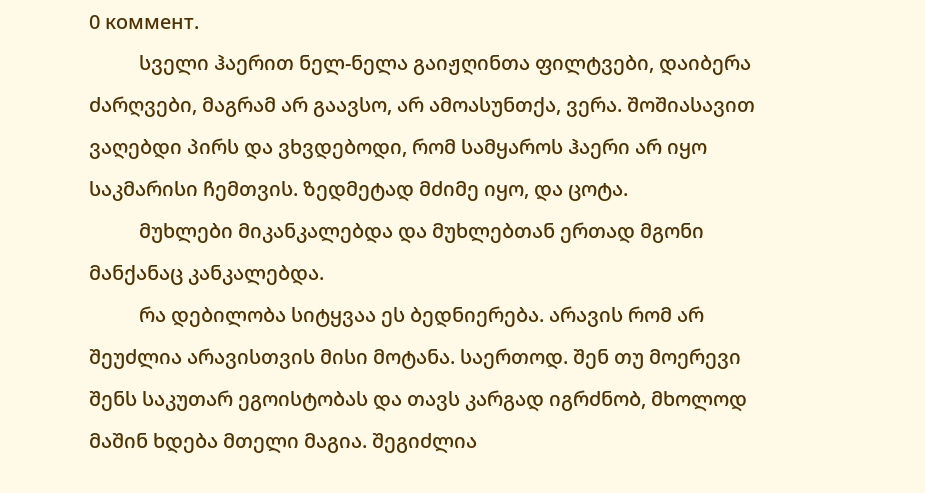0 коммент.
          სველი ჰაერით ნელ-ნელა გაიჟღინთა ფილტვები, დაიბერა ძარღვები, მაგრამ არ გაავსო, არ ამოასუნთქა, ვერა. შოშიასავით ვაღებდი პირს და ვხვდებოდი, რომ სამყაროს ჰაერი არ იყო საკმარისი ჩემთვის. ზედმეტად მძიმე იყო, და ცოტა.
          მუხლები მიკანკალებდა და მუხლებთან ერთად მგონი მანქანაც კანკალებდა.
          რა დებილობა სიტყვაა ეს ბედნიერება. არავის რომ არ შეუძლია არავისთვის მისი მოტანა. საერთოდ. შენ თუ მოერევი შენს საკუთარ ეგოისტობას და თავს კარგად იგრძნობ, მხოლოდ მაშინ ხდება მთელი მაგია. შეგიძლია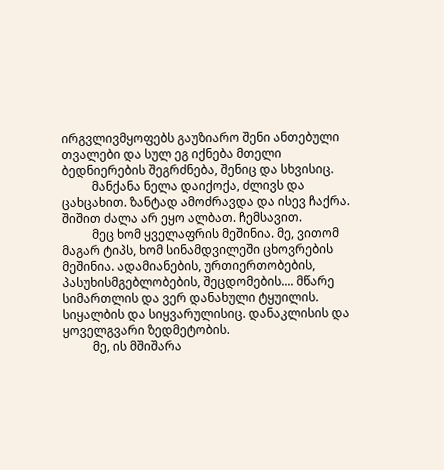ირგვლივმყოფებს გაუზიარო შენი ანთებული თვალები და სულ ეგ იქნება მთელი ბედნიერების შეგრძნება, შენიც და სხვისიც.
          მანქანა ნელა დაიქოქა, ძლივს და ცახცახით. ზანტად ამოძრავდა და ისევ ჩაქრა. შიშით ძალა არ ეყო ალბათ. ჩემსავით.
          მეც ხომ ყველაფრის მეშინია. მე, ვითომ მაგარ ტიპს, ხომ სინამდვილეში ცხოვრების მეშინია. ადამიანების, ურთიერთობების, პასუხისმგებლობების, შეცდომების.... მწარე სიმართლის და ვერ დანახული ტყუილის. სიყალბის და სიყვარულისიც. დანაკლისის და ყოველგვარი ზედმეტობის.
          მე, ის მშიშარა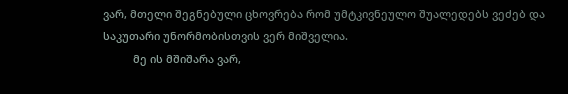ვარ, მთელი შეგნებული ცხოვრება რომ უმტკივნეულო შუალედებს ვეძებ და საკუთარი უნორმობისთვის ვერ მიშველია.
          მე ის მშიშარა ვარ,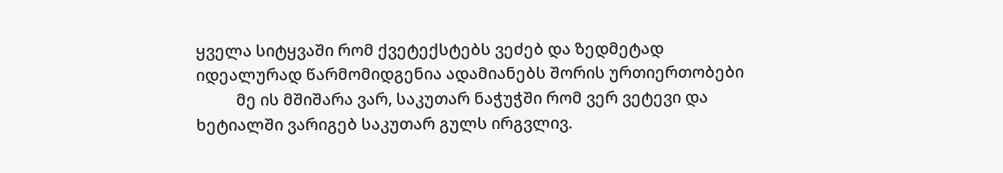ყველა სიტყვაში რომ ქვეტექსტებს ვეძებ და ზედმეტად იდეალურად წარმომიდგენია ადამიანებს შორის ურთიერთობები
          მე ის მშიშარა ვარ, საკუთარ ნაჭუჭში რომ ვერ ვეტევი და ხეტიალში ვარიგებ საკუთარ გულს ირგვლივ.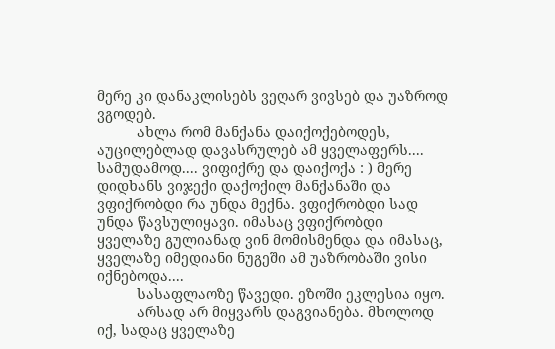მერე კი დანაკლისებს ვეღარ ვივსებ და უაზროდ ვგოდებ.
          ახლა რომ მანქანა დაიქოქებოდეს, აუცილებლად დავასრულებ ამ ყველაფერს.... სამუდამოდ.... ვიფიქრე და დაიქოქა : ) მერე დიდხანს ვიჯექი დაქოქილ მანქანაში და ვფიქრობდი რა უნდა მექნა. ვფიქრობდი სად უნდა წავსულიყავი. იმასაც ვფიქრობდი ყველაზე გულიანად ვინ მომისმენდა და იმასაც, ყველაზე იმედიანი ნუგეში ამ უაზრობაში ვისი იქნებოდა....
          სასაფლაოზე წავედი. ეზოში ეკლესია იყო.
          არსად არ მიყვარს დაგვიანება. მხოლოდ იქ, სადაც ყველაზე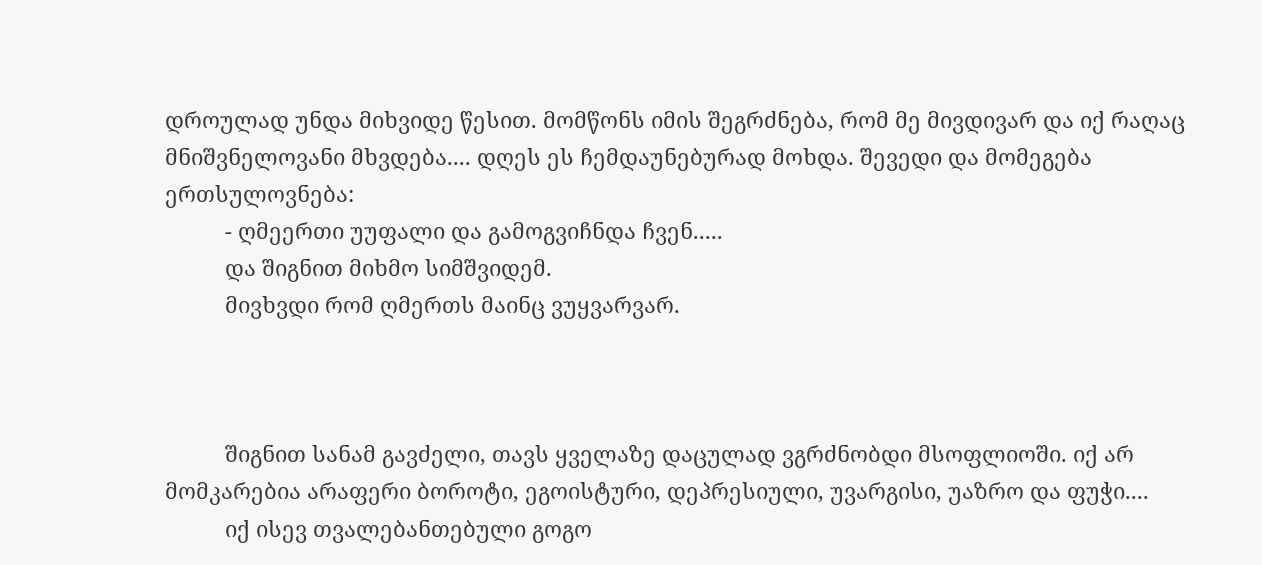დროულად უნდა მიხვიდე წესით. მომწონს იმის შეგრძნება, რომ მე მივდივარ და იქ რაღაც მნიშვნელოვანი მხვდება.... დღეს ეს ჩემდაუნებურად მოხდა. შევედი და მომეგება ერთსულოვნება:
          - ღმეერთი უუფალი და გამოგვიჩნდა ჩვენ.....
          და შიგნით მიხმო სიმშვიდემ.
          მივხვდი რომ ღმერთს მაინც ვუყვარვარ.



          შიგნით სანამ გავძელი, თავს ყველაზე დაცულად ვგრძნობდი მსოფლიოში. იქ არ მომკარებია არაფერი ბოროტი, ეგოისტური, დეპრესიული, უვარგისი, უაზრო და ფუჭი....
          იქ ისევ თვალებანთებული გოგო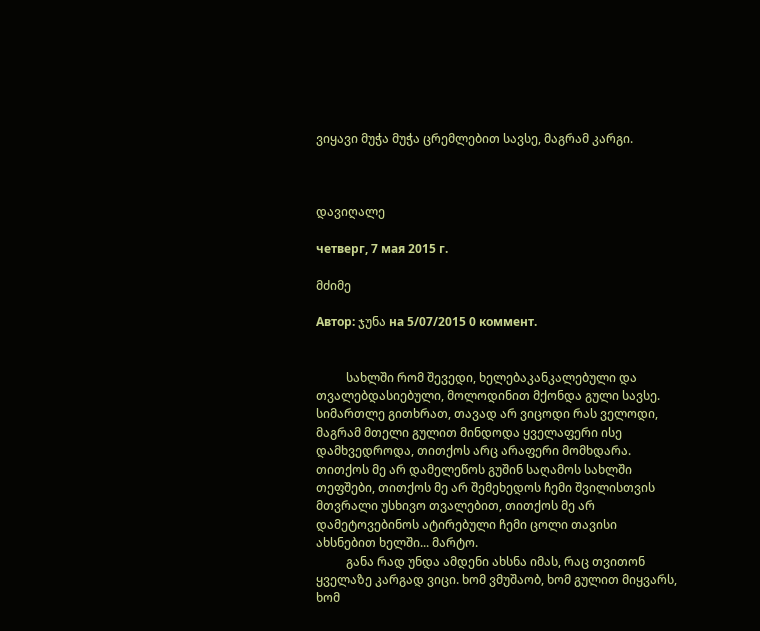ვიყავი მუჭა მუჭა ცრემლებით სავსე, მაგრამ კარგი.



დავიღალე

четверг, 7 мая 2015 г.

მძიმე

Автор: ჯუნა на 5/07/2015 0 коммент.


          სახლში რომ შევედი, ხელებაკანკალებული და თვალებდასიებული, მოლოდინით მქონდა გული სავსე. სიმართლე გითხრათ, თავად არ ვიცოდი რას ველოდი, მაგრამ მთელი გულით მინდოდა ყველაფერი ისე დამხვედროდა, თითქოს არც არაფერი მომხდარა. თითქოს მე არ დამელეწოს გუშინ საღამოს სახლში თეფშები, თითქოს მე არ შემეხედოს ჩემი შვილისთვის მთვრალი უსხივო თვალებით, თითქოს მე არ დამეტოვებინოს ატირებული ჩემი ცოლი თავისი ახსნებით ხელში... მარტო.
          განა რად უნდა ამდენი ახსნა იმას, რაც თვითონ ყველაზე კარგად ვიცი. ხომ ვმუშაობ, ხომ გულით მიყვარს, ხომ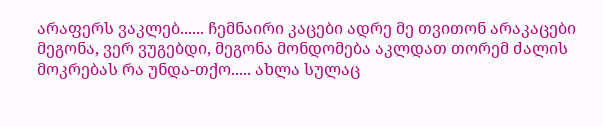არაფერს ვაკლებ...... ჩემნაირი კაცები ადრე მე თვითონ არაკაცები მეგონა, ვერ ვუგებდი, მეგონა მონდომება აკლდათ თორემ ძალის მოკრებას რა უნდა-თქო..... ახლა სულაც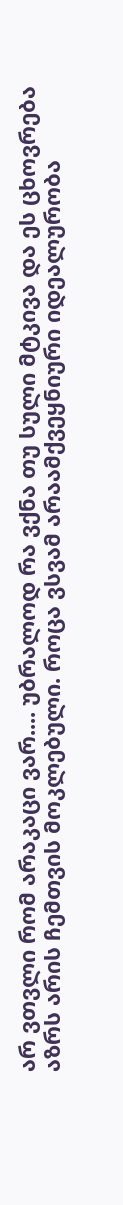არ ვთვლი რომ არაკაცი ვარ.... უბრალოდ რა ვქნა თუ სული მტკივა და ეს ცხოვრება აზრს არის ჩემთვის მოკლებული. როცა ვსვამ არაამქვეყნიური იდეალურობა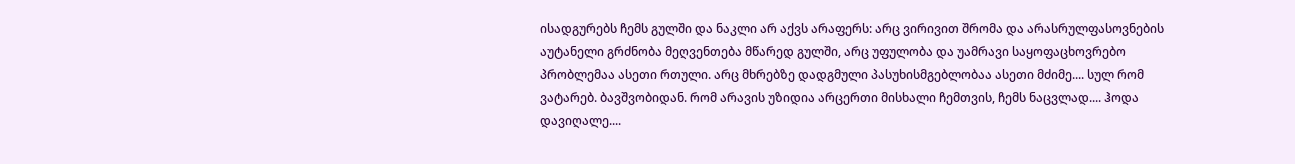ისადგურებს ჩემს გულში და ნაკლი არ აქვს არაფერს: არც ვირივით შრომა და არასრულფასოვნების აუტანელი გრძნობა მეღვენთება მწარედ გულში, არც უფულობა და უამრავი საყოფაცხოვრებო პრობლემაა ასეთი რთული. არც მხრებზე დადგმული პასუხისმგებლობაა ასეთი მძიმე.... სულ რომ ვატარებ. ბავშვობიდან. რომ არავის უზიდია არცერთი მისხალი ჩემთვის, ჩემს ნაცვლად.... ჰოდა დავიღალე....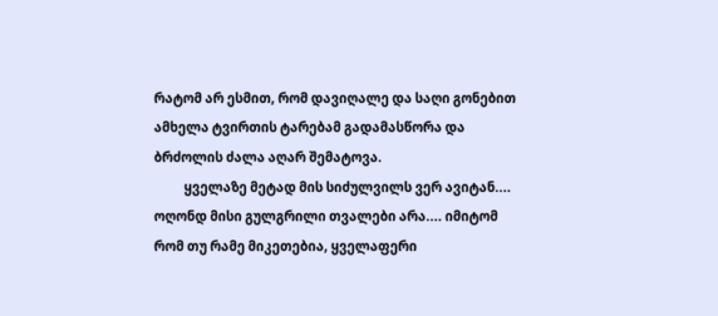რატომ არ ესმით, რომ დავიღალე და საღი გონებით ამხელა ტვირთის ტარებამ გადამასწორა და ბრძოლის ძალა აღარ შემატოვა.
          ყველაზე მეტად მის სიძულვილს ვერ ავიტან.... ოღონდ მისი გულგრილი თვალები არა.... იმიტომ რომ თუ რამე მიკეთებია, ყველაფერი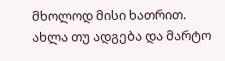მხოლოდ მისი ხათრით. ახლა თუ ადგება და მარტო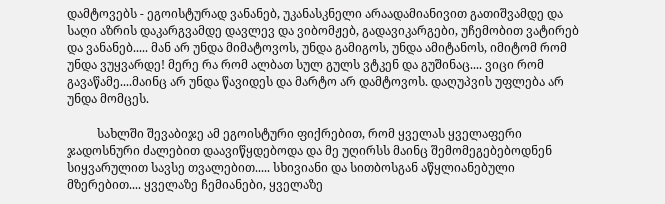დამტოვებს - ეგოისტურად ვანანებ, უკანასკნელი არაადამიანივით გათიშვამდე და საღი აზრის დაკარგვამდე დავლევ და ვიბომჟებ, გადავიკარგები, უჩემობით ვატირებ და ვანანებ..... მან არ უნდა მიმატოვოს, უნდა გამიგოს, უნდა ამიტანოს, იმიტომ რომ უნდა ვუყვარდე! მერე რა რომ ალბათ სულ გულს ვტკენ და გუშინაც.... ვიცი რომ გავაწამე....მაინც არ უნდა წავიდეს და მარტო არ დამტოვოს. დაღუპვის უფლება არ უნდა მომცეს.

          სახლში შევაბიჯე ამ ეგოისტური ფიქრებით, რომ ყველას ყველაფერი ჯადოსნური ძალებით დაავიწყდებოდა და მე უღირსს მაინც შემომეგებებოდნენ სიყვარულით სავსე თვალებით..... სხივიანი და სითბოსგან აწყლიანებული მზერებით.... ყველაზე ჩემიანები, ყველაზე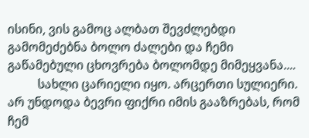ისინი, ვის გამოც ალბათ შევძლებდი გამომეძებნა ბოლო ძალები და ჩემი გაწამებული ცხოვრება ბოლომდე მიმეყვანა....
          სახლი ცარიელი იყო. არცერთი სულიერი. არ უნდოდა ბევრი ფიქრი იმის გააზრებას, რომ ჩემ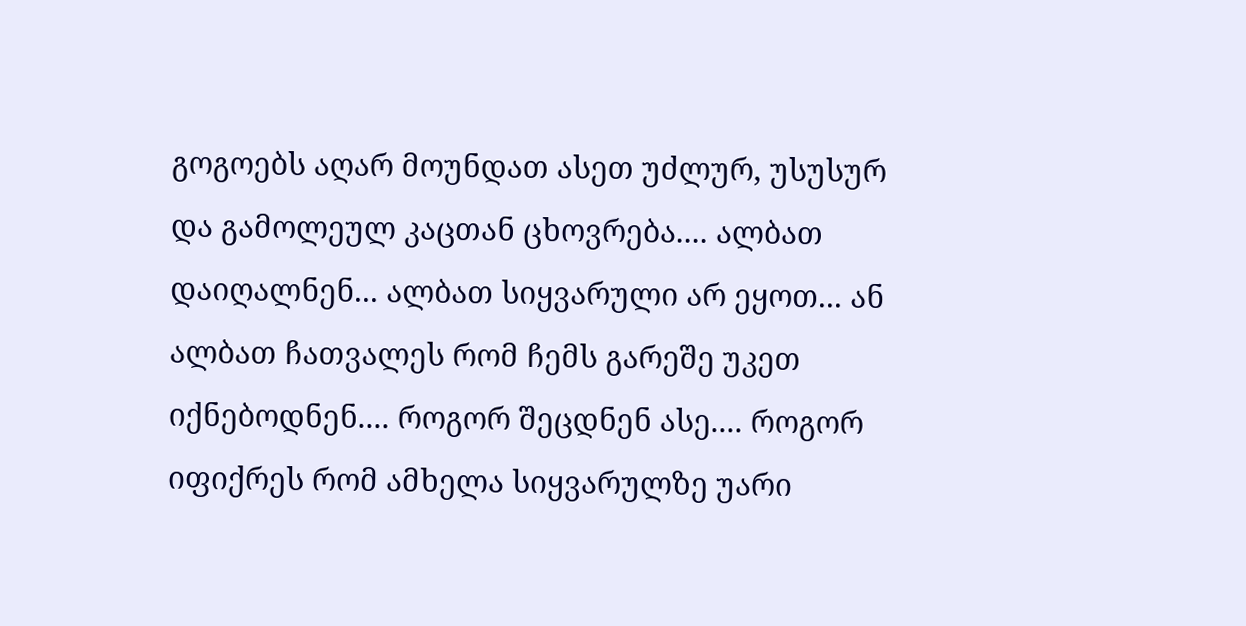გოგოებს აღარ მოუნდათ ასეთ უძლურ, უსუსურ და გამოლეულ კაცთან ცხოვრება.... ალბათ დაიღალნენ... ალბათ სიყვარული არ ეყოთ... ან ალბათ ჩათვალეს რომ ჩემს გარეშე უკეთ იქნებოდნენ.... როგორ შეცდნენ ასე.... როგორ იფიქრეს რომ ამხელა სიყვარულზე უარი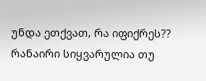უნდა ეთქვათ, რა იფიქრეს?? რანაირი სიყვარულია თუ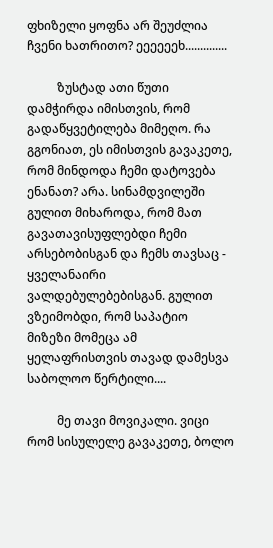ფხიზელი ყოფნა არ შეუძლია ჩვენი ხათრითო? ეეეეეეხ..............

          ზუსტად ათი წუთი დამჭირდა იმისთვის, რომ გადაწყვეტილება მიმეღო. რა გგონიათ, ეს იმისთვის გავაკეთე, რომ მინდოდა ჩემი დატოვება ენანათ? არა. სინამდვილეში გულით მიხაროდა, რომ მათ გავათავისუფლებდი ჩემი არსებობისგან და ჩემს თავსაც - ყველანაირი ვალდებულებებისგან. გულით ვზეიმობდი, რომ საპატიო მიზეზი მომეცა ამ ყელაფრისთვის თავად დამესვა საბოლოო წერტილი....

          მე თავი მოვიკალი. ვიცი რომ სისულელე გავაკეთე, ბოლო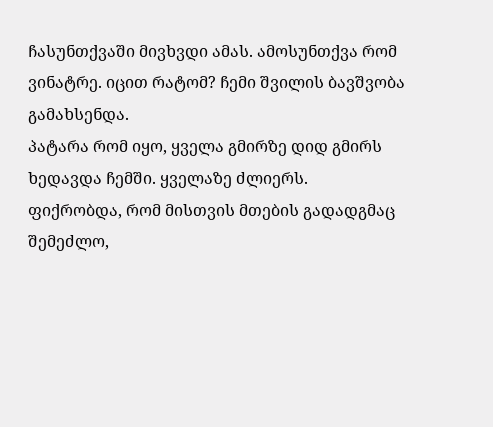ჩასუნთქვაში მივხვდი ამას. ამოსუნთქვა რომ ვინატრე. იცით რატომ? ჩემი შვილის ბავშვობა გამახსენდა.
პატარა რომ იყო, ყველა გმირზე დიდ გმირს ხედავდა ჩემში. ყველაზე ძლიერს.
ფიქრობდა, რომ მისთვის მთების გადადგმაც შემეძლო,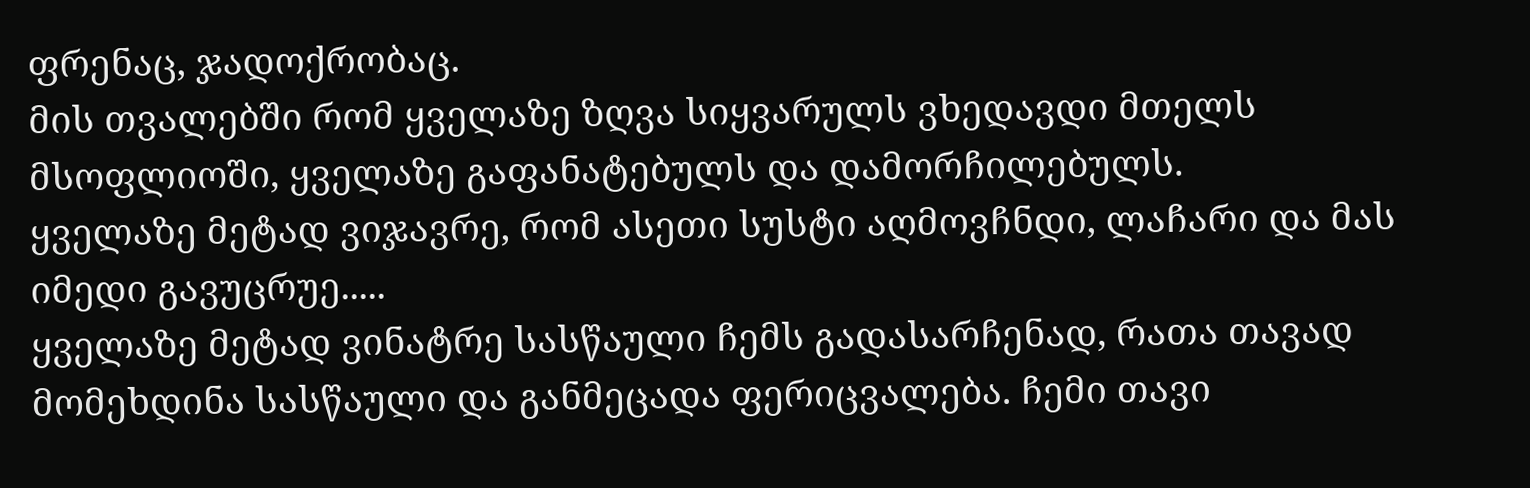ფრენაც, ჯადოქრობაც.
მის თვალებში რომ ყველაზე ზღვა სიყვარულს ვხედავდი მთელს მსოფლიოში, ყველაზე გაფანატებულს და დამორჩილებულს.
ყველაზე მეტად ვიჯავრე, რომ ასეთი სუსტი აღმოვჩნდი, ლაჩარი და მას იმედი გავუცრუე.....
ყველაზე მეტად ვინატრე სასწაული ჩემს გადასარჩენად, რათა თავად მომეხდინა სასწაული და განმეცადა ფერიცვალება. ჩემი თავი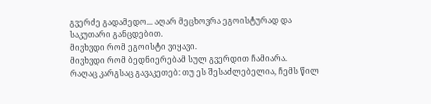გვერძე გადამედო... აღარ მეცხოვრა ეგოისტურად და საკუთარი განცდებით.
მივხვდი რომ ეგოისტი ვიყავი.
მივხვდი რომ ბედნიერებამ სულ გვერდით ჩამიარა.
რაღაც კარგსაც გავაკეთებ: თუ ეს შესაძლებელია, ჩემს წილ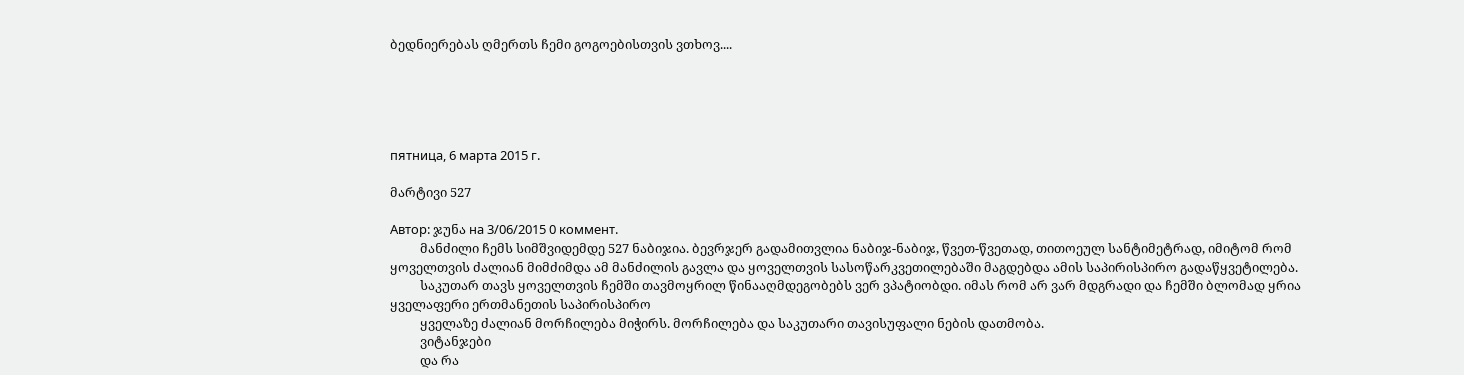ბედნიერებას ღმერთს ჩემი გოგოებისთვის ვთხოვ....





пятница, 6 марта 2015 г.

მარტივი 527

Автор: ჯუნა на 3/06/2015 0 коммент.
          მანძილი ჩემს სიმშვიდემდე 527 ნაბიჯია. ბევრჯერ გადამითვლია ნაბიჯ-ნაბიჯ, წვეთ-წვეთად, თითოეულ სანტიმეტრად, იმიტომ რომ ყოველთვის ძალიან მიმძიმდა ამ მანძილის გავლა და ყოველთვის სასოწარკვეთილებაში მაგდებდა ამის საპირისპირო გადაწყვეტილება.
          საკუთარ თავს ყოველთვის ჩემში თავმოყრილ წინააღმდეგობებს ვერ ვპატიობდი. იმას რომ არ ვარ მდგრადი და ჩემში ბლომად ყრია ყველაფერი ერთმანეთის საპირისპირო
          ყველაზე ძალიან მორჩილება მიჭირს. მორჩილება და საკუთარი თავისუფალი ნების დათმობა.
          ვიტანჯები
          და რა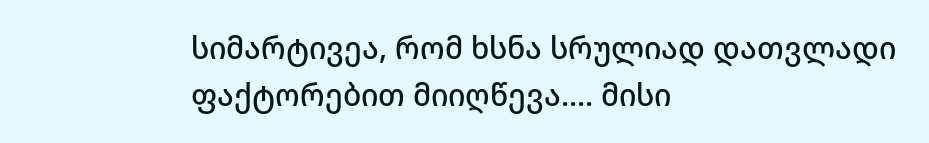სიმარტივეა, რომ ხსნა სრულიად დათვლადი ფაქტორებით მიიღწევა.... მისი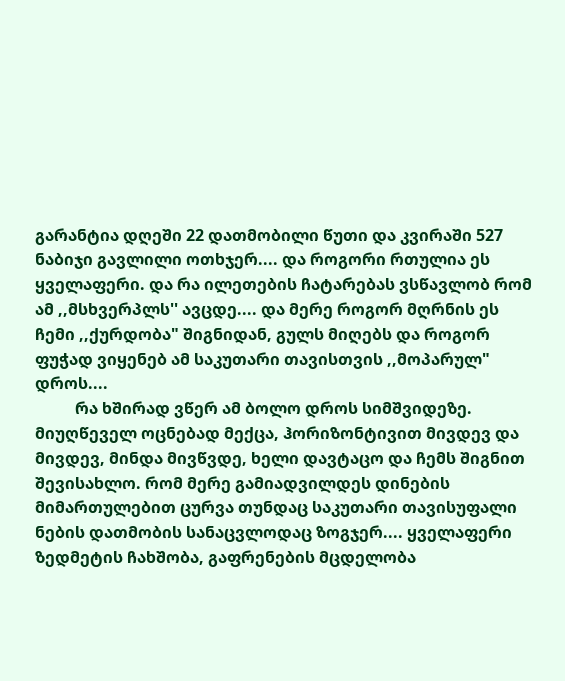გარანტია დღეში 22 დათმობილი წუთი და კვირაში 527 ნაბიჯი გავლილი ოთხჯერ.... და როგორი რთულია ეს ყველაფერი. და რა ილეთების ჩატარებას ვსწავლობ რომ ამ ,,მსხვერპლს'' ავცდე.... და მერე როგორ მღრნის ეს ჩემი ,,ქურდობა" შიგნიდან, გულს მიღებს და როგორ ფუჭად ვიყენებ ამ საკუთარი თავისთვის ,,მოპარულ" დროს....
          რა ხშირად ვწერ ამ ბოლო დროს სიმშვიდეზე. მიუღწეველ ოცნებად მექცა, ჰორიზონტივით მივდევ და მივდევ, მინდა მივწვდე, ხელი დავტაცო და ჩემს შიგნით შევისახლო. რომ მერე გამიადვილდეს დინების მიმართულებით ცურვა თუნდაც საკუთარი თავისუფალი ნების დათმობის სანაცვლოდაც ზოგჯერ.... ყველაფერი ზედმეტის ჩახშობა, გაფრენების მცდელობა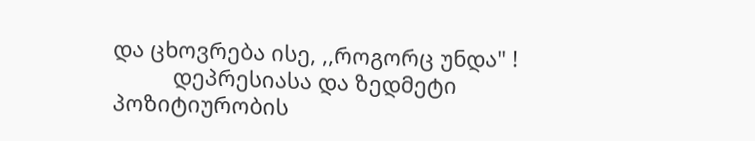და ცხოვრება ისე, ,,როგორც უნდა" !
          დეპრესიასა და ზედმეტი პოზიტიურობის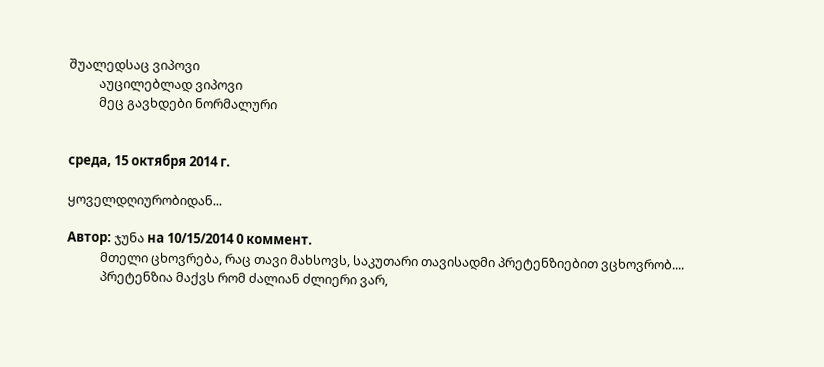შუალედსაც ვიპოვი
          აუცილებლად ვიპოვი
          მეც გავხდები ნორმალური


среда, 15 октября 2014 г.

ყოველდღიურობიდან...

Автор: ჯუნა на 10/15/2014 0 коммент.
           მთელი ცხოვრება, რაც თავი მახსოვს, საკუთარი თავისადმი პრეტენზიებით ვცხოვრობ....
           პრეტენზია მაქვს რომ ძალიან ძლიერი ვარ,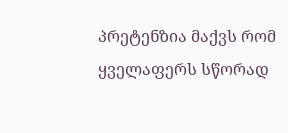პრეტენზია მაქვს რომ ყველაფერს სწორად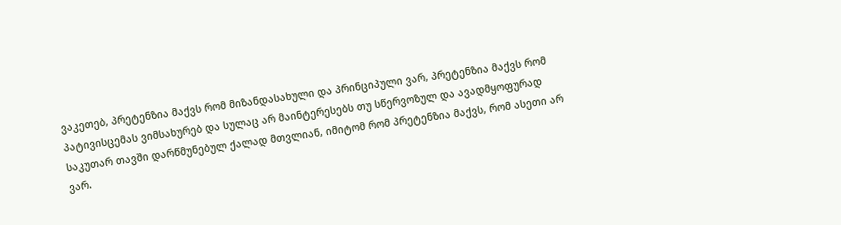ვაკეთებ, პრეტენზია მაქვს რომ მიზანდასახული და პრინციპული ვარ, პრეტენზია მაქვს რომ პატივისცემას ვიმსახურებ და სულაც არ მაინტერესებს თუ სწერვოზულ და ავადმყოფურად საკუთარ თავში დარწმუნებულ ქალად მთვლიან, იმიტომ რომ პრეტენზია მაქვს, რომ ასეთი არ ვარ.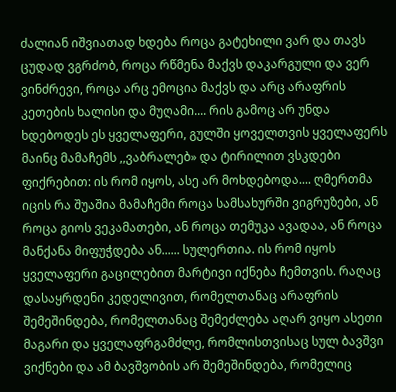ძალიან იშვიათად ხდება როცა გატეხილი ვარ და თავს ცუდად ვგრძობ, როცა რწმენა მაქვს დაკარგული და ვერ ვინძრევი, როცა არც ემოცია მაქვს და არც არაფრის კეთების ხალისი და მუღამი.... რის გამოც არ უნდა ხდებოდეს ეს ყველაფერი, გულში ყოველთვის ყველაფერს მაინც მამაჩემს ,,ვაბრალებ» და ტირილით ვსკდები ფიქრებით: ის რომ იყოს, ასე არ მოხდებოდა.... ღმერთმა იცის რა შუაშია მამაჩემი როცა სამსახურში ვიგრუზები, ან როცა გიოს ვეკამათები, ან როცა თემუკა ავადაა, ან როცა მანქანა მიფუჭდება ან...... სულერთია. ის რომ იყოს ყველაფერი გაცილებით მარტივი იქნება ჩემთვის. რაღაც დასაყრდენი კედელივით, რომელთანაც არაფრის შემეშინდება, რომელთანაც შემეძლება აღარ ვიყო ასეთი მაგარი და ყველაფრგამძლე, რომლისთვისაც სულ ბავშვი ვიქნები და ამ ბავშვობის არ შემეშინდება, რომელიც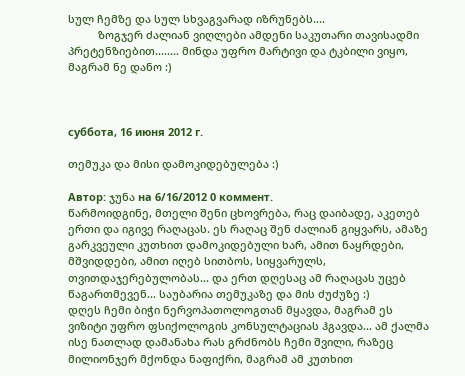სულ ჩემზე და სულ სხვაგვარად იზრუნებს....
          ზოგჯერ ძალიან ვიღლები ამდენი საკუთარი თავისადმი პრეტენზიებით........ მინდა უფრო მარტივი და ტკბილი ვიყო, მაგრამ ნე დანო :)



суббота, 16 июня 2012 г.

თემუკა და მისი დამოკიდებულება :)

Автор: ჯუნა на 6/16/2012 0 коммент.
წარმოიდგინე, მთელი შენი ცხოვრება, რაც დაიბადე, აკეთებ ერთი და იგივე რაღაცას. ეს რაღაც შენ ძალიან გიყვარს, ამაზე გარკვეული კუთხით დამოკიდებული ხარ, ამით ნაყრდები, მშვიდდები, ამით იღებ სითბოს, სიყვარულს, თვითდაჯერებულობას... და ერთ დღესაც ამ რაღაცას უცებ წაგართმევენ... საუბარია თემუკაზე და მის ძუძუზე :)
დღეს ჩემი ბიჭი ნერვოპათოლოგთან მყავდა, მაგრამ ეს ვიზიტი უფრო ფსიქოლოგის კონსულტაციას ჰგავდა... ამ ქალმა ისე ნათლად დამანახა რას გრძნობს ჩემი შვილი, რაზეც მილიონჯერ მქონდა ნაფიქრი, მაგრამ ამ კუთხით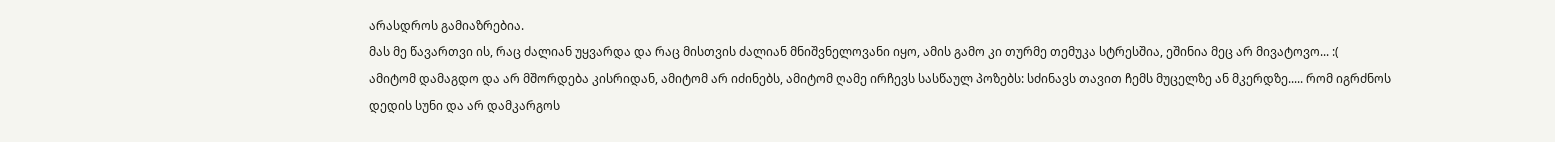არასდროს გამიაზრებია.
მას მე წავართვი ის, რაც ძალიან უყვარდა და რაც მისთვის ძალიან მნიშვნელოვანი იყო, ამის გამო კი თურმე თემუკა სტრესშია, ეშინია მეც არ მივატოვო... :(
ამიტომ დამაგდო და არ მშორდება კისრიდან, ამიტომ არ იძინებს, ამიტომ ღამე ირჩევს სასწაულ პოზებს: სძინავს თავით ჩემს მუცელზე ან მკერდზე..... რომ იგრძნოს დედის სუნი და არ დამკარგოს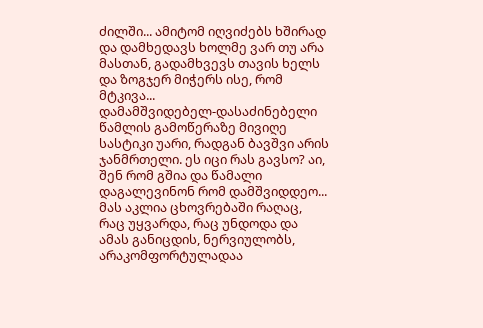ძილში... ამიტომ იღვიძებს ხშირად და დამხედავს ხოლმე ვარ თუ არა მასთან, გადამხვევს თავის ხელს და ზოგჯერ მიჭერს ისე, რომ მტკივა...
დამამშვიდებელ-დასაძინებელი წამლის გამოწერაზე მივიღე სასტიკი უარი, რადგან ბავშვი არის ჯანმრთელი. ეს იცი რას გავსო? აი, შენ რომ გშია და წამალი დაგალევინონ რომ დამშვიდდეო... მას აკლია ცხოვრებაში რაღაც, რაც უყვარდა, რაც უნდოდა და ამას განიცდის, ნერვიულობს, არაკომფორტულადაა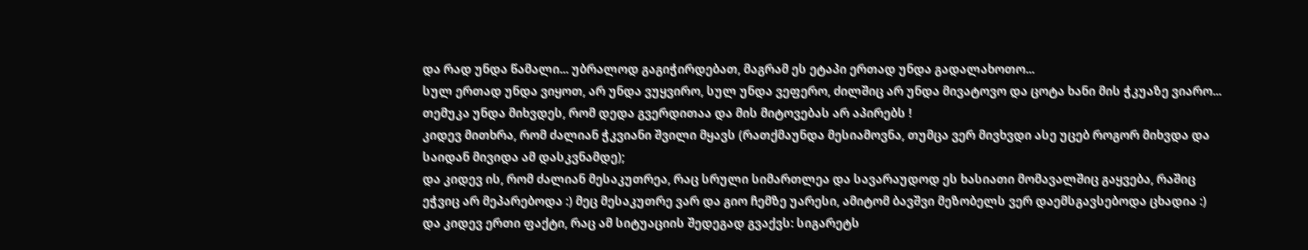და რად უნდა წამალი... უბრალოდ გაგიჭირდებათ, მაგრამ ეს ეტაპი ერთად უნდა გადალახოთო...
სულ ერთად უნდა ვიყოთ, არ უნდა ვუყვირო, სულ უნდა ვეფერო, ძილშიც არ უნდა მივატოვო და ცოტა ხანი მის ჭკუაზე ვიარო... თემუკა უნდა მიხვდეს, რომ დედა გვერდითაა და მის მიტოვებას არ აპირებს !
კიდევ მითხრა, რომ ძალიან ჭკვიანი შვილი მყავს (რათქმაუნდა მესიამოვნა, თუმცა ვერ მივხვდი ასე უცებ როგორ მიხვდა და საიდან მივიდა ამ დასკვნამდე);
და კიდევ ის, რომ ძალიან მესაკუთრეა, რაც სრული სიმართლეა და სავარაუდოდ ეს ხასიათი მომავალშიც გაყვება, რაშიც ეჭვიც არ მეპარებოდა :) მეც მესაკუთრე ვარ და გიო ჩემზე უარესი, ამიტომ ბავშვი მეზობელს ვერ დაემსგავსებოდა ცხადია :)
და კიდევ ერთი ფაქტი, რაც ამ სიტუაციის შედეგად გვაქვს: სიგარეტს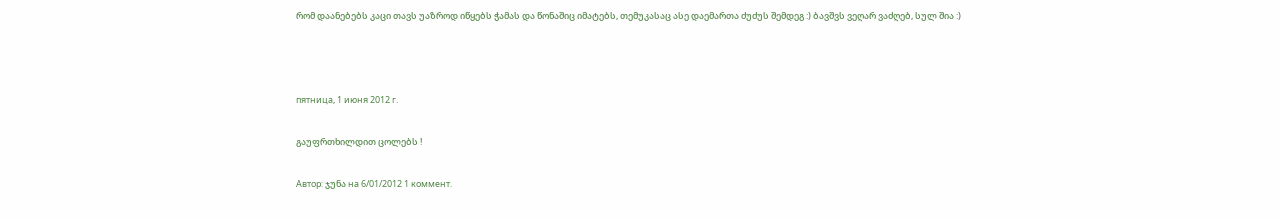რომ დაანებებს კაცი თავს უაზროდ იწყებს ჭამას და წონაშიც იმატებს, თემუკასაც ასე დაემართა ძუძუს შემდეგ :) ბავშვს ვეღარ ვაძღებ, სულ შია :)



пятница, 1 июня 2012 г.

გაუფრთხილდით ცოლებს !

Автор: ჯუნა на 6/01/2012 1 коммент.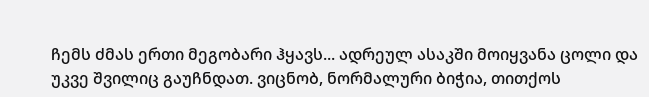ჩემს ძმას ერთი მეგობარი ჰყავს... ადრეულ ასაკში მოიყვანა ცოლი და უკვე შვილიც გაუჩნდათ. ვიცნობ, ნორმალური ბიჭია, თითქოს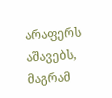არაფერს აშავებს, მაგრამ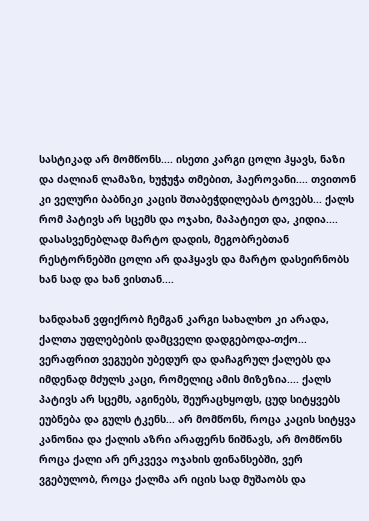სასტიკად არ მომწონს.... ისეთი კარგი ცოლი ჰყავს, ნაზი და ძალიან ლამაზი, ხუჭუჭა თმებით, ჰაეროვანი.... თვითონ კი ველური ბაბნიკი კაცის შთაბეჭდილებას ტოვებს... ქალს რომ პატივს არ სცემს და ოჯახი, მაპატიეთ და, კიდია.... დასასვენებლად მარტო დადის, მეგობრებთან რესტორნებში ცოლი არ დაჰყავს და მარტო დასეირნობს ხან სად და ხან ვისთან....

ხანდახან ვფიქრობ ჩემგან კარგი სახალხო კი არადა, ქალთა უფლებების დამცველი დადგებოდა-თქო... ვერაფრით ვეგუები უბედურ და დაჩაგრულ ქალებს და იმდენად მძულს კაცი, რომელიც ამის მიზეზია.... ქალს პატივს არ სცემს, აგინებს, შეურაცხყოფს, ცუდ სიტყვებს ეუბნება და გულს ტკენს... არ მომწონს, როცა კაცის სიტყვა კანონია და ქალის აზრი არაფერს ნიშნავს, არ მომწონს როცა ქალი არ ერკვევა ოჯახის ფინანსებში, ვერ ვგებულობ, როცა ქალმა არ იცის სად მუშაობს და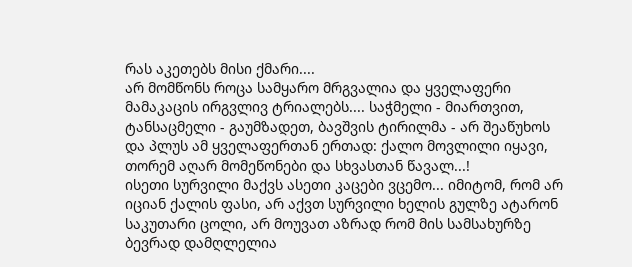რას აკეთებს მისი ქმარი....
არ მომწონს როცა სამყარო მრგვალია და ყველაფერი მამაკაცის ირგვლივ ტრიალებს.... საჭმელი - მიართვით, ტანსაცმელი - გაუმზადეთ, ბავშვის ტირილმა - არ შეაწუხოს და პლუს ამ ყველაფერთან ერთად: ქალო მოვლილი იყავი, თორემ აღარ მომეწონები და სხვასთან წავალ...!
ისეთი სურვილი მაქვს ასეთი კაცები ვცემო... იმიტომ, რომ არ იციან ქალის ფასი, არ აქვთ სურვილი ხელის გულზე ატარონ საკუთარი ცოლი, არ მოუვათ აზრად რომ მის სამსახურზე ბევრად დამღლელია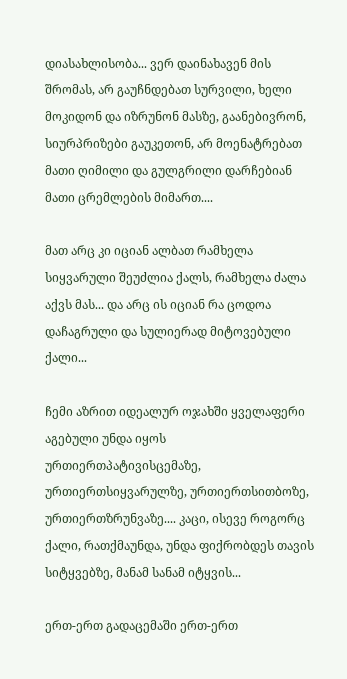დიასახლისობა... ვერ დაინახავენ მის შრომას, არ გაუჩნდებათ სურვილი, ხელი მოკიდონ და იზრუნონ მასზე, გაანებივრონ, სიურპრიზები გაუკეთონ, არ მოენატრებათ მათი ღიმილი და გულგრილი დარჩებიან მათი ცრემლების მიმართ....

მათ არც კი იციან ალბათ რამხელა სიყვარული შეუძლია ქალს, რამხელა ძალა აქვს მას... და არც ის იციან რა ცოდოა დაჩაგრული და სულიერად მიტოვებული ქალი...

ჩემი აზრით იდეალურ ოჯახში ყველაფერი აგებული უნდა იყოს ურთიერთპატივისცემაზე, ურთიერთსიყვარულზე, ურთიერთსითბოზე, ურთიერთზრუნვაზე.... კაცი, ისევე როგორც ქალი, რათქმაუნდა, უნდა ფიქრობდეს თავის სიტყვებზე, მანამ სანამ იტყვის...

ერთ-ერთ გადაცემაში ერთ-ერთ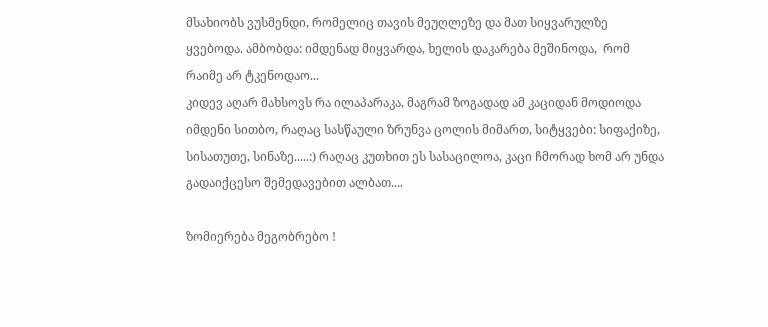მსახიობს ვუსმენდი, რომელიც თავის მეუღლეზე და მათ სიყვარულზე ყვებოდა. ამბობდა: იმდენად მიყვარდა, ხელის დაკარება მეშინოდა,  რომ რაიმე არ ტკენოდაო...
კიდევ აღარ მახსოვს რა ილაპარაკა, მაგრამ ზოგადად ამ კაციდან მოდიოდა იმდენი სითბო, რაღაც სასწაული ზრუნვა ცოლის მიმართ, სიტყვები: სიფაქიზე, სისათუთე, სინაზე.....:) რაღაც კუთხით ეს სასაცილოა, კაცი ჩმორად ხომ არ უნდა გადაიქცესო შემედავებით ალბათ....

ზომიერება მეგობრებო !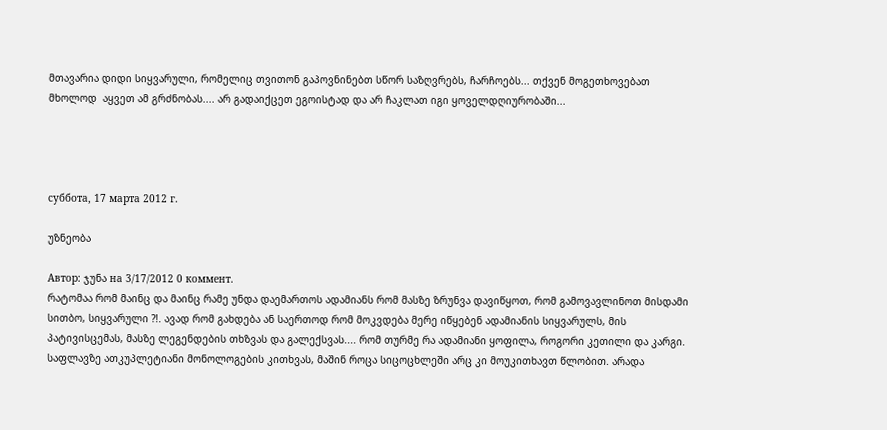მთავარია დიდი სიყვარული, რომელიც თვითონ გაპოვნინებთ სწორ საზღვრებს, ჩარჩოებს... თქვენ მოგეთხოვებათ მხოლოდ  აყვეთ ამ გრძნობას.... არ გადაიქცეთ ეგოისტად და არ ჩაკლათ იგი ყოველდღიურობაში...




суббота, 17 марта 2012 г.

უზნეობა

Автор: ჯუნა на 3/17/2012 0 коммент.
რატომაა რომ მაინც და მაინც რამე უნდა დაემართოს ადამიანს რომ მასზე ზრუნვა დავიწყოთ, რომ გამოვავლინოთ მისდამი სითბო, სიყვარული ?!. ავად რომ გახდება ან საერთოდ რომ მოკვდება მერე იწყებენ ადამიანის სიყვარულს, მის პატივისცემას, მასზე ლეგენდების თხზვას და გალექსვას.... რომ თურმე რა ადამიანი ყოფილა, როგორი კეთილი და კარგი. საფლავზე ათკუპლეტიანი მონოლოგების კითხვას, მაშინ როცა სიცოცხლეში არც კი მოუკითხავთ წლობით. არადა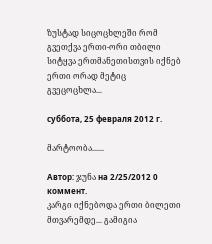ზუსტად სიცოცხლეში რომ გვეთქვა ერთი-ორი თბილი სიტყვა ერთმანეთისთვის იქნებ ერთი ორად მეტიც გვეცოცხლა...

суббота, 25 февраля 2012 г.

მარტოობა......

Автор: ჯუნა на 2/25/2012 0 коммент.
კარგი იქნებოდა ერთი ბილეთი მთვარემდე... გამიგია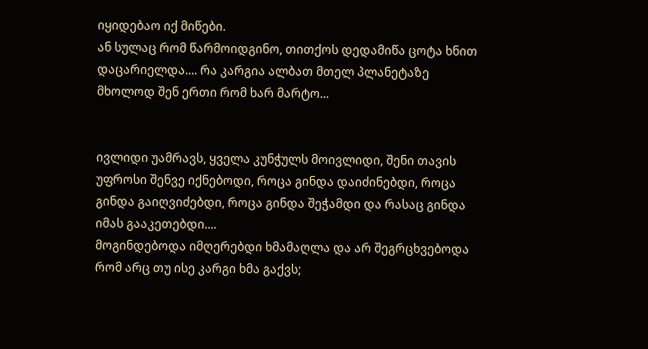იყიდებაო იქ მიწები.
ან სულაც რომ წარმოიდგინო, თითქოს დედამიწა ცოტა ხნით დაცარიელდა.... რა კარგია ალბათ მთელ პლანეტაზე მხოლოდ შენ ერთი რომ ხარ მარტო...


ივლიდი უამრავს, ყველა კუნჭულს მოივლიდი, შენი თავის უფროსი შენვე იქნებოდი, როცა გინდა დაიძინებდი, როცა გინდა გაიღვიძებდი, როცა გინდა შეჭამდი და რასაც გინდა იმას გააკეთებდი....
მოგინდებოდა იმღერებდი ხმამაღლა და არ შეგრცხვებოდა რომ არც თუ ისე კარგი ხმა გაქვს;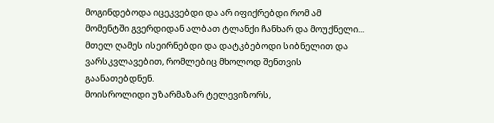მოგინდებოდა იცეკვებდი და არ იფიქრებდი რომ ამ მომენტში გვერდიდან ალბათ ტლანქი ჩანხარ და მოუქნელი...
მთელ ღამეს ისეირნებდი და დატკბებოდი სიბნელით და ვარსკვლავებით, რომლებიც მხოლოდ შენთვის გაანათებდნენ.
მოისროლიდი უზარმაზარ ტელევიზორს,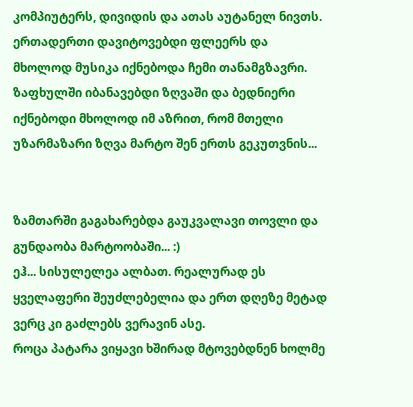კომპიუტერს, დივიდის და ათას აუტანელ ნივთს. ერთადერთი დავიტოვებდი ფლეერს და მხოლოდ მუსიკა იქნებოდა ჩემი თანამგზავრი.
ზაფხულში იბანავებდი ზღვაში და ბედნიერი იქნებოდი მხოლოდ იმ აზრით, რომ მთელი უზარმაზარი ზღვა მარტო შენ ერთს გეკუთვნის...


ზამთარში გაგახარებდა გაუკვალავი თოვლი და გუნდაობა მარტოობაში... :)
ეჰ... სისულელეა ალბათ. რეალურად ეს ყველაფერი შეუძლებელია და ერთ დღეზე მეტად ვერც კი გაძლებს ვერავინ ასე.
როცა პატარა ვიყავი ხშირად მტოვებდნენ ხოლმე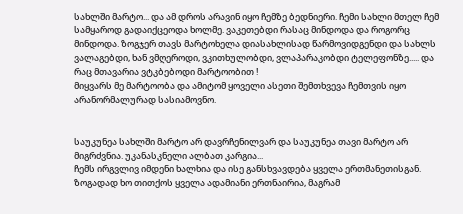სახლში მარტო... და ამ დროს არავინ იყო ჩემზე ბედნიერი. ჩემი სახლი მთელ ჩემ სამყაროდ გადაიქცეოდა ხოლმე. ვაკეთებდი რასაც მინდოდა და როგორც მინდოდა. ზოგჯერ თავს მარტოხელა დიასახლისად წარმოვიდგენდი და სახლს ვალაგებდი, ხან ვმღეროდი, ვკითხულობდი, ვლაპარაკობდი ტელეფონზე..... და რაც მთავარია ვტკბებოდი მარტოობით !
მიყვარს მე მარტოობა და ამიტომ ყოველი ასეთი შემთხვევა ჩემთვის იყო არანორმალურად სასიამოვნო.


საუკუნეა სახლში მარტო არ დავრჩენილვარ და საუკუნეა თავი მარტო არ მიგრძვნია. უკანასკნელი ალბათ კარგია...
ჩემს ირგვლივ იმდენი ხალხია და ისე განსხვავდება ყველა ერთმანეთისგან. ზოგადად ხო თითქოს ყველა ადამიანი ერთნაირია, მაგრამ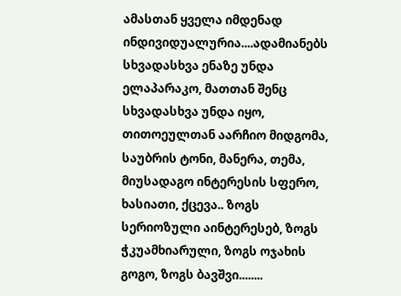ამასთან ყველა იმდენად ინდივიდუალურია....ადამიანებს სხვადასხვა ენაზე უნდა ელაპარაკო, მათთან შენც სხვადასხვა უნდა იყო, თითოეულთან აარჩიო მიდგომა, საუბრის ტონი, მანერა, თემა, მიუსადაგო ინტერესის სფერო, ხასიათი, ქცევა.. ზოგს სერიოზული აინტერესებ, ზოგს ჭკუამხიარული, ზოგს ოჯახის გოგო, ზოგს ბავშვი........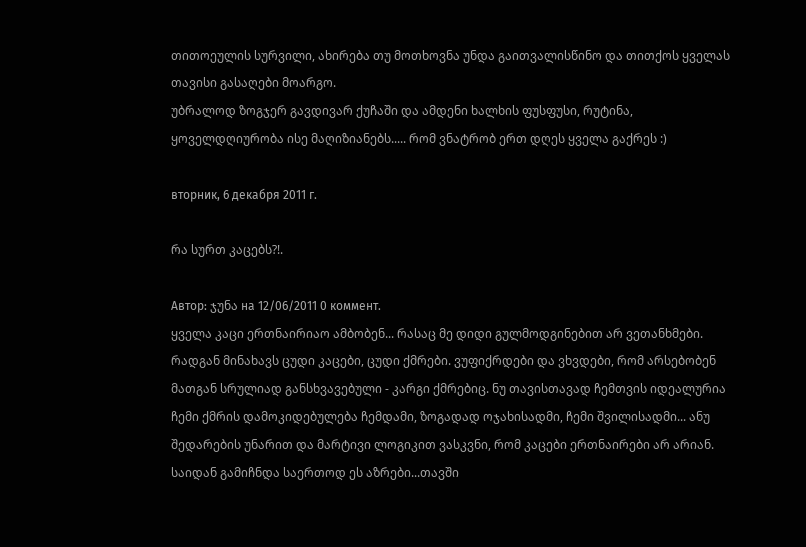თითოეულის სურვილი, ახირება თუ მოთხოვნა უნდა გაითვალისწინო და თითქოს ყველას თავისი გასაღები მოარგო.
უბრალოდ ზოგჯერ გავდივარ ქუჩაში და ამდენი ხალხის ფუსფუსი, რუტინა, ყოველდღიურობა ისე მაღიზიანებს..... რომ ვნატრობ ერთ დღეს ყველა გაქრეს :)

вторник, 6 декабря 2011 г.

რა სურთ კაცებს?!.

Автор: ჯუნა на 12/06/2011 0 коммент.
ყველა კაცი ერთნაირიაო ამბობენ... რასაც მე დიდი გულმოდგინებით არ ვეთანხმები. რადგან მინახავს ცუდი კაცები, ცუდი ქმრები. ვუფიქრდები და ვხვდები, რომ არსებობენ მათგან სრულიად განსხვავებული - კარგი ქმრებიც. ნუ თავისთავად ჩემთვის იდეალურია ჩემი ქმრის დამოკიდებულება ჩემდამი, ზოგადად ოჯახისადმი, ჩემი შვილისადმი... ანუ შედარების უნარით და მარტივი ლოგიკით ვასკვნი, რომ კაცები ერთნაირები არ არიან.
საიდან გამიჩნდა საერთოდ ეს აზრები...თავში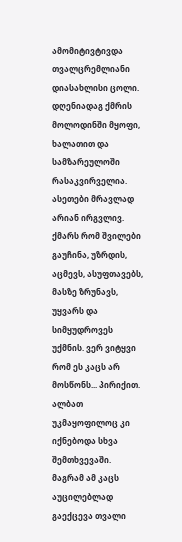ამომიტივტივდა თვალცრემლიანი დიასახლისი ცოლი. დღენიადაგ ქმრის მოლოდინში მყოფი, ხალათით და სამზარეულოში რასაკვირველია. ასეთები მრავლად არიან ირგვლივ. ქმარს რომ შვილები გაუჩინა, უზრდის, აცმევს, ასუფთავებს, მასზე ზრუნავს, უყვარს და სიმყუდროვეს უქმნის. ვერ ვიტყვი რომ ეს კაცს არ მოსწონს... პირიქით. ალბათ უკმაყოფილოც კი იქნებოდა სხვა შემთხვევაში. მაგრამ ამ კაცს აუცილებლად გაექცევა თვალი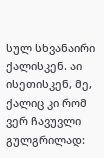სულ სხვანაირი ქალისკენ. აი ისეთისკენ, მე, ქალიც კი რომ ვერ ჩავუვლი გულგრილად: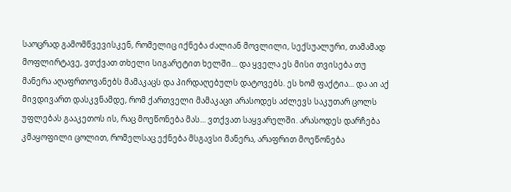საოცრად გამომწვევისკენ, რომელიც იქნება ძალიან მოვლილი, სექსუალური, თამამად მოფლირტავე, ვთქვათ თხელი სიგარეტით ხელში... და ყველა ეს მისი თვისება თუ მანერა აღაფრთოვანებს მამაკაცს და პირდაღებულს დატოვებს. ეს ხომ ფაქტია... და აი აქ მივდივართ დასკვნამდე, რომ ქართველი მამაკაცი არასოდეს აძლევს საკუთარ ცოლს უფლებას გააკეთოს ის, რაც მოეწონება მას... ვთქვათ საყვარელში. არასოდეს დარჩება კმაყოფილი ცოლით, რომელსაც ექნება მსგავსი მანერა, არაფრით მოეწონება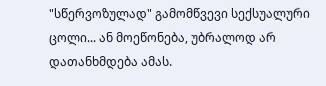"სწერვოზულად" გამომწვევი სექსუალური ცოლი... ან მოეწონება, უბრალოდ არ დათანხმდება ამას.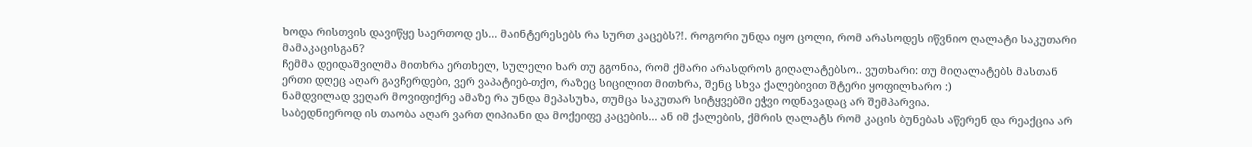ხოდა რისთვის დავიწყე საერთოდ ეს... მაინტერესებს რა სურთ კაცებს?!. როგორი უნდა იყო ცოლი, რომ არასოდეს იწვნიო ღალატი საკუთარი მამაკაცისგან?
ჩემმა დეიდაშვილმა მითხრა ერთხელ, სულელი ხარ თუ გგონია, რომ ქმარი არასდროს გიღალატებსო.. ვუთხარი: თუ მიღალატებს მასთან ერთი დღეც აღარ გავჩერდები, ვერ ვაპატიებ-თქო, რაზეც სიცილით მითხრა, შენც სხვა ქალებივით შტერი ყოფილხარო :)
ნამდვილად ვეღარ მოვიფიქრე ამაზე რა უნდა მეპასუხა, თუმცა საკუთარ სიტყვებში ეჭვი ოდნავადაც არ შემპარვია.
საბედნიეროდ ის თაობა აღარ ვართ ღიპიანი და მოქეიფე კაცების... ან იმ ქალების, ქმრის ღალატს რომ კაცის ბუნებას აწერენ და რეაქცია არ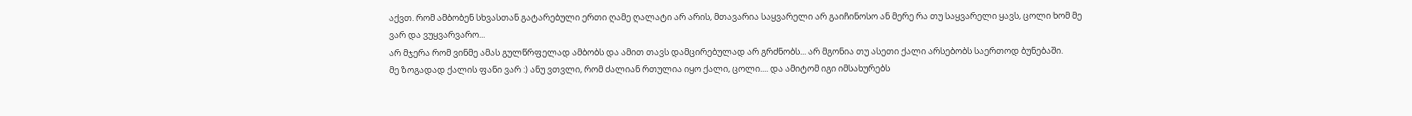აქვთ. რომ ამბობენ სხვასთან გატარებული ერთი ღამე ღალატი არ არის, მთავარია საყვარელი არ გაიჩინოსო ან მერე რა თუ საყვარელი ყავს, ცოლი ხომ მე ვარ და ვუყვარვარო...
არ მჯერა რომ ვინმე ამას გულწრფელად ამბობს და ამით თავს დამცირებულად არ გრძნობს... არ მგონია თუ ასეთი ქალი არსებობს საერთოდ ბუნებაში.
მე ზოგადად ქალის ფანი ვარ :) ანუ ვთვლი, რომ ძალიან რთულია იყო ქალი, ცოლი.... და ამიტომ იგი იმსახურებს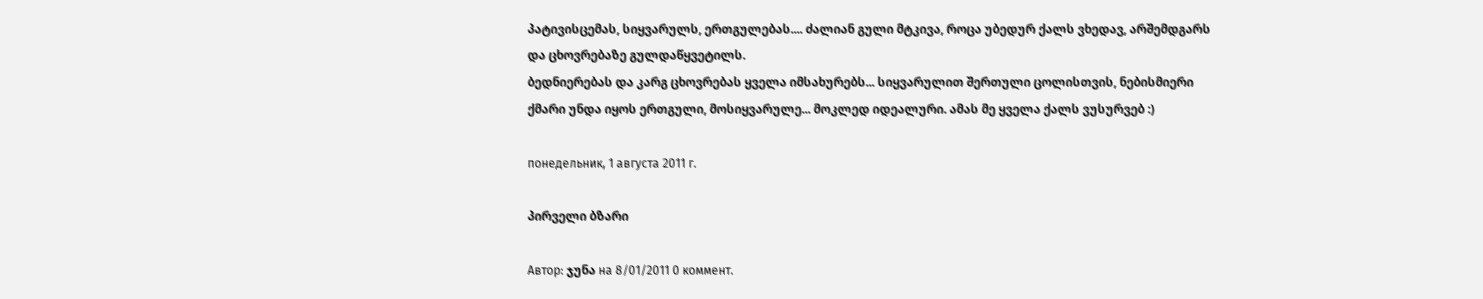პატივისცემას, სიყვარულს, ერთგულებას.... ძალიან გული მტკივა, როცა უბედურ ქალს ვხედავ, არშემდგარს და ცხოვრებაზე გულდაწყვეტილს.
ბედნიერებას და კარგ ცხოვრებას ყველა იმსახურებს... სიყვარულით შერთული ცოლისთვის, ნებისმიერი ქმარი უნდა იყოს ერთგული, მოსიყვარულე... მოკლედ იდეალური. ამას მე ყველა ქალს ვუსურვებ :)

понедельник, 1 августа 2011 г.

პირველი ბზარი

Автор: ჯუნა на 8/01/2011 0 коммент.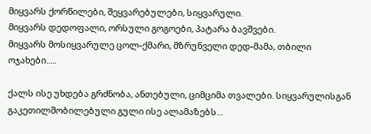მიყვარს ქორწილები, შეყვარებულები, სიყვარული.
მიყვარს დედოფალი, ორსული გოგოები, პატარა ბავშვები.
მიყვარს მოსიყვარულე ცოლ-ქმარი, მზრუნველი დედ-მამა, თბილი ოჯახები.....

ქალს ისე უხდება გრძნობა, ანთებული, ციმციმა თვალები. სიყვარულისგან გაკეთილშობილებული გული ისე ალამაზებს...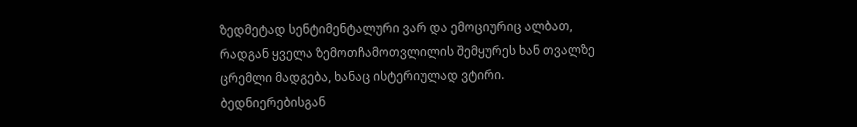ზედმეტად სენტიმენტალური ვარ და ემოციურიც ალბათ, რადგან ყველა ზემოთჩამოთვლილის შემყურეს ხან თვალზე ცრემლი მადგება, ხანაც ისტერიულად ვტირი. ბედნიერებისგან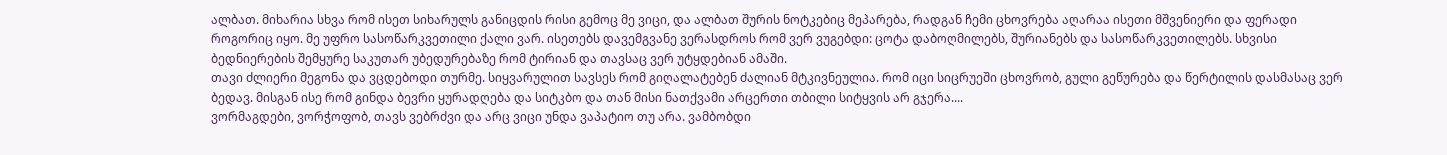ალბათ. მიხარია სხვა რომ ისეთ სიხარულს განიცდის რისი გემოც მე ვიცი, და ალბათ შურის ნოტკებიც მეპარება, რადგან ჩემი ცხოვრება აღარაა ისეთი მშვენიერი და ფერადი როგორიც იყო. მე უფრო სასოწარკვეთილი ქალი ვარ. ისეთებს დავემგვანე ვერასდროს რომ ვერ ვუგებდი: ცოტა დაბოღმილებს, შურიანებს და სასოწარკვეთილებს. სხვისი ბედნიერების შემყურე საკუთარ უბედურებაზე რომ ტირიან და თავსაც ვერ უტყდებიან ამაში.
თავი ძლიერი მეგონა და ვცდებოდი თურმე. სიყვარულით სავსეს რომ გიღალატებენ ძალიან მტკივნეულია. რომ იცი სიცრუეში ცხოვრობ, გული გეწურება და წერტილის დასმასაც ვერ ბედავ. მისგან ისე რომ გინდა ბევრი ყურადღება და სიტკბო და თან მისი ნათქვამი არცერთი თბილი სიტყვის არ გჯერა....
ვორმაგდები, ვორჭოფობ, თავს ვებრძვი და არც ვიცი უნდა ვაპატიო თუ არა. ვამბობდი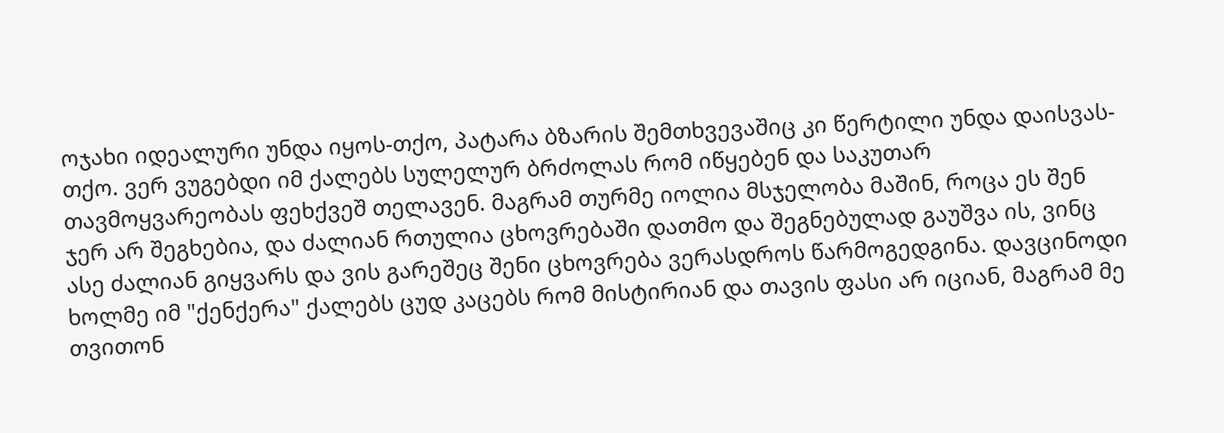ოჯახი იდეალური უნდა იყოს-თქო, პატარა ბზარის შემთხვევაშიც კი წერტილი უნდა დაისვას-თქო. ვერ ვუგებდი იმ ქალებს სულელურ ბრძოლას რომ იწყებენ და საკუთარ თავმოყვარეობას ფეხქვეშ თელავენ. მაგრამ თურმე იოლია მსჯელობა მაშინ, როცა ეს შენ ჯერ არ შეგხებია, და ძალიან რთულია ცხოვრებაში დათმო და შეგნებულად გაუშვა ის, ვინც ასე ძალიან გიყვარს და ვის გარეშეც შენი ცხოვრება ვერასდროს წარმოგედგინა. დავცინოდი ხოლმე იმ "ქენქერა" ქალებს ცუდ კაცებს რომ მისტირიან და თავის ფასი არ იციან, მაგრამ მე თვითონ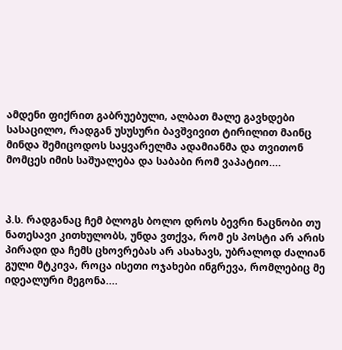ამდენი ფიქრით გაბრუებული, ალბათ მალე გავხდები სასაცილო, რადგან უსუსური ბავშვივით ტირილით მაინც მინდა შემიცოდოს საყვარელმა ადამიანმა და თვითონ მომცეს იმის საშუალება და საბაბი რომ ვაპატიო....



პ.ს. რადგანაც ჩემ ბლოგს ბოლო დროს ბევრი ნაცნობი თუ ნათესავი კითხულობს, უნდა ვთქვა, რომ ეს პოსტი არ არის პირადი და ჩემს ცხოვრებას არ ასახავს, უბრალოდ ძალიან გული მტკივა, როცა ისეთი ოჯახები ინგრევა, რომლებიც მე იდეალური მეგონა....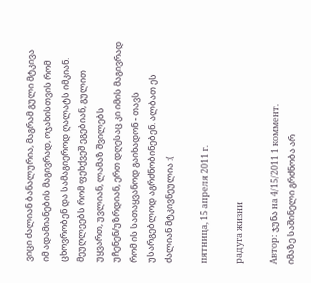ვიცი ძალიან ბანალურია, მაგრამ გული მტკივა იმ ადამიანების მაგივრად, ოჯახისთვის რომ ცხოვრობენ და სამაგიეროდ ღალატს იმკიან. მეუღლეებს რომ ფეხქვეშ ეგებიან, გულით უყვართ, უვლიან, ლამაზ შვილებს უჩენენ/უზრდიან, ერთ დღესაც კი იმის მაგივრად რომ ის სათაყვანოდ გაიხადონ - თავს უსარგებლოდ აგრძნობინებენ. ალბათ ეს ძალიან მტკივნეულია :(

пятница, 15 апреля 2011 г.

радуга жизни

Автор: ჯუნა на 4/15/2011 1 коммент.
იმაზე საშინელი გრძნობა არ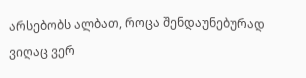არსებობს ალბათ, როცა შენდაუნებურად ვიღაც ვერ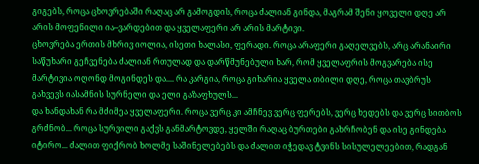გიგებს, როცა ცხოვრებაში რაღაც არ გამოგდის, როცა ძალიან გინდა, მაგრამ შენი ყოველი დღე არ არის მოფენილი ია–ვარდებით და ყველაფერი არ არის მარტივი.
ცხოვრება ერთის მხრივ იოლია, ისეთი ხალასი, ფერადი. როცა არაფერი გაღელვებს, არც არანაირი საწუხარი გეჩვენება ძალიან რთულად და დარწმუნებული ხარ, რომ ყველაფრის მოგვარება ისე მარტივია ოღონდ მოგინდეს და.... რა კარგია, როცა გიხარია ყველა თბილი დღე, როცა თავბრუს გახვევს იასამნის სურნელი და ელი გაზაფხულს...
და ხანდახან რა მძიმეა ყველაფერი. როცა ვერც კი ამჩნევ ვერც ფერებს, ვერც ხედებს და ვერც სითბოს გრძნობ... როცა სურვილი გაქვს განმარტოვდე, ყელში რაღაც ბურთები გახრჩობენ და ისე გინდება იტირო... ძალით ფიქრობ ხოლმე საშინელებებს და ძალით იჭედავ ტვინს სისულელეებით, რადგან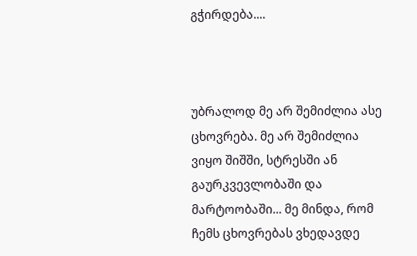გჭირდება....



უბრალოდ მე არ შემიძლია ასე ცხოვრება. მე არ შემიძლია ვიყო შიშში, სტრესში ან გაურკვევლობაში და მარტოობაში... მე მინდა, რომ ჩემს ცხოვრებას ვხედავდე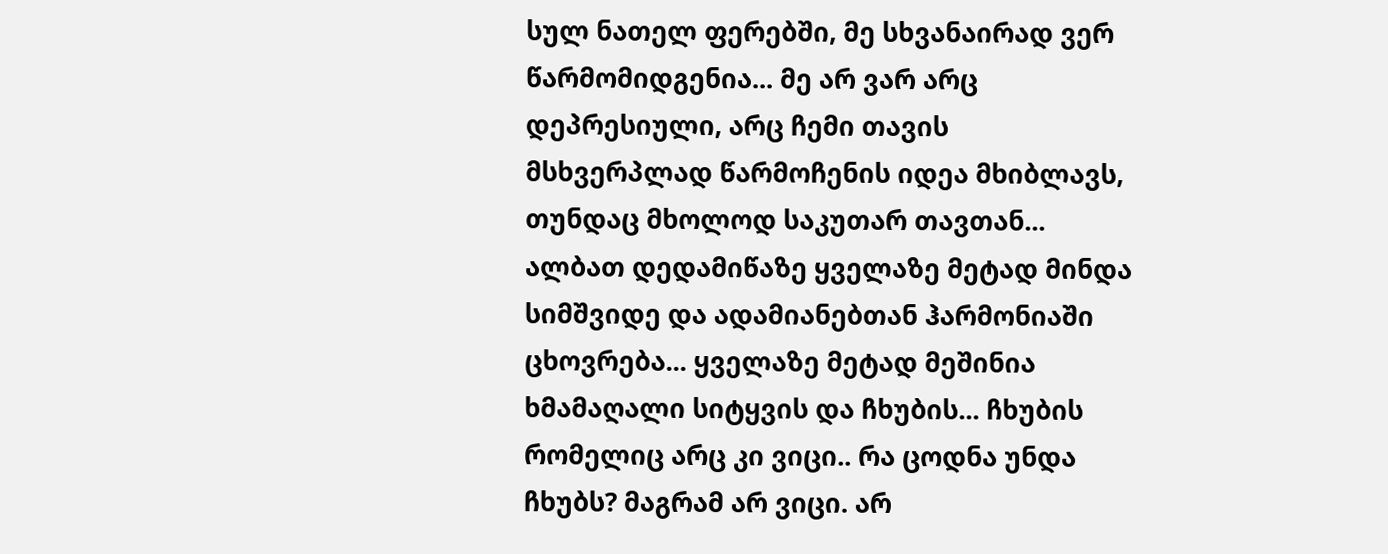სულ ნათელ ფერებში, მე სხვანაირად ვერ წარმომიდგენია... მე არ ვარ არც დეპრესიული, არც ჩემი თავის მსხვერპლად წარმოჩენის იდეა მხიბლავს, თუნდაც მხოლოდ საკუთარ თავთან... ალბათ დედამიწაზე ყველაზე მეტად მინდა სიმშვიდე და ადამიანებთან ჰარმონიაში ცხოვრება... ყველაზე მეტად მეშინია ხმამაღალი სიტყვის და ჩხუბის... ჩხუბის რომელიც არც კი ვიცი.. რა ცოდნა უნდა ჩხუბს? მაგრამ არ ვიცი. არ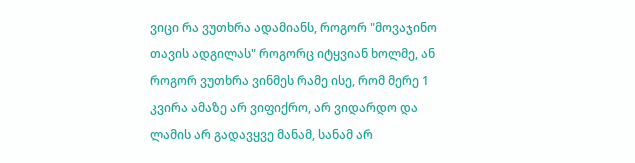ვიცი რა ვუთხრა ადამიანს, როგორ "მოვაჯინო თავის ადგილას" როგორც იტყვიან ხოლმე, ან როგორ ვუთხრა ვინმეს რამე ისე, რომ მერე 1 კვირა ამაზე არ ვიფიქრო, არ ვიდარდო და ლამის არ გადავყვე მანამ, სანამ არ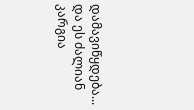დამავიწყდება... და ეს ძალიან კარგია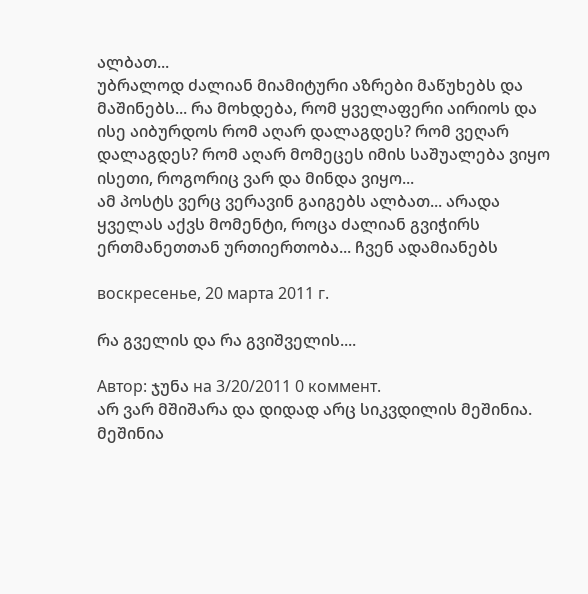ალბათ...
უბრალოდ ძალიან მიამიტური აზრები მაწუხებს და მაშინებს... რა მოხდება, რომ ყველაფერი აირიოს და ისე აიბურდოს რომ აღარ დალაგდეს? რომ ვეღარ დალაგდეს? რომ აღარ მომეცეს იმის საშუალება ვიყო ისეთი, როგორიც ვარ და მინდა ვიყო...
ამ პოსტს ვერც ვერავინ გაიგებს ალბათ... არადა ყველას აქვს მომენტი, როცა ძალიან გვიჭირს ერთმანეთთან ურთიერთობა... ჩვენ ადამიანებს

воскресенье, 20 марта 2011 г.

რა გველის და რა გვიშველის....

Автор: ჯუნა на 3/20/2011 0 коммент.
არ ვარ მშიშარა და დიდად არც სიკვდილის მეშინია.
მეშინია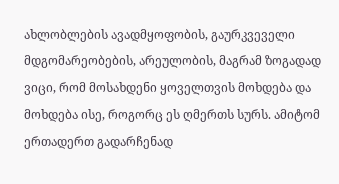ახლობლების ავადმყოფობის, გაურკვეველი მდგომარეობების, არეულობის, მაგრამ ზოგადად ვიცი, რომ მოსახდენი ყოველთვის მოხდება და მოხდება ისე, როგორც ეს ღმერთს სურს. ამიტომ ერთადერთ გადარჩენად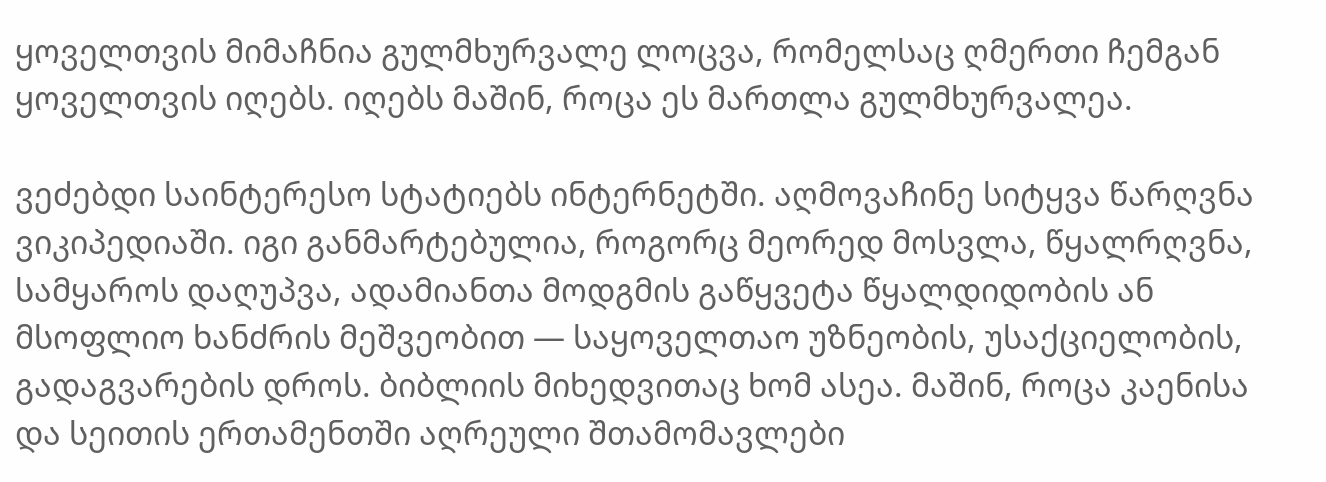ყოველთვის მიმაჩნია გულმხურვალე ლოცვა, რომელსაც ღმერთი ჩემგან ყოველთვის იღებს. იღებს მაშინ, როცა ეს მართლა გულმხურვალეა.

ვეძებდი საინტერესო სტატიებს ინტერნეტში. აღმოვაჩინე სიტყვა წარღვნა ვიკიპედიაში. იგი განმარტებულია, როგორც მეორედ მოსვლა, წყალრღვნა, სამყაროს დაღუპვა, ადამიანთა მოდგმის გაწყვეტა წყალდიდობის ან მსოფლიო ხანძრის მეშვეობით — საყოველთაო უზნეობის, უსაქციელობის, გადაგვარების დროს. ბიბლიის მიხედვითაც ხომ ასეა. მაშინ, როცა კაენისა და სეითის ერთამენთში აღრეული შთამომავლები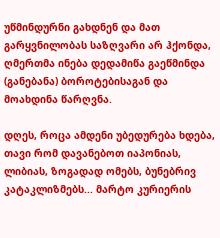უწმინდურნი გახდნენ და მათ გარყვნილობას საზღვარი არ ჰქონდა, ღმერთმა ინება დედამიწა გაეწმინდა (განებანა) ბოროტებისაგან და მოახდინა წარღვნა.

დღეს, როცა ამდენი უბედურება ხდება, თავი რომ დავანებოთ იაპონიას, ლიბიას, ზოგადად ომებს, ბუნებრივ კატაკლიზმებს... მარტო კურიერის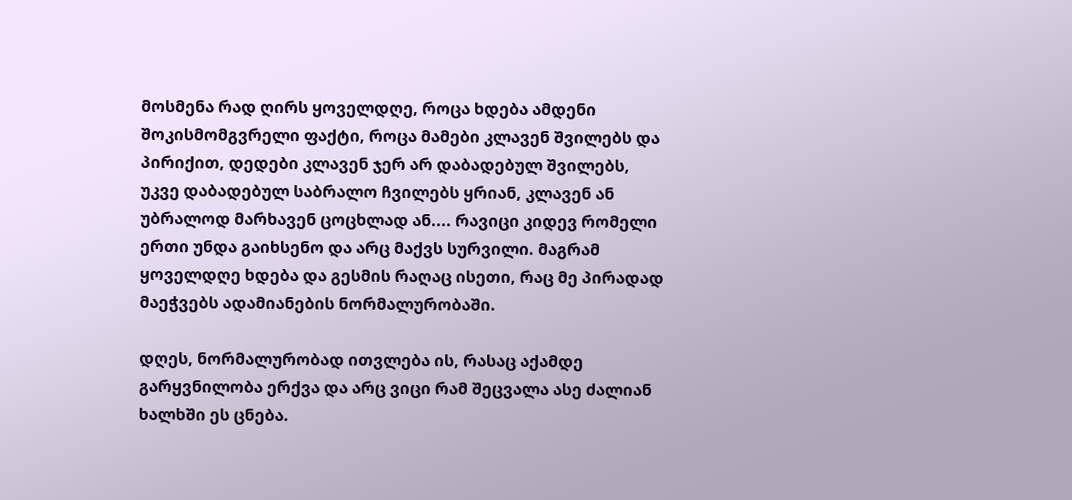მოსმენა რად ღირს ყოველდღე, როცა ხდება ამდენი შოკისმომგვრელი ფაქტი, როცა მამები კლავენ შვილებს და პირიქით, დედები კლავენ ჯერ არ დაბადებულ შვილებს, უკვე დაბადებულ საბრალო ჩვილებს ყრიან, კლავენ ან უბრალოდ მარხავენ ცოცხლად ან.... რავიცი კიდევ რომელი ერთი უნდა გაიხსენო და არც მაქვს სურვილი. მაგრამ ყოველდღე ხდება და გესმის რაღაც ისეთი, რაც მე პირადად მაეჭვებს ადამიანების ნორმალურობაში.

დღეს, ნორმალურობად ითვლება ის, რასაც აქამდე გარყვნილობა ერქვა და არც ვიცი რამ შეცვალა ასე ძალიან ხალხში ეს ცნება.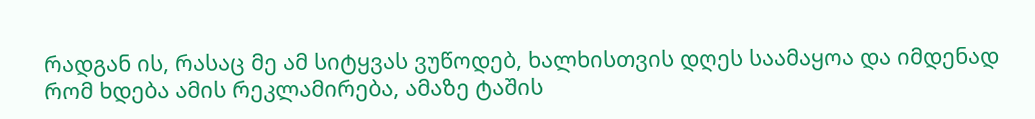რადგან ის, რასაც მე ამ სიტყვას ვუწოდებ, ხალხისთვის დღეს საამაყოა და იმდენად რომ ხდება ამის რეკლამირება, ამაზე ტაშის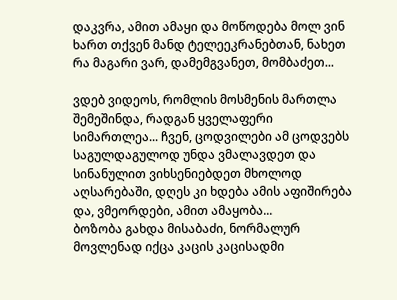დაკვრა, ამით ამაყი და მოწოდება მოლ ვინ ხართ თქვენ მანდ ტელეეკრანებთან, ნახეთ რა მაგარი ვარ, დამემგვანეთ, მომბაძეთ...

ვდებ ვიდეოს, რომლის მოსმენის მართლა შემეშინდა, რადგან ყველაფერი სიმართლეა... ჩვენ, ცოდვილები ამ ცოდვებს საგულდაგულოდ უნდა ვმალავდეთ და სინანულით ვიხსენიებდეთ მხოლოდ აღსარებაში, დღეს კი ხდება ამის აფიშირება და, ვმეორდები, ამით ამაყობა...
ბოზობა გახდა მისაბაძი, ნორმალურ მოვლენად იქცა კაცის კაცისადმი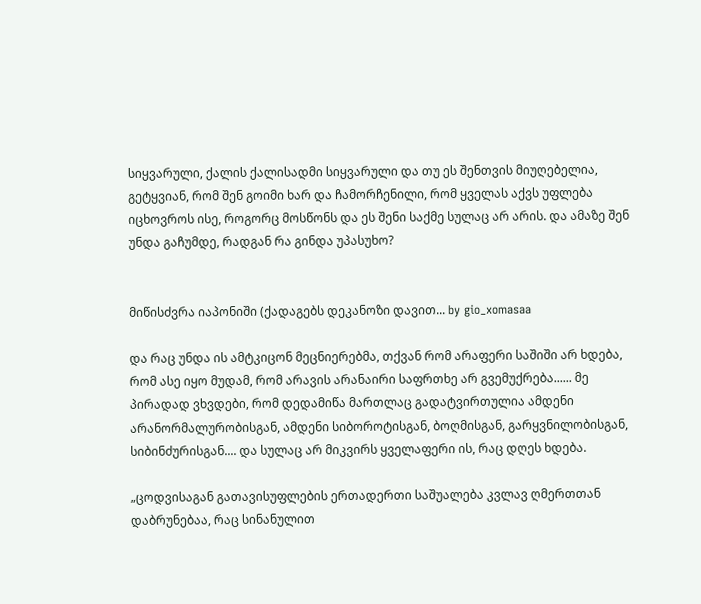სიყვარული, ქალის ქალისადმი სიყვარული და თუ ეს შენთვის მიუღებელია, გეტყვიან, რომ შენ გოიმი ხარ და ჩამორჩენილი, რომ ყველას აქვს უფლება იცხოვროს ისე, როგორც მოსწონს და ეს შენი საქმე სულაც არ არის. და ამაზე შენ უნდა გაჩუმდე, რადგან რა გინდა უპასუხო?


მიწისძვრა იაპონიში (ქადაგებს დეკანოზი დავით... by gio_xomasaa

და რაც უნდა ის ამტკიცონ მეცნიერებმა, თქვან რომ არაფერი საშიში არ ხდება, რომ ასე იყო მუდამ, რომ არავის არანაირი საფრთხე არ გვემუქრება...... მე პირადად ვხვდები, რომ დედამიწა მართლაც გადატვირთულია ამდენი არანორმალურობისგან, ამდენი სიბოროტისგან, ბოღმისგან, გარყვნილობისგან, სიბინძურისგან.... და სულაც არ მიკვირს ყველაფერი ის, რაც დღეს ხდება.

„ცოდვისაგან გათავისუფლების ერთადერთი საშუალება კვლავ ღმერთთან დაბრუნებაა, რაც სინანულით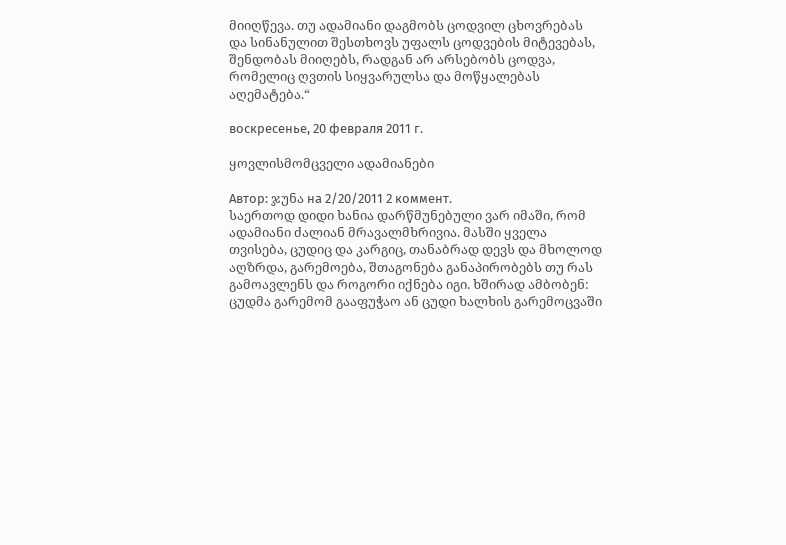მიიღწევა. თუ ადამიანი დაგმობს ცოდვილ ცხოვრებას და სინანულით შესთხოვს უფალს ცოდვების მიტევებას, შენდობას მიიღებს, რადგან არ არსებობს ცოდვა, რომელიც ღვთის სიყვარულსა და მოწყალებას აღემატება.“

воскресенье, 20 февраля 2011 г.

ყოვლისმომცველი ადამიანები

Автор: ჯუნა на 2/20/2011 2 коммент.
საერთოდ დიდი ხანია დარწმუნებული ვარ იმაში, რომ ადამიანი ძალიან მრავალმხრივია. მასში ყველა თვისება, ცუდიც და კარგიც, თანაბრად დევს და მხოლოდ აღზრდა, გარემოება, შთაგონება განაპირობებს თუ რას გამოავლენს და როგორი იქნება იგი. ხშირად ამბობენ: ცუდმა გარემომ გააფუჭაო ან ცუდი ხალხის გარემოცვაში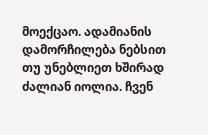მოექცაო. ადამიანის დამორჩილება ნებსით თუ უნებლიეთ ხშირად ძალიან იოლია. ჩვენ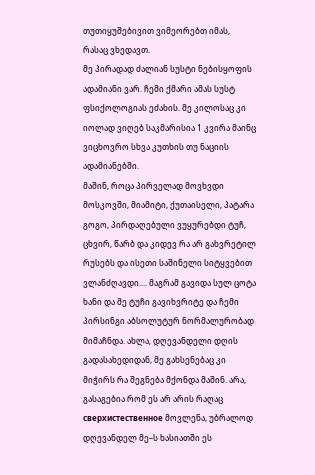თუთიყუშებივით ვიმეორებთ იმას, რასაც ვხედავთ.
მე პირადად ძალიან სუსტი ნებისყოფის ადამიანი ვარ. ჩემი ქმარი ამას სუსტ ფსიქოლოგიას ეძახის. მე კილოსაც კი იოლად ვიღებ საკმარისია 1 კვირა მაინც ვიცხოვრო სხვა კუთხის თუ ნაციის ადამიანებში.
მაშინ, როცა პირველად მოვხვდი მოსკოვში, მიამიტი, ქუთაისელი, პატარა გოგო, პირდაღებული ვუყურებდი ტუჩ, ცხვირ, წარბ და კიდევ რა არ გახვრეტილ რუსებს და ისეთი საშინელი სიტყვებით ვლანძღავდი.... მაგრამ გავიდა სულ ცოტა ხანი და მე ტუჩი გავიხვრიტე და ჩემი პირსინგი აბსოლუტურ ნორმალურობად მიმაჩნდა. ახლა, დღევანდელი დღის გადასახედიდან, მე გახსენებაც კი მიჭირს რა შეგნება მქონდა მაშინ. არა, გასაგებია რომ ეს არ არის რაღაც сверхистественное მოვლენა, უბრალოდ დღევანდელ მე–ს ხასიათში ეს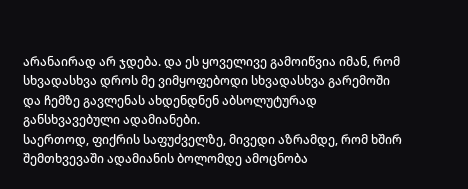არანაირად არ ჯდება. და ეს ყოველივე გამოიწვია იმან, რომ სხვადასხვა დროს მე ვიმყოფებოდი სხვადასხვა გარემოში და ჩემზე გავლენას ახდენდნენ აბსოლუტურად განსხვავებული ადამიანები.
საერთოდ, ფიქრის საფუძველზე, მივედი აზრამდე, რომ ხშირ შემთხვევაში ადამიანის ბოლომდე ამოცნობა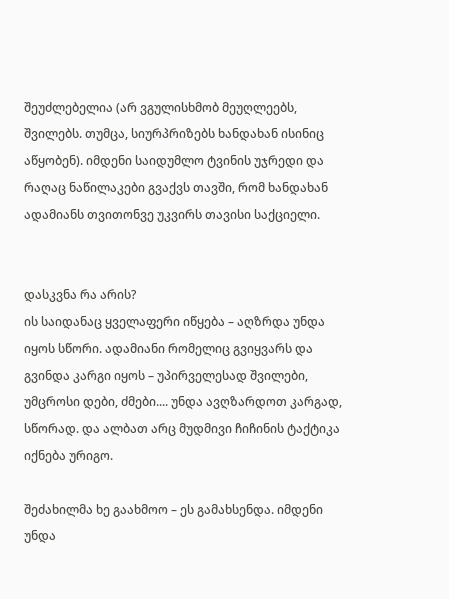შეუძლებელია (არ ვგულისხმობ მეუღლეებს, შვილებს. თუმცა, სიურპრიზებს ხანდახან ისინიც აწყობენ). იმდენი საიდუმლო ტვინის უჯრედი და რაღაც ნაწილაკები გვაქვს თავში, რომ ხანდახან ადამიანს თვითონვე უკვირს თავისი საქციელი.


დასკვნა რა არის?
ის საიდანაც ყველაფერი იწყება – აღზრდა უნდა იყოს სწორი. ადამიანი რომელიც გვიყვარს და გვინდა კარგი იყოს – უპირველესად შვილები, უმცროსი დები, ძმები.... უნდა ავღზარდოთ კარგად, სწორად. და ალბათ არც მუდმივი ჩიჩინის ტაქტიკა იქნება ურიგო.

შეძახილმა ხე გაახმოო – ეს გამახსენდა. იმდენი უნდა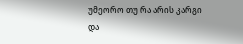უმეორო თუ რა არის კარგი და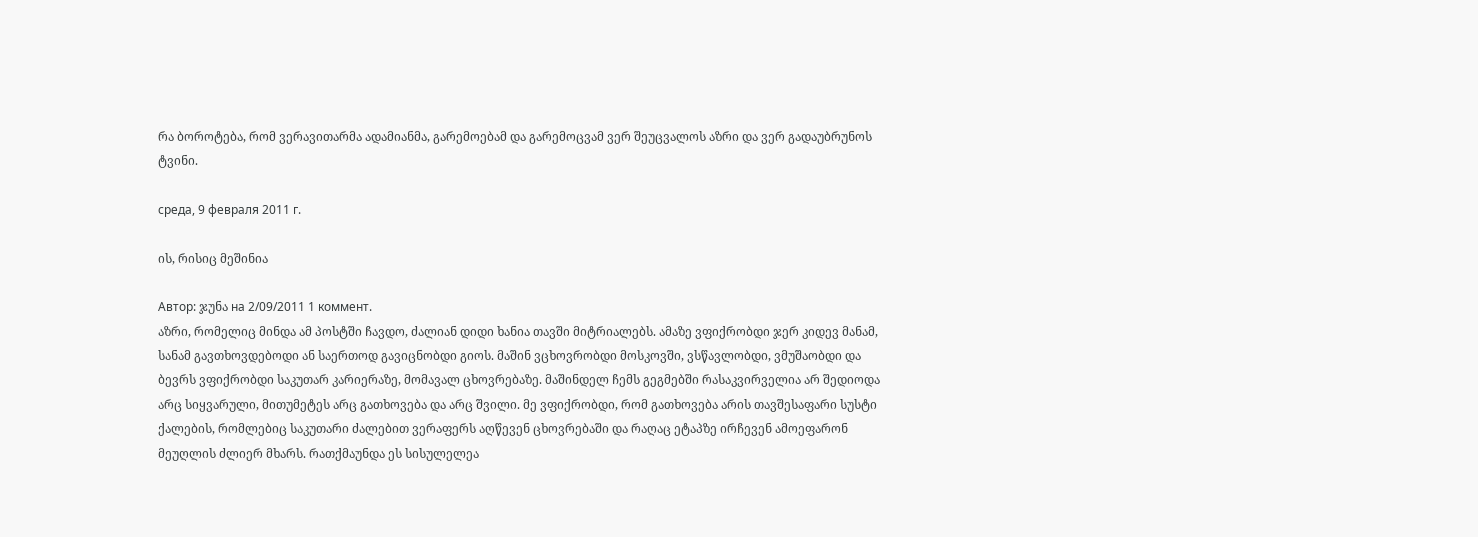რა ბოროტება, რომ ვერავითარმა ადამიანმა, გარემოებამ და გარემოცვამ ვერ შეუცვალოს აზრი და ვერ გადაუბრუნოს ტვინი.

среда, 9 февраля 2011 г.

ის, რისიც მეშინია

Автор: ჯუნა на 2/09/2011 1 коммент.
აზრი, რომელიც მინდა ამ პოსტში ჩავდო, ძალიან დიდი ხანია თავში მიტრიალებს. ამაზე ვფიქრობდი ჯერ კიდევ მანამ, სანამ გავთხოვდებოდი ან საერთოდ გავიცნობდი გიოს. მაშინ ვცხოვრობდი მოსკოვში, ვსწავლობდი, ვმუშაობდი და ბევრს ვფიქრობდი საკუთარ კარიერაზე, მომავალ ცხოვრებაზე. მაშინდელ ჩემს გეგმებში რასაკვირველია არ შედიოდა არც სიყვარული, მითუმეტეს არც გათხოვება და არც შვილი. მე ვფიქრობდი, რომ გათხოვება არის თავშესაფარი სუსტი ქალების, რომლებიც საკუთარი ძალებით ვერაფერს აღწევენ ცხოვრებაში და რაღაც ეტაპზე ირჩევენ ამოეფარონ მეუღლის ძლიერ მხარს. რათქმაუნდა ეს სისულელეა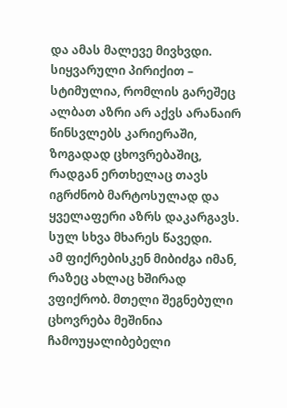და ამას მალევე მივხვდი. სიყვარული პირიქით – სტიმულია, რომლის გარეშეც ალბათ აზრი არ აქვს არანაირ წინსვლებს კარიერაში, ზოგადად ცხოვრებაშიც, რადგან ერთხელაც თავს იგრძნობ მარტოსულად და ყველაფერი აზრს დაკარგავს. სულ სხვა მხარეს წავედი.
ამ ფიქრებისკენ მიბიძგა იმან, რაზეც ახლაც ხშირად ვფიქრობ. მთელი შეგნებული ცხოვრება მეშინია ჩამოუყალიბებელი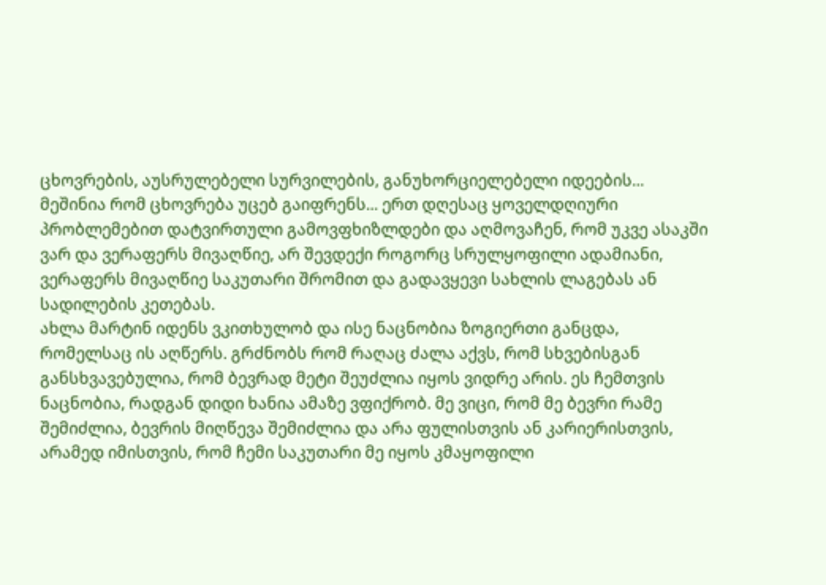ცხოვრების, აუსრულებელი სურვილების, განუხორციელებელი იდეების... მეშინია რომ ცხოვრება უცებ გაიფრენს... ერთ დღესაც ყოველდღიური პრობლემებით დატვირთული გამოვფხიზლდები და აღმოვაჩენ, რომ უკვე ასაკში ვარ და ვერაფერს მივაღწიე, არ შევდექი როგორც სრულყოფილი ადამიანი, ვერაფერს მივაღწიე საკუთარი შრომით და გადავყევი სახლის ლაგებას ან სადილების კეთებას.
ახლა მარტინ იდენს ვკითხულობ და ისე ნაცნობია ზოგიერთი განცდა, რომელსაც ის აღწერს. გრძნობს რომ რაღაც ძალა აქვს, რომ სხვებისგან განსხვავებულია, რომ ბევრად მეტი შეუძლია იყოს ვიდრე არის. ეს ჩემთვის ნაცნობია, რადგან დიდი ხანია ამაზე ვფიქრობ. მე ვიცი, რომ მე ბევრი რამე შემიძლია, ბევრის მიღწევა შემიძლია და არა ფულისთვის ან კარიერისთვის, არამედ იმისთვის, რომ ჩემი საკუთარი მე იყოს კმაყოფილი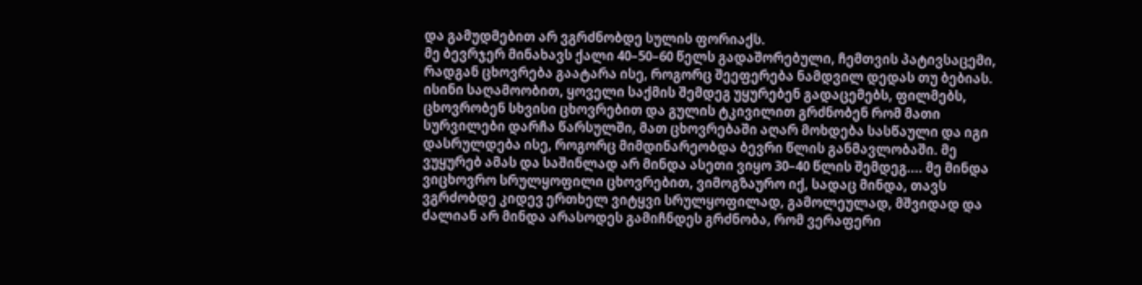და გამუდმებით არ ვგრძნობდე სულის ფორიაქს.
მე ბევრჯერ მინახავს ქალი 40–50–60 წელს გადაშორებული, ჩემთვის პატივსაცემი, რადგან ცხოვრება გაატარა ისე, როგორც შეეფერება ნამდვილ დედას თუ ბებიას. ისინი საღამოობით, ყოველი საქმის შემდეგ უყურებენ გადაცემებს, ფილმებს, ცხოვრობენ სხვისი ცხოვრებით და გულის ტკივილით გრძნობენ რომ მათი სურვილები დარჩა წარსულში, მათ ცხოვრებაში აღარ მოხდება სასწაული და იგი დასრულდება ისე, როგორც მიმდინარეობდა ბევრი წლის განმავლობაში. მე ვუყურებ ამას და საშინლად არ მინდა ასეთი ვიყო 30–40 წლის შემდეგ.... მე მინდა ვიცხოვრო სრულყოფილი ცხოვრებით, ვიმოგზაურო იქ, სადაც მინდა, თავს ვგრძობდე კიდევ ერთხელ ვიტყვი სრულყოფილად, გამოლეულად, მშვიდად და ძალიან არ მინდა არასოდეს გამიჩნდეს გრძნობა, რომ ვერაფერი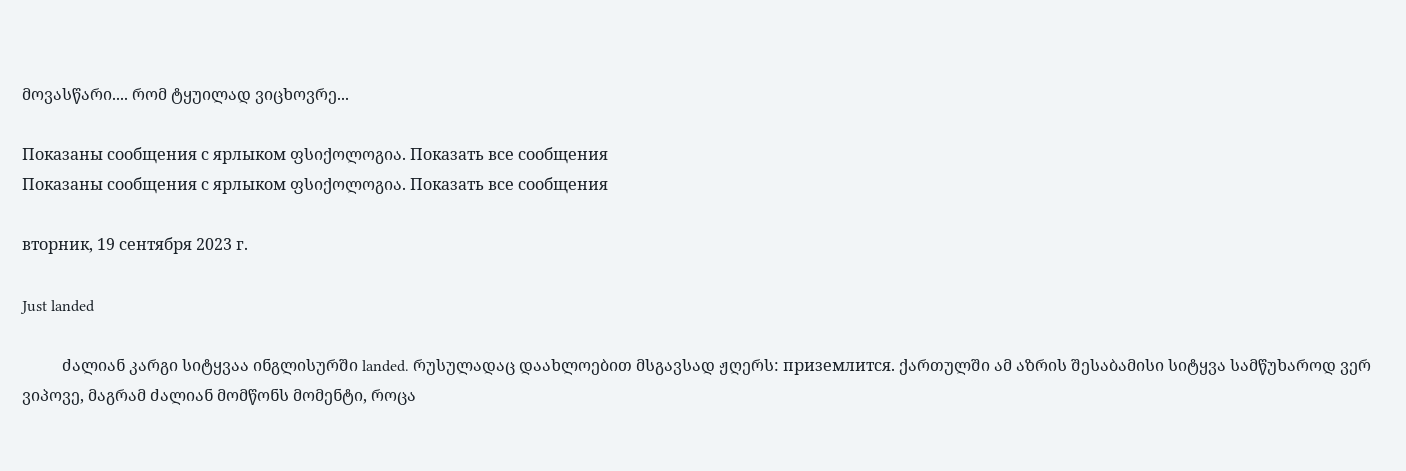მოვასწარი.... რომ ტყუილად ვიცხოვრე...

Показаны сообщения с ярлыком ფსიქოლოგია. Показать все сообщения
Показаны сообщения с ярлыком ფსიქოლოგია. Показать все сообщения

вторник, 19 сентября 2023 г.

Just landed

          ძალიან კარგი სიტყვაა ინგლისურში landed. რუსულადაც დაახლოებით მსგავსად ჟღერს: приземлится. ქართულში ამ აზრის შესაბამისი სიტყვა სამწუხაროდ ვერ ვიპოვე, მაგრამ ძალიან მომწონს მომენტი, როცა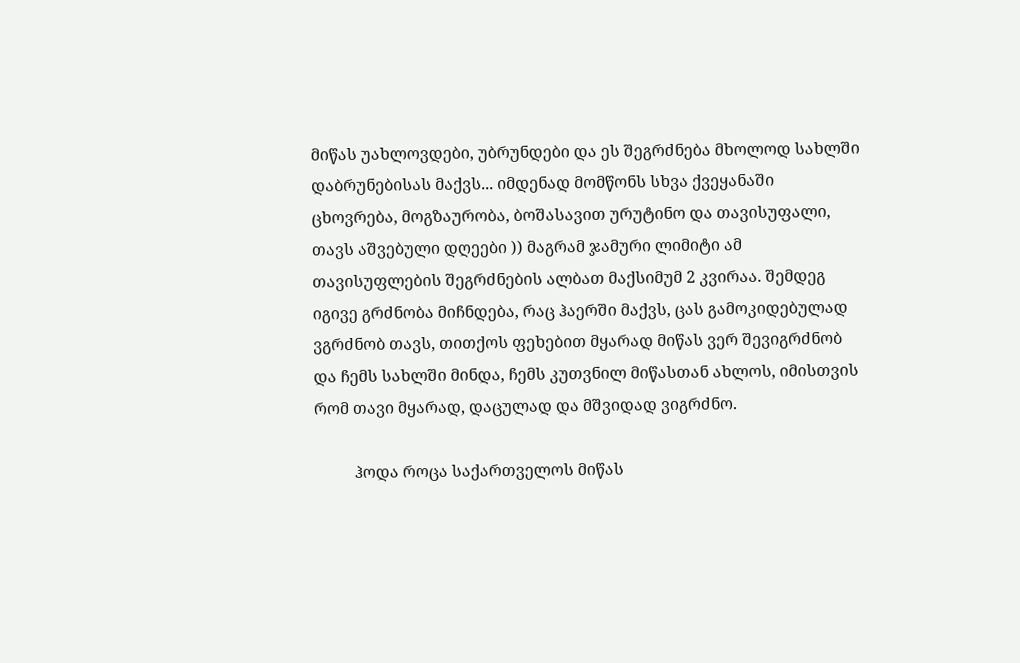მიწას უახლოვდები, უბრუნდები და ეს შეგრძნება მხოლოდ სახლში დაბრუნებისას მაქვს... იმდენად მომწონს სხვა ქვეყანაში ცხოვრება, მოგზაურობა, ბოშასავით ურუტინო და თავისუფალი, თავს აშვებული დღეები )) მაგრამ ჯამური ლიმიტი ამ თავისუფლების შეგრძნების ალბათ მაქსიმუმ 2 კვირაა. შემდეგ იგივე გრძნობა მიჩნდება, რაც ჰაერში მაქვს, ცას გამოკიდებულად ვგრძნობ თავს, თითქოს ფეხებით მყარად მიწას ვერ შევიგრძნობ და ჩემს სახლში მინდა, ჩემს კუთვნილ მიწასთან ახლოს, იმისთვის რომ თავი მყარად, დაცულად და მშვიდად ვიგრძნო.

          ჰოდა როცა საქართველოს მიწას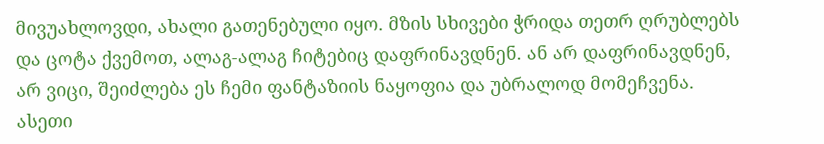მივუახლოვდი, ახალი გათენებული იყო. მზის სხივები ჭრიდა თეთრ ღრუბლებს და ცოტა ქვემოთ, ალაგ-ალაგ ჩიტებიც დაფრინავდნენ. ან არ დაფრინავდნენ, არ ვიცი, შეიძლება ეს ჩემი ფანტაზიის ნაყოფია და უბრალოდ მომეჩვენა. ასეთი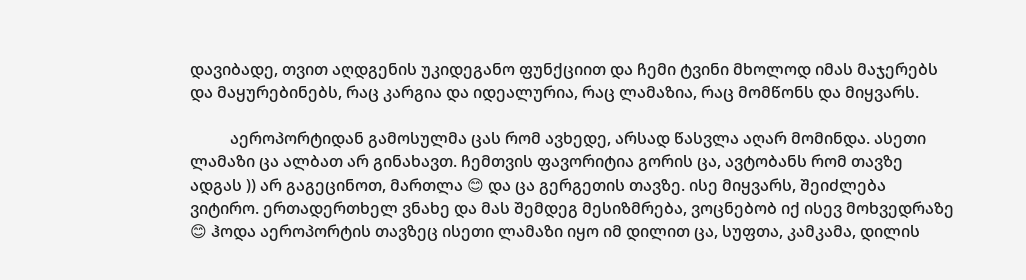დავიბადე, თვით აღდგენის უკიდეგანო ფუნქციით და ჩემი ტვინი მხოლოდ იმას მაჯერებს და მაყურებინებს, რაც კარგია და იდეალურია, რაც ლამაზია, რაც მომწონს და მიყვარს.

          აეროპორტიდან გამოსულმა ცას რომ ავხედე, არსად წასვლა აღარ მომინდა. ასეთი ლამაზი ცა ალბათ არ გინახავთ. ჩემთვის ფავორიტია გორის ცა, ავტობანს რომ თავზე ადგას )) არ გაგეცინოთ, მართლა 😊 და ცა გერგეთის თავზე. ისე მიყვარს, შეიძლება ვიტირო. ერთადერთხელ ვნახე და მას შემდეგ მესიზმრება, ვოცნებობ იქ ისევ მოხვედრაზე 😊 ჰოდა აეროპორტის თავზეც ისეთი ლამაზი იყო იმ დილით ცა, სუფთა, კამკამა, დილის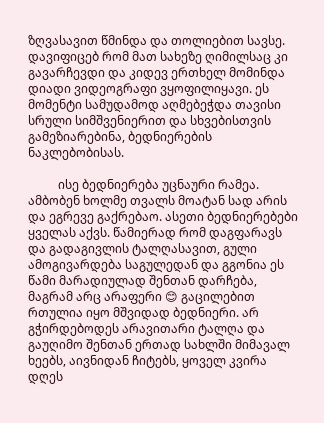ზღვასავით წმინდა და თოლიებით სავსე. დავიფიცებ რომ მათ სახეზე ღიმილსაც კი გავარჩევდი და კიდევ ერთხელ მომინდა დიადი ვიდეოგრაფი ვყოფილიყავი. ეს მომენტი სამუდამოდ აღმებეჭდა თავისი სრული სიმშვენიერით და სხვებისთვის გამეზიარებინა, ბედნიერების ნაკლებობისას.

          ისე ბედნიერება უცნაური რამეა. ამბობენ ხოლმე თვალს მოატან სად არის და ეგრევე გაქრებაო. ასეთი ბედნიერებები ყველას აქვს. წამიერად რომ დაგფარავს და გადაგივლის ტალღასავით, გული ამოგივარდება საგულედან და გგონია ეს წამი მარადიულად შენთან დარჩება, მაგრამ არც არაფერი 😊 გაცილებით რთულია იყო მშვიდად ბედნიერი. არ გჭირდებოდეს არავითარი ტალღა და გაუღიმო შენთან ერთად სახლში მიმავალ ხეებს, აივნიდან ჩიტებს, ყოველ კვირა დღეს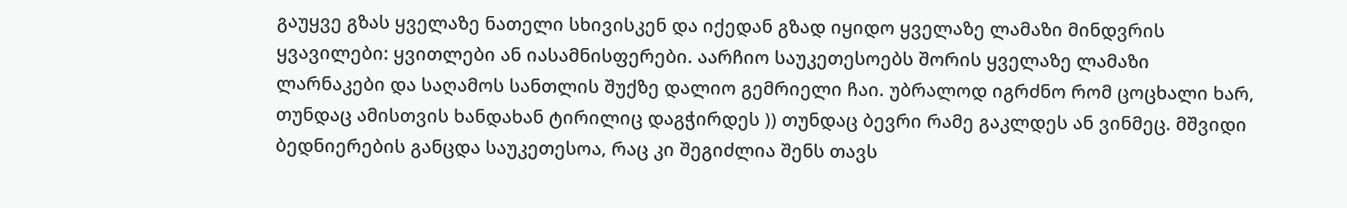გაუყვე გზას ყველაზე ნათელი სხივისკენ და იქედან გზად იყიდო ყველაზე ლამაზი მინდვრის ყვავილები: ყვითლები ან იასამნისფერები. აარჩიო საუკეთესოებს შორის ყველაზე ლამაზი ლარნაკები და საღამოს სანთლის შუქზე დალიო გემრიელი ჩაი. უბრალოდ იგრძნო რომ ცოცხალი ხარ, თუნდაც ამისთვის ხანდახან ტირილიც დაგჭირდეს )) თუნდაც ბევრი რამე გაკლდეს ან ვინმეც. მშვიდი ბედნიერების განცდა საუკეთესოა, რაც კი შეგიძლია შენს თავს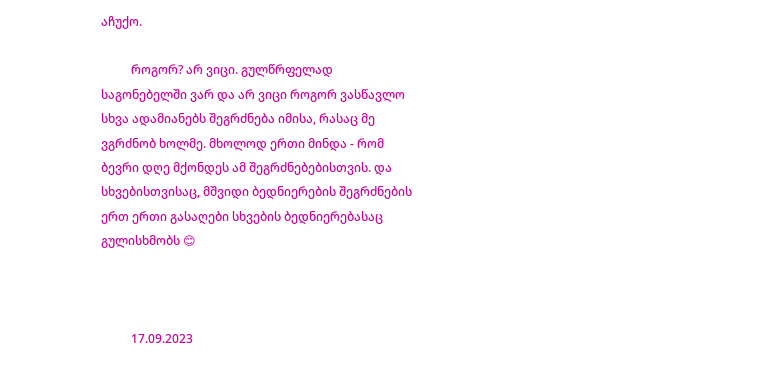აჩუქო.

          როგორ? არ ვიცი. გულწრფელად საგონებელში ვარ და არ ვიცი როგორ ვასწავლო სხვა ადამიანებს შეგრძნება იმისა, რასაც მე ვგრძნობ ხოლმე. მხოლოდ ერთი მინდა - რომ ბევრი დღე მქონდეს ამ შეგრძნებებისთვის. და სხვებისთვისაც, მშვიდი ბედნიერების შეგრძნების ერთ ერთი გასაღები სხვების ბედნიერებასაც გულისხმობს 😊



          17.09.2023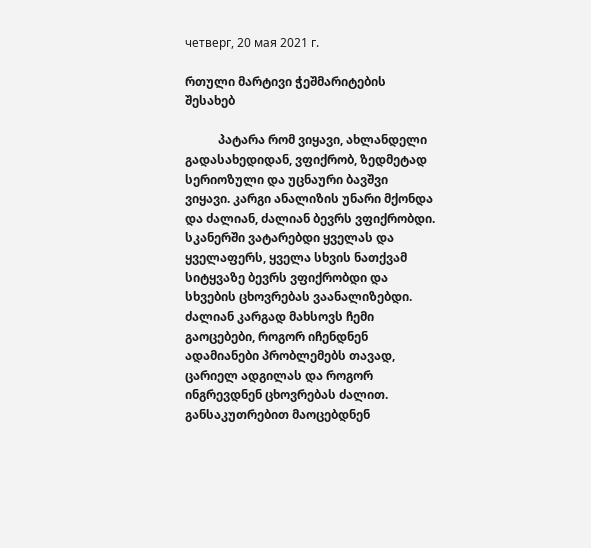четверг, 20 мая 2021 г.

რთული მარტივი ჭეშმარიტების შესახებ

           პატარა რომ ვიყავი, ახლანდელი გადასახედიდან, ვფიქრობ, ზედმეტად სერიოზული და უცნაური ბავშვი ვიყავი. კარგი ანალიზის უნარი მქონდა და ძალიან, ძალიან ბევრს ვფიქრობდი. სკანერში ვატარებდი ყველას და ყველაფერს, ყველა სხვის ნათქვამ სიტყვაზე ბევრს ვფიქრობდი და სხვების ცხოვრებას ვაანალიზებდი. ძალიან კარგად მახსოვს ჩემი გაოცებები, როგორ იჩენდნენ ადამიანები პრობლემებს თავად, ცარიელ ადგილას და როგორ ინგრევდნენ ცხოვრებას ძალით. განსაკუთრებით მაოცებდნენ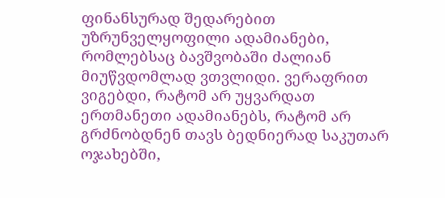ფინანსურად შედარებით უზრუნველყოფილი ადამიანები, რომლებსაც ბავშვობაში ძალიან მიუწვდომლად ვთვლიდი. ვერაფრით ვიგებდი, რატომ არ უყვარდათ ერთმანეთი ადამიანებს, რატომ არ გრძნობდნენ თავს ბედნიერად საკუთარ ოჯახებში,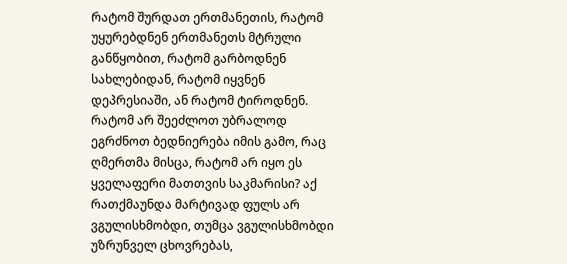რატომ შურდათ ერთმანეთის, რატომ უყურებდნენ ერთმანეთს მტრული განწყობით, რატომ გარბოდნენ სახლებიდან, რატომ იყვნენ დეპრესიაში, ან რატომ ტიროდნენ. რატომ არ შეეძლოთ უბრალოდ ეგრძნოთ ბედნიერება იმის გამო, რაც ღმერთმა მისცა, რატომ არ იყო ეს ყველაფერი მათთვის საკმარისი? აქ რათქმაუნდა მარტივად ფულს არ ვგულისხმობდი, თუმცა ვგულისხმობდი უზრუნველ ცხოვრებას,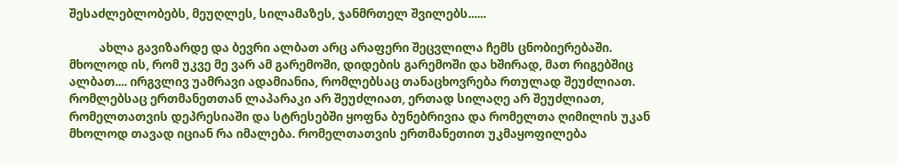შესაძლებლობებს, მეუღლეს, სილამაზეს, ჯანმრთელ შვილებს......

          ახლა გავიზარდე და ბევრი ალბათ არც არაფერი შეცვლილა ჩემს ცნობიერებაში. მხოლოდ ის, რომ უკვე მე ვარ ამ გარემოში, დიდების გარემოში და ხშირად, მათ რიგებშიც ალბათ.... ირგვლივ უამრავი ადამიანია, რომლებსაც თანაცხოვრება რთულად შეუძლიათ. რომლებსაც ერთმანეთთან ლაპარაკი არ შეუძლიათ, ერთად სილაღე არ შეუძლიათ, რომელთათვის დეპრესიაში და სტრესებში ყოფნა ბუნებრივია და რომელთა ღიმილის უკან მხოლოდ თავად იციან რა იმალება. რომელთათვის ერთმანეთით უკმაყოფილება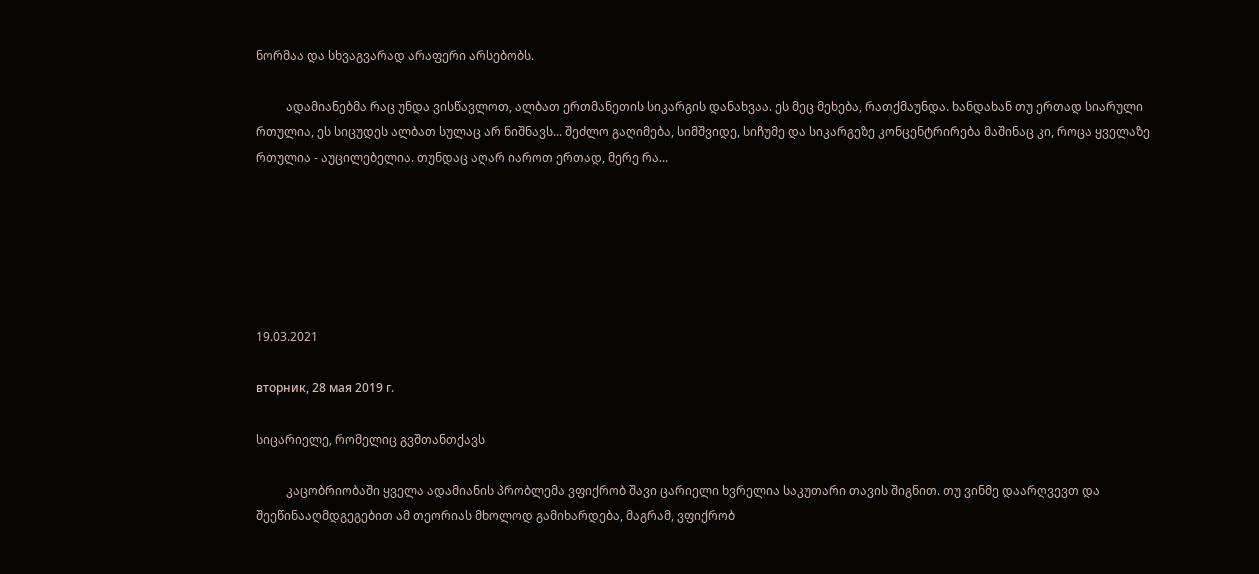ნორმაა და სხვაგვარად არაფერი არსებობს.

          ადამიანებმა რაც უნდა ვისწავლოთ, ალბათ ერთმანეთის სიკარგის დანახვაა. ეს მეც მეხება, რათქმაუნდა. ხანდახან თუ ერთად სიარული რთულია, ეს სიცუდეს ალბათ სულაც არ ნიშნავს... შეძლო გაღიმება, სიმშვიდე, სიჩუმე და სიკარგეზე კონცენტრირება მაშინაც კი, როცა ყველაზე რთულია - აუცილებელია. თუნდაც აღარ იაროთ ერთად, მერე რა...






19.03.2021

вторник, 28 мая 2019 г.

სიცარიელე, რომელიც გვშთანთქავს

          კაცობრიობაში ყველა ადამიანის პრობლემა ვფიქრობ შავი ცარიელი ხვრელია საკუთარი თავის შიგნით. თუ ვინმე დაარღვევთ და შეეწინააღმდგეგებით ამ თეორიას მხოლოდ გამიხარდება, მაგრამ, ვფიქრობ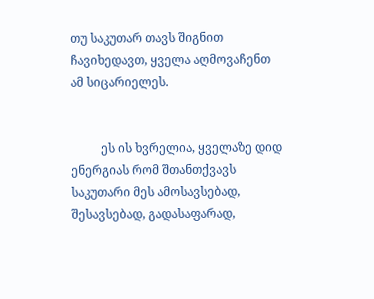თუ საკუთარ თავს შიგნით ჩავიხედავთ, ყველა აღმოვაჩენთ ამ სიცარიელეს.


          ეს ის ხვრელია, ყველაზე დიდ ენერგიას რომ შთანთქვავს საკუთარი მეს ამოსავსებად, შესავსებად, გადასაფარად,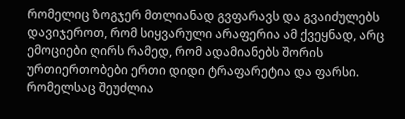რომელიც ზოგჯერ მთლიანად გვფარავს და გვაიძულებს დავიჯეროთ, რომ სიყვარული არაფერია ამ ქვეყნად, არც ემოციები ღირს რამედ, რომ ადამიანებს შორის ურთიერთობები ერთი დიდი ტრაფარეტია და ფარსი. რომელსაც შეუძლია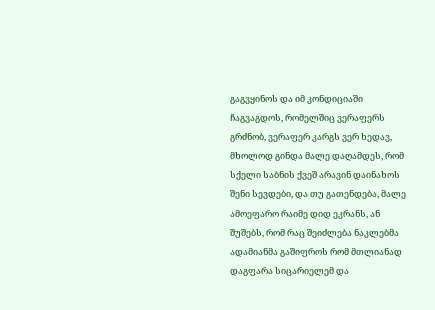გაგვყინოს და იმ კონდიციაში ჩაგვაგდოს, რომელშიც ვერაფერს გრძნობ, ვერაფერ კარგს ვერ ხედავ, მხოლოდ გინდა მალე დაღამდეს, რომ სქელი საბნის ქვეშ არავინ დაინახოს შენი სევდები, და თუ გათენდება, მალე ამოეფარო რაიმე დიდ ეკრანს, ან შუშებს, რომ რაც შეიძლება ნაკლებმა ადამიანმა გაშიფროს რომ მთლიანად დაგფარა სიცარიელემ და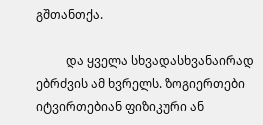გშთანთქა.

          და ყველა სხვადასხვანაირად ებრძვის ამ ხვრელს. ზოგიერთები იტვირთებიან ფიზიკური ან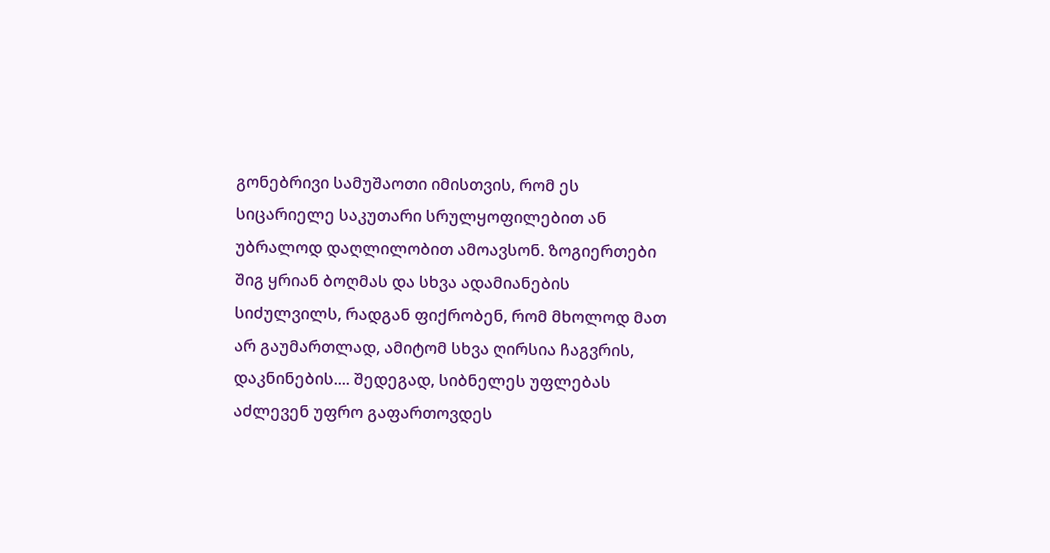გონებრივი სამუშაოთი იმისთვის, რომ ეს სიცარიელე საკუთარი სრულყოფილებით ან უბრალოდ დაღლილობით ამოავსონ. ზოგიერთები შიგ ყრიან ბოღმას და სხვა ადამიანების სიძულვილს, რადგან ფიქრობენ, რომ მხოლოდ მათ არ გაუმართლად, ამიტომ სხვა ღირსია ჩაგვრის, დაკნინების.... შედეგად, სიბნელეს უფლებას აძლევენ უფრო გაფართოვდეს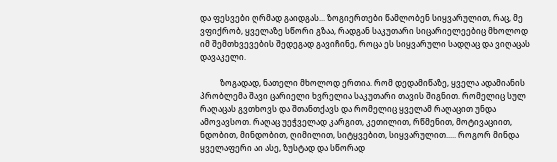და ფესვები ღრმად გაიდგას... ზოგიერთები წამლობენ სიყვარულით, რაც, მე ვფიქრობ, ყველაზე სწორი გზაა, რადგან საკუთარი სიცარიელეებიც მხოლოდ იმ შემთხვევების შედეგად გავიჩინე, როცა ეს სიყვარული სადღაც და ვიღაცას დავაკელი.

          ზოგადად, ნათელი მხოლოდ ერთია. რომ დედამიწაზე, ყველა ადამიანის პრობლემა შავი ცარიელი ხვრელია საკუთარი თავის შიგნით. რომელიც სულ რაღაცას გვთხოვს და შთანთქავს და რომელიც ყველამ რაღაცით უნდა ამოვავსოთ. რაღაც უეჭველად კარგით, კეთილით, რწმენით, მოტივაციით, ნდობით, მინდობით, ღიმილით, სიტყვებით, სიყვარულით..... როგორ მინდა ყველაფერი აი ასე, ზუსტად და სწორად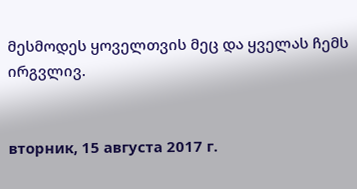მესმოდეს ყოველთვის მეც და ყველას ჩემს ირგვლივ.


вторник, 15 августа 2017 г.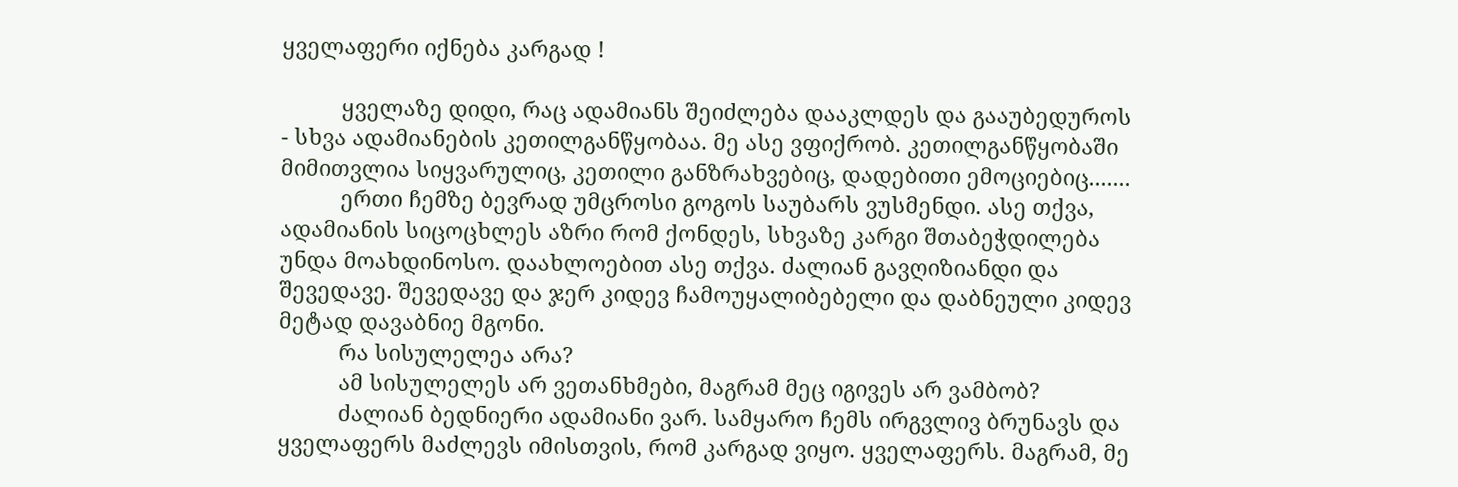ყველაფერი იქნება კარგად !

          ყველაზე დიდი, რაც ადამიანს შეიძლება დააკლდეს და გააუბედუროს - სხვა ადამიანების კეთილგანწყობაა. მე ასე ვფიქრობ. კეთილგანწყობაში მიმითვლია სიყვარულიც, კეთილი განზრახვებიც, დადებითი ემოციებიც.......
          ერთი ჩემზე ბევრად უმცროსი გოგოს საუბარს ვუსმენდი. ასე თქვა, ადამიანის სიცოცხლეს აზრი რომ ქონდეს, სხვაზე კარგი შთაბეჭდილება უნდა მოახდინოსო. დაახლოებით ასე თქვა. ძალიან გავღიზიანდი და შევედავე. შევედავე და ჯერ კიდევ ჩამოუყალიბებელი და დაბნეული კიდევ მეტად დავაბნიე მგონი.
          რა სისულელეა არა?
          ამ სისულელეს არ ვეთანხმები, მაგრამ მეც იგივეს არ ვამბობ?
          ძალიან ბედნიერი ადამიანი ვარ. სამყარო ჩემს ირგვლივ ბრუნავს და ყველაფერს მაძლევს იმისთვის, რომ კარგად ვიყო. ყველაფერს. მაგრამ, მე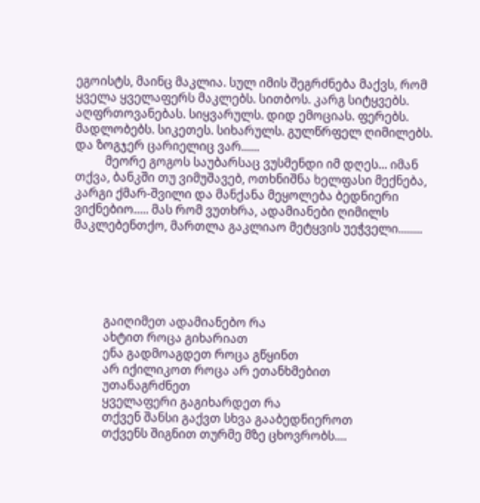ეგოისტს, მაინც მაკლია. სულ იმის შეგრძნება მაქვს, რომ ყველა ყველაფერს მაკლებს. სითბოს. კარგ სიტყვებს. აღფრთოვანებას. სიყვარულს. დიდ ემოციას. ფერებს. მადლობებს. სიკეთეს. სიხარულს. გულწრფელ ღიმილებს. და ზოგჯერ ცარიელიც ვარ......
          მეორე გოგოს საუბარსაც ვუსმენდი იმ დღეს... იმან თქვა, ბანკში თუ ვიმუშავებ, ოთხნიშნა ხელფასი მექნება, კარგი ქმარ-შვილი და მანქანა მეყოლება ბედნიერი ვიქნებიო..... მას რომ ვუთხრა, ადამიანები ღიმილს მაკლებენთქო, მართლა გაკლიაო მეტყვის უეჭველი........





          გაიღიმეთ ადამიანებო რა
          ახტით როცა გიხარიათ
          ენა გადმოაგდეთ როცა გწყინთ
          არ იქილიკოთ როცა არ ეთანხმებით
          უთანაგრძნეთ
          ყველაფერი გაგიხარდეთ რა
          თქვენ შანსი გაქვთ სხვა გააბედნიეროთ
          თქვენს შიგნით თურმე მზე ცხოვრობს....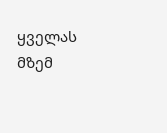ყველას მზემ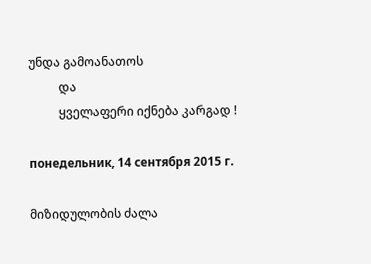უნდა გამოანათოს
          და
          ყველაფერი იქნება კარგად !

понедельник, 14 сентября 2015 г.

მიზიდულობის ძალა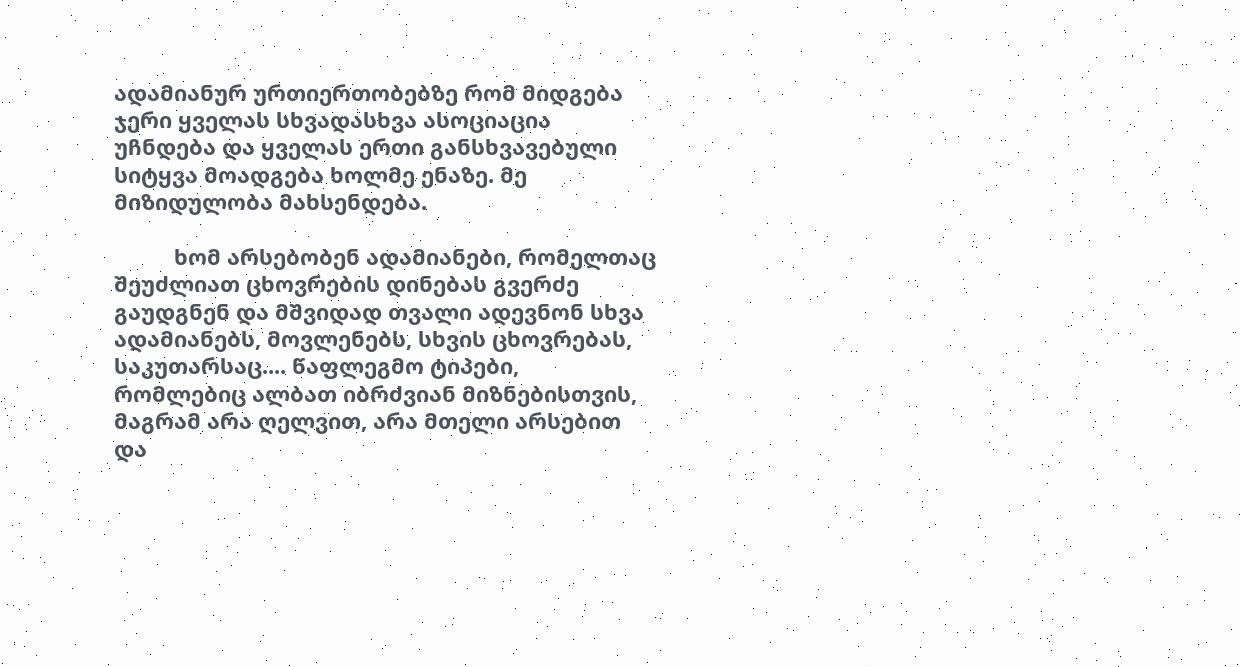ადამიანურ ურთიერთობებზე რომ მიდგება ჯერი ყველას სხვადასხვა ასოციაცია უჩნდება და ყველას ერთი განსხვავებული სიტყვა მოადგება ხოლმე ენაზე. მე მიზიდულობა მახსენდება.

          ხომ არსებობენ ადამიანები, რომელთაც შეუძლიათ ცხოვრების დინებას გვერძე გაუდგნენ და მშვიდად თვალი ადევნონ სხვა ადამიანებს, მოვლენებს, სხვის ცხოვრებას, საკუთარსაც.... წაფლეგმო ტიპები, რომლებიც ალბათ იბრძვიან მიზნებისთვის, მაგრამ არა ღელვით, არა მთელი არსებით და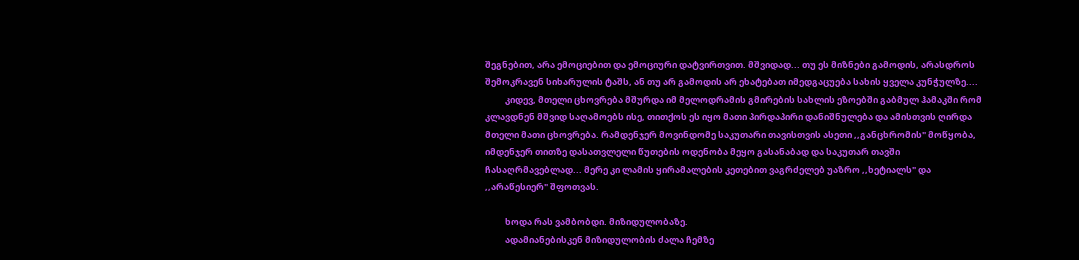შეგნებით, არა ემოციებით და ემოციური დატვირთვით. მშვიდად... თუ ეს მიზნები გამოდის, არასდროს შემოკრავენ სიხარულის ტაშს, ან თუ არ გამოდის არ ეხატებათ იმედგაცუება სახის ყველა კუნჭულზე....
          კიდევ, მთელი ცხოვრება მშურდა იმ მელოდრამის გმირების სახლის ეზოებში გაბმულ ჰამაკში რომ კლავდნენ მშვიდ საღამოებს ისე, თითქოს ეს იყო მათი პირდაპირი დანიშნულება და ამისთვის ღირდა მთელი მათი ცხოვრება. რამდენჯერ მოვინდომე საკუთარი თავისთვის ასეთი ,,განცხრომის" მოწყობა, იმდენჯერ თითზე დასათვლელი წუთების ოდენობა მეყო გასანაბად და საკუთარ თავში ჩასაღრმავებლად... მერე კი ლამის ყირამალების კეთებით ვაგრძელებ უაზრო ,,ხეტიალს" და ,,არაწესიერ" შფოთვას.

          ხოდა რას ვამბობდი. მიზიდულობაზე.
          ადამიანებისკენ მიზიდულობის ძალა ჩემზე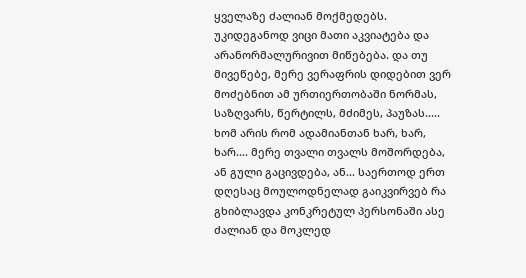ყველაზე ძალიან მოქმედებს.
უკიდეგანოდ ვიცი მათი აკვიატება და არანორმალურივით მიწებება. და თუ მივეწებე, მერე ვერაფრის დიდებით ვერ მოძებნით ამ ურთიერთობაში ნორმას, საზღვარს, წერტილს, მძიმეს, პაუზას..... ხომ არის რომ ადამიანთან ხარ, ხარ, ხარ.... მერე თვალი თვალს მოშორდება, ან გული გაცივდება, ან... საერთოდ ერთ დღესაც მოულოდნელად გაიკვირვებ რა გხიბლავდა კონკრეტულ პერსონაში ასე ძალიან და მოკლედ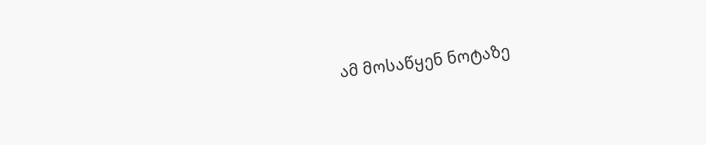ამ მოსაწყენ ნოტაზე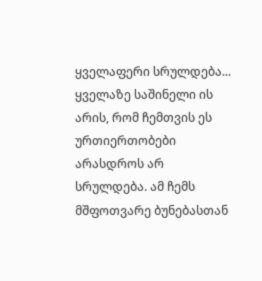ყველაფერი სრულდება...  ყველაზე საშინელი ის არის, რომ ჩემთვის ეს ურთიერთობები არასდროს არ სრულდება. ამ ჩემს მშფოთვარე ბუნებასთან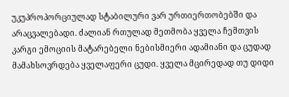უკუპროპორციულად სტაბილური ვარ ურთიერთობებში და არაცვალებადი. ძალიან რთულად მეთმობა ყველა ჩემთვის კარგი ემოციის მატარებელი ნებისმიერი ადამიანი და ცუდად მამახსოვრდება ყველაფერი ცუდი. ყველა მცირედად თუ დიდი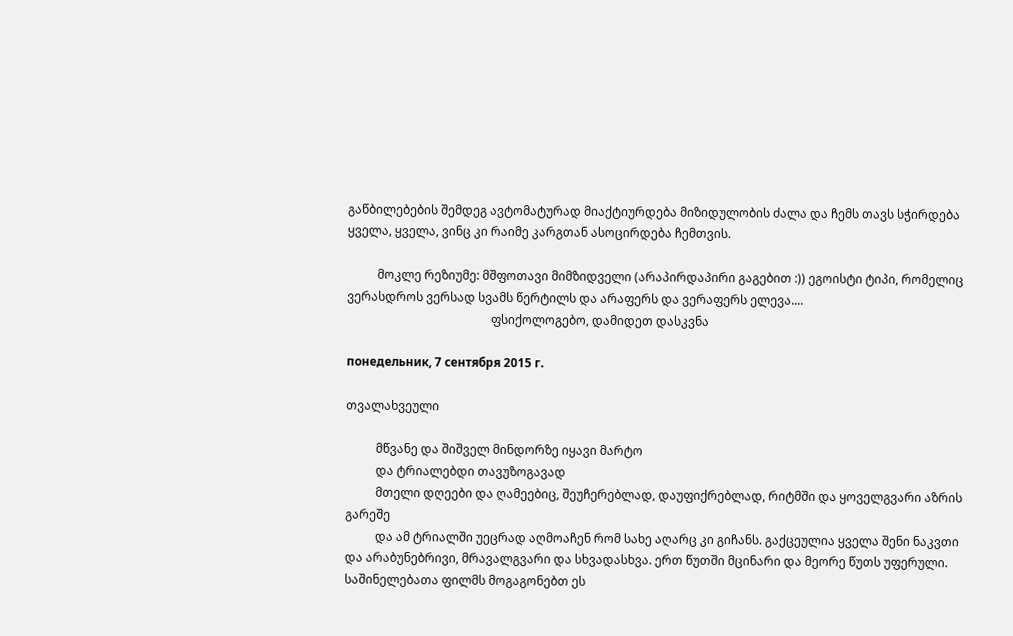გაწბილებების შემდეგ ავტომატურად მიაქტიურდება მიზიდულობის ძალა და ჩემს თავს სჭირდება ყველა, ყველა, ვინც კი რაიმე კარგთან ასოცირდება ჩემთვის.

          მოკლე რეზიუმე: მშფოთავი მიმზიდველი (არაპირდაპირი გაგებით :)) ეგოისტი ტიპი, რომელიც ვერასდროს ვერსად სვამს წერტილს და არაფერს და ვერაფერს ელევა....
                                                ფსიქოლოგებო, დამიდეთ დასკვნა

понедельник, 7 сентября 2015 г.

თვალახვეული

          მწვანე და შიშველ მინდორზე იყავი მარტო
          და ტრიალებდი თავუზოგავად
          მთელი დღეები და ღამეებიც, შეუჩერებლად, დაუფიქრებლად, რიტმში და ყოველგვარი აზრის გარეშე
          და ამ ტრიალში უეცრად აღმოაჩენ რომ სახე აღარც კი გიჩანს. გაქცეულია ყველა შენი ნაკვთი და არაბუნებრივი, მრავალგვარი და სხვადასხვა. ერთ წუთში მცინარი და მეორე წუთს უფერული. საშინელებათა ფილმს მოგაგონებთ ეს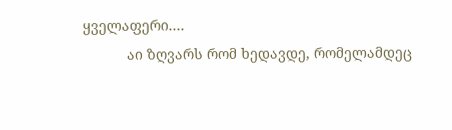ყველაფერი....
           აი ზღვარს რომ ხედავდე, რომელამდეც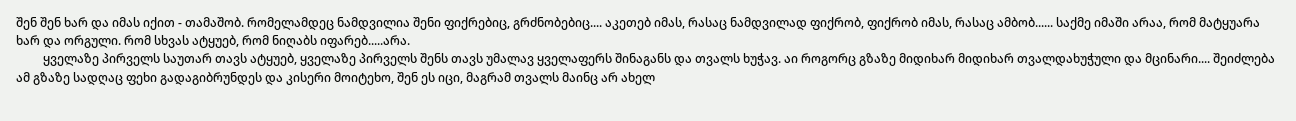შენ შენ ხარ და იმას იქით - თამაშობ. რომელამდეც ნამდვილია შენი ფიქრებიც, გრძნობებიც.... აკეთებ იმას, რასაც ნამდვილად ფიქრობ, ფიქრობ იმას, რასაც ამბობ...... საქმე იმაში არაა, რომ მატყუარა ხარ და ორგული. რომ სხვას ატყუებ, რომ ნიღაბს იფარებ.....არა.
         ყველაზე პირველს საუთარ თავს ატყუებ, ყველაზე პირველს შენს თავს უმალავ ყველაფერს შინაგანს და თვალს ხუჭავ. აი როგორც გზაზე მიდიხარ მიდიხარ თვალდახუჭული და მცინარი.... შეიძლება ამ გზაზე სადღაც ფეხი გადაგიბრუნდეს და კისერი მოიტეხო, შენ ეს იცი, მაგრამ თვალს მაინც არ ახელ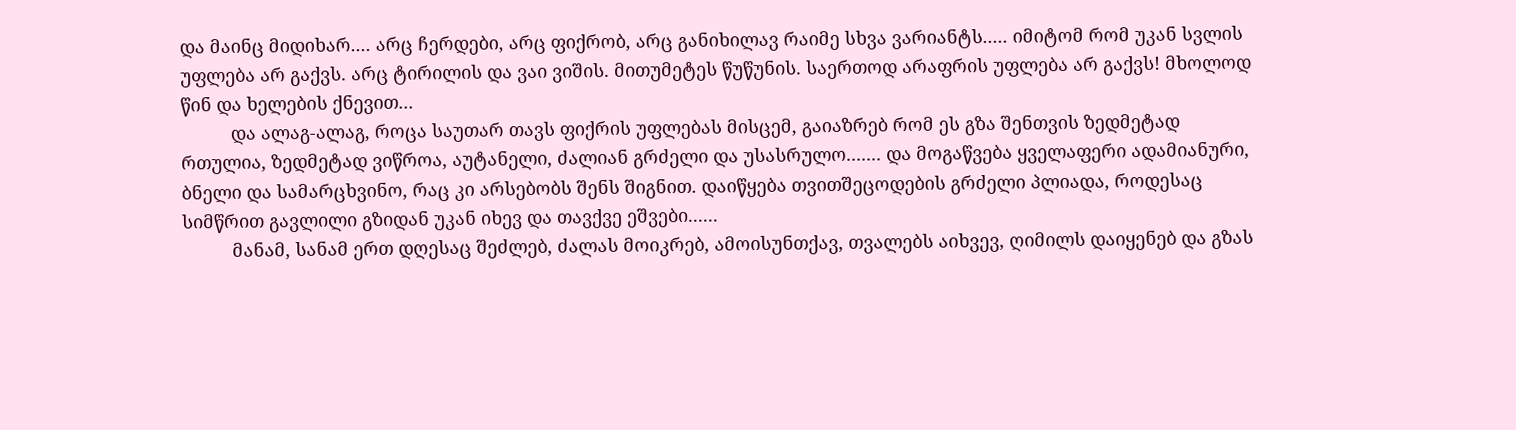და მაინც მიდიხარ.... არც ჩერდები, არც ფიქრობ, არც განიხილავ რაიმე სხვა ვარიანტს..... იმიტომ რომ უკან სვლის უფლება არ გაქვს. არც ტირილის და ვაი ვიშის. მითუმეტეს წუწუნის. საერთოდ არაფრის უფლება არ გაქვს! მხოლოდ წინ და ხელების ქნევით...
          და ალაგ-ალაგ, როცა საუთარ თავს ფიქრის უფლებას მისცემ, გაიაზრებ რომ ეს გზა შენთვის ზედმეტად რთულია, ზედმეტად ვიწროა, აუტანელი, ძალიან გრძელი და უსასრულო....... და მოგაწვება ყველაფერი ადამიანური, ბნელი და სამარცხვინო, რაც კი არსებობს შენს შიგნით. დაიწყება თვითშეცოდების გრძელი პლიადა, როდესაც სიმწრით გავლილი გზიდან უკან იხევ და თავქვე ეშვები......
          მანამ, სანამ ერთ დღესაც შეძლებ, ძალას მოიკრებ, ამოისუნთქავ, თვალებს აიხვევ, ღიმილს დაიყენებ და გზას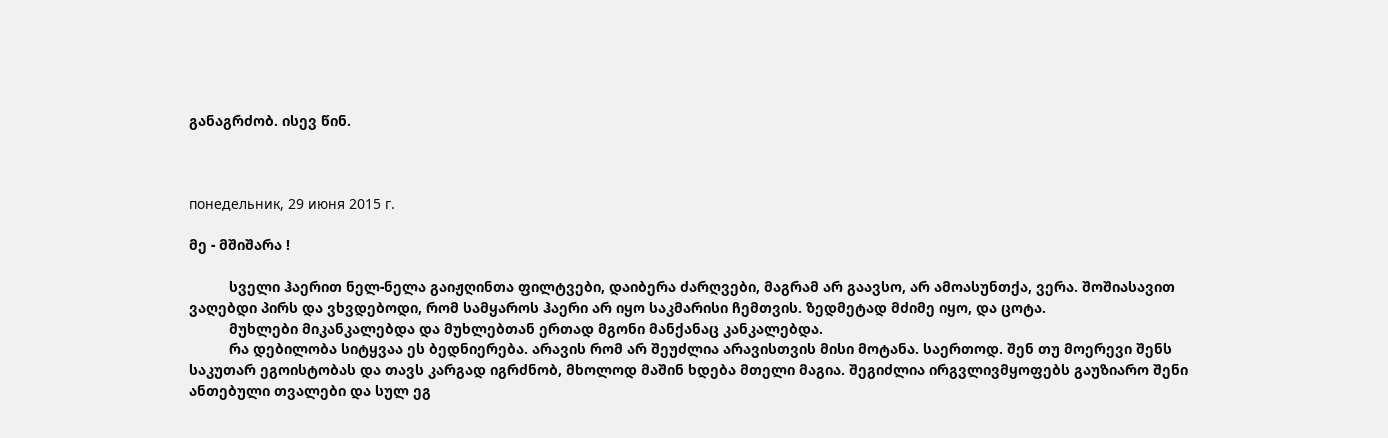განაგრძობ. ისევ წინ.



понедельник, 29 июня 2015 г.

მე - მშიშარა !

          სველი ჰაერით ნელ-ნელა გაიჟღინთა ფილტვები, დაიბერა ძარღვები, მაგრამ არ გაავსო, არ ამოასუნთქა, ვერა. შოშიასავით ვაღებდი პირს და ვხვდებოდი, რომ სამყაროს ჰაერი არ იყო საკმარისი ჩემთვის. ზედმეტად მძიმე იყო, და ცოტა.
          მუხლები მიკანკალებდა და მუხლებთან ერთად მგონი მანქანაც კანკალებდა.
          რა დებილობა სიტყვაა ეს ბედნიერება. არავის რომ არ შეუძლია არავისთვის მისი მოტანა. საერთოდ. შენ თუ მოერევი შენს საკუთარ ეგოისტობას და თავს კარგად იგრძნობ, მხოლოდ მაშინ ხდება მთელი მაგია. შეგიძლია ირგვლივმყოფებს გაუზიარო შენი ანთებული თვალები და სულ ეგ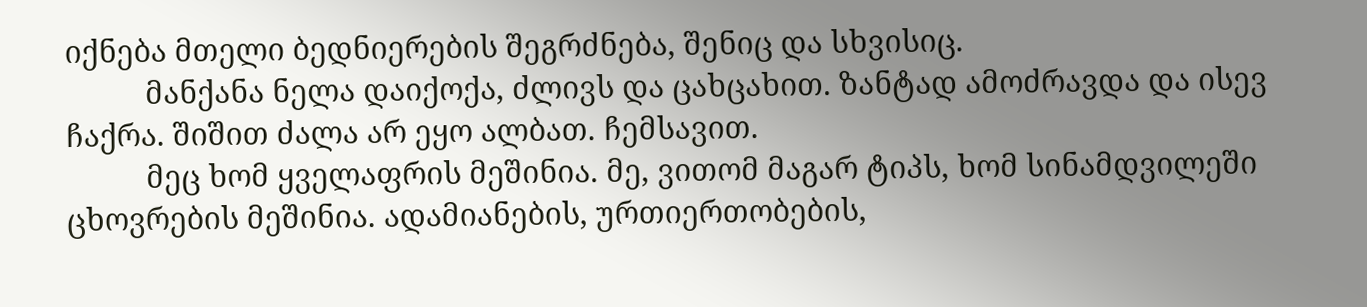იქნება მთელი ბედნიერების შეგრძნება, შენიც და სხვისიც.
          მანქანა ნელა დაიქოქა, ძლივს და ცახცახით. ზანტად ამოძრავდა და ისევ ჩაქრა. შიშით ძალა არ ეყო ალბათ. ჩემსავით.
          მეც ხომ ყველაფრის მეშინია. მე, ვითომ მაგარ ტიპს, ხომ სინამდვილეში ცხოვრების მეშინია. ადამიანების, ურთიერთობების,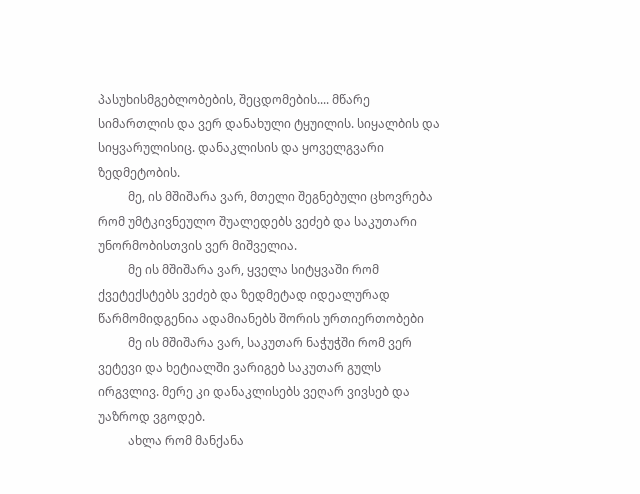პასუხისმგებლობების, შეცდომების.... მწარე სიმართლის და ვერ დანახული ტყუილის. სიყალბის და სიყვარულისიც. დანაკლისის და ყოველგვარი ზედმეტობის.
          მე, ის მშიშარა ვარ, მთელი შეგნებული ცხოვრება რომ უმტკივნეულო შუალედებს ვეძებ და საკუთარი უნორმობისთვის ვერ მიშველია.
          მე ის მშიშარა ვარ, ყველა სიტყვაში რომ ქვეტექსტებს ვეძებ და ზედმეტად იდეალურად წარმომიდგენია ადამიანებს შორის ურთიერთობები
          მე ის მშიშარა ვარ, საკუთარ ნაჭუჭში რომ ვერ ვეტევი და ხეტიალში ვარიგებ საკუთარ გულს ირგვლივ. მერე კი დანაკლისებს ვეღარ ვივსებ და უაზროდ ვგოდებ.
          ახლა რომ მანქანა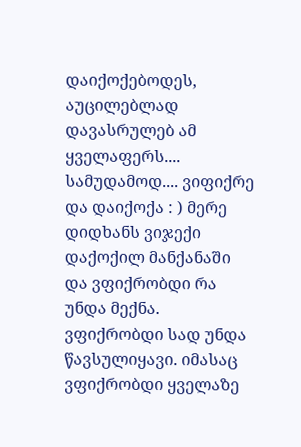დაიქოქებოდეს, აუცილებლად დავასრულებ ამ ყველაფერს.... სამუდამოდ.... ვიფიქრე და დაიქოქა : ) მერე დიდხანს ვიჯექი დაქოქილ მანქანაში და ვფიქრობდი რა უნდა მექნა. ვფიქრობდი სად უნდა წავსულიყავი. იმასაც ვფიქრობდი ყველაზე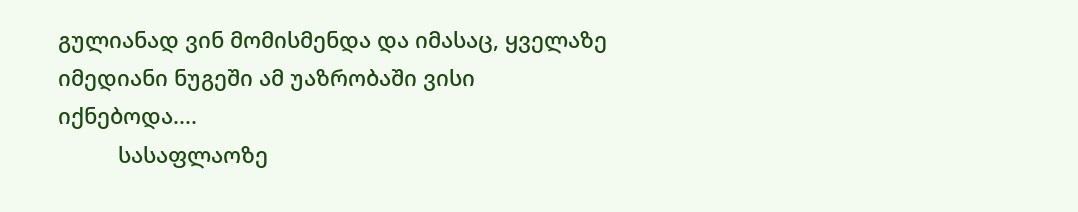გულიანად ვინ მომისმენდა და იმასაც, ყველაზე იმედიანი ნუგეში ამ უაზრობაში ვისი იქნებოდა....
          სასაფლაოზე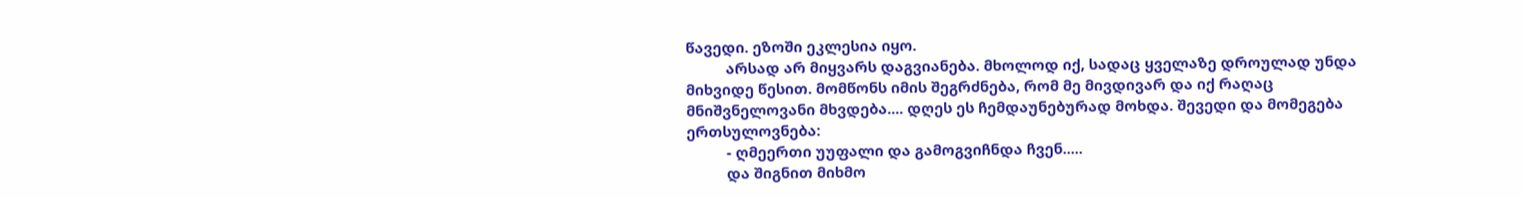წავედი. ეზოში ეკლესია იყო.
          არსად არ მიყვარს დაგვიანება. მხოლოდ იქ, სადაც ყველაზე დროულად უნდა მიხვიდე წესით. მომწონს იმის შეგრძნება, რომ მე მივდივარ და იქ რაღაც მნიშვნელოვანი მხვდება.... დღეს ეს ჩემდაუნებურად მოხდა. შევედი და მომეგება ერთსულოვნება:
          - ღმეერთი უუფალი და გამოგვიჩნდა ჩვენ.....
          და შიგნით მიხმო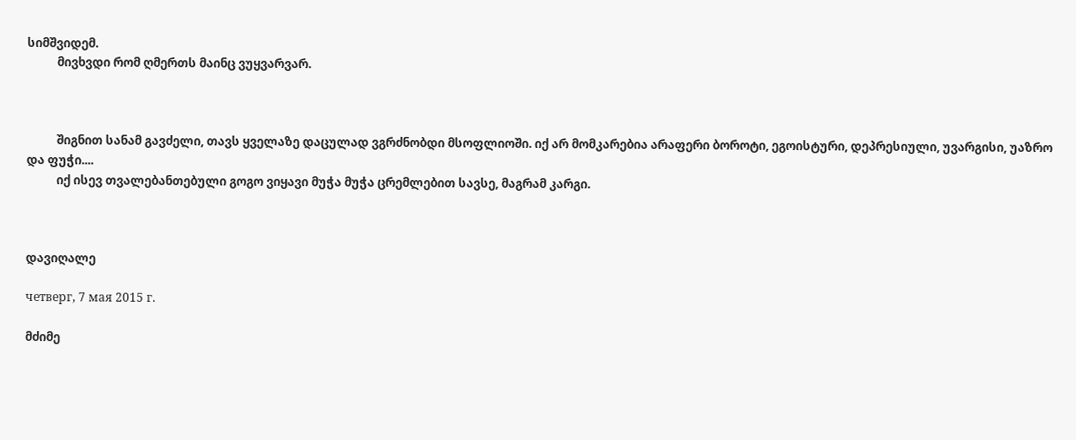სიმშვიდემ.
          მივხვდი რომ ღმერთს მაინც ვუყვარვარ.



          შიგნით სანამ გავძელი, თავს ყველაზე დაცულად ვგრძნობდი მსოფლიოში. იქ არ მომკარებია არაფერი ბოროტი, ეგოისტური, დეპრესიული, უვარგისი, უაზრო და ფუჭი....
          იქ ისევ თვალებანთებული გოგო ვიყავი მუჭა მუჭა ცრემლებით სავსე, მაგრამ კარგი.



დავიღალე

четверг, 7 мая 2015 г.

მძიმე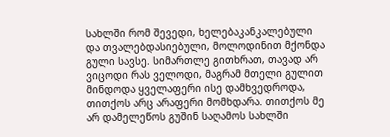სახლში რომ შევედი, ხელებაკანკალებული და თვალებდასიებული, მოლოდინით მქონდა გული სავსე. სიმართლე გითხრათ, თავად არ ვიცოდი რას ველოდი, მაგრამ მთელი გულით მინდოდა ყველაფერი ისე დამხვედროდა, თითქოს არც არაფერი მომხდარა. თითქოს მე არ დამელეწოს გუშინ საღამოს სახლში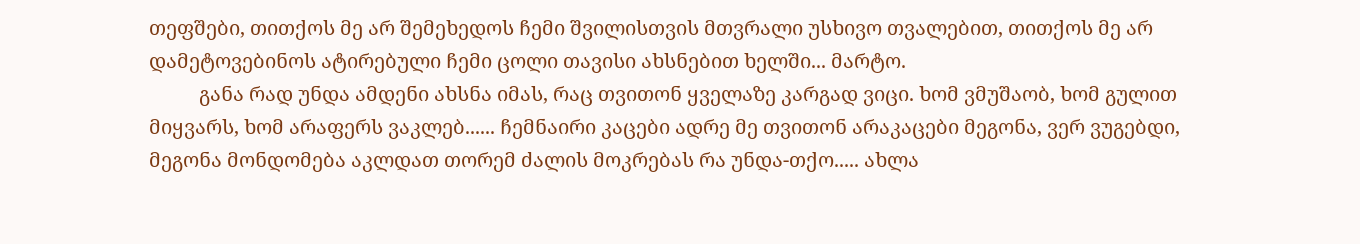თეფშები, თითქოს მე არ შემეხედოს ჩემი შვილისთვის მთვრალი უსხივო თვალებით, თითქოს მე არ დამეტოვებინოს ატირებული ჩემი ცოლი თავისი ახსნებით ხელში... მარტო.
          განა რად უნდა ამდენი ახსნა იმას, რაც თვითონ ყველაზე კარგად ვიცი. ხომ ვმუშაობ, ხომ გულით მიყვარს, ხომ არაფერს ვაკლებ...... ჩემნაირი კაცები ადრე მე თვითონ არაკაცები მეგონა, ვერ ვუგებდი, მეგონა მონდომება აკლდათ თორემ ძალის მოკრებას რა უნდა-თქო..... ახლა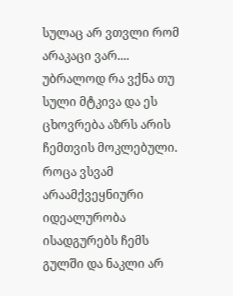სულაც არ ვთვლი რომ არაკაცი ვარ.... უბრალოდ რა ვქნა თუ სული მტკივა და ეს ცხოვრება აზრს არის ჩემთვის მოკლებული. როცა ვსვამ არაამქვეყნიური იდეალურობა ისადგურებს ჩემს გულში და ნაკლი არ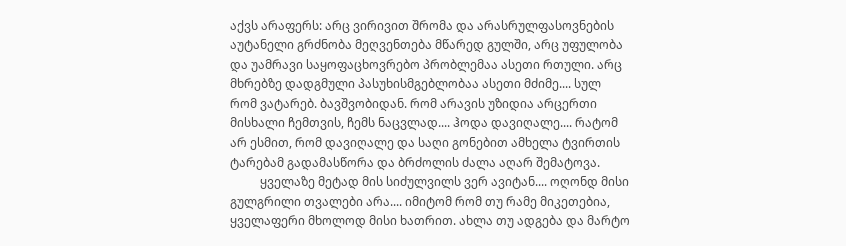აქვს არაფერს: არც ვირივით შრომა და არასრულფასოვნების აუტანელი გრძნობა მეღვენთება მწარედ გულში, არც უფულობა და უამრავი საყოფაცხოვრებო პრობლემაა ასეთი რთული. არც მხრებზე დადგმული პასუხისმგებლობაა ასეთი მძიმე.... სულ რომ ვატარებ. ბავშვობიდან. რომ არავის უზიდია არცერთი მისხალი ჩემთვის, ჩემს ნაცვლად.... ჰოდა დავიღალე.... რატომ არ ესმით, რომ დავიღალე და საღი გონებით ამხელა ტვირთის ტარებამ გადამასწორა და ბრძოლის ძალა აღარ შემატოვა.
          ყველაზე მეტად მის სიძულვილს ვერ ავიტან.... ოღონდ მისი გულგრილი თვალები არა.... იმიტომ რომ თუ რამე მიკეთებია, ყველაფერი მხოლოდ მისი ხათრით. ახლა თუ ადგება და მარტო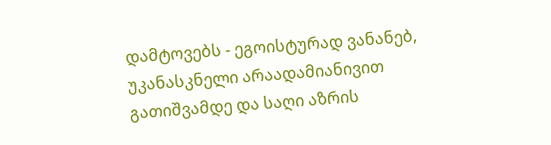დამტოვებს - ეგოისტურად ვანანებ, უკანასკნელი არაადამიანივით გათიშვამდე და საღი აზრის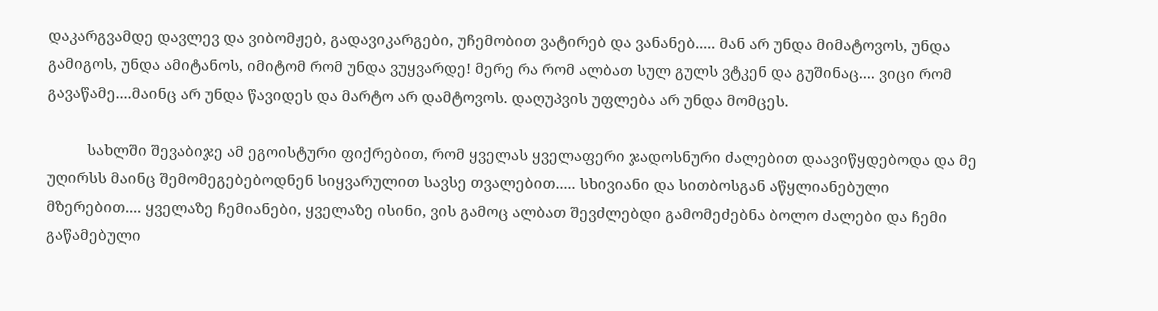დაკარგვამდე დავლევ და ვიბომჟებ, გადავიკარგები, უჩემობით ვატირებ და ვანანებ..... მან არ უნდა მიმატოვოს, უნდა გამიგოს, უნდა ამიტანოს, იმიტომ რომ უნდა ვუყვარდე! მერე რა რომ ალბათ სულ გულს ვტკენ და გუშინაც.... ვიცი რომ გავაწამე....მაინც არ უნდა წავიდეს და მარტო არ დამტოვოს. დაღუპვის უფლება არ უნდა მომცეს.

          სახლში შევაბიჯე ამ ეგოისტური ფიქრებით, რომ ყველას ყველაფერი ჯადოსნური ძალებით დაავიწყდებოდა და მე უღირსს მაინც შემომეგებებოდნენ სიყვარულით სავსე თვალებით..... სხივიანი და სითბოსგან აწყლიანებული მზერებით.... ყველაზე ჩემიანები, ყველაზე ისინი, ვის გამოც ალბათ შევძლებდი გამომეძებნა ბოლო ძალები და ჩემი გაწამებული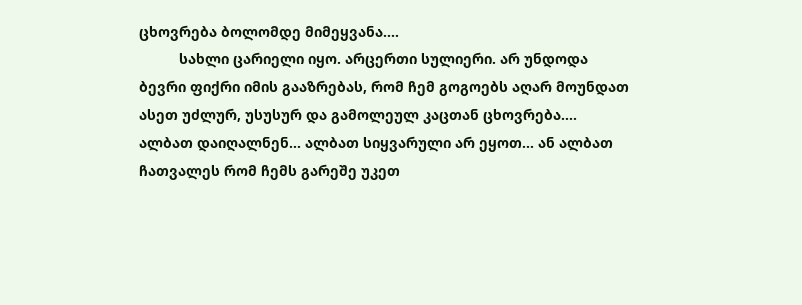ცხოვრება ბოლომდე მიმეყვანა....
          სახლი ცარიელი იყო. არცერთი სულიერი. არ უნდოდა ბევრი ფიქრი იმის გააზრებას, რომ ჩემ გოგოებს აღარ მოუნდათ ასეთ უძლურ, უსუსურ და გამოლეულ კაცთან ცხოვრება.... ალბათ დაიღალნენ... ალბათ სიყვარული არ ეყოთ... ან ალბათ ჩათვალეს რომ ჩემს გარეშე უკეთ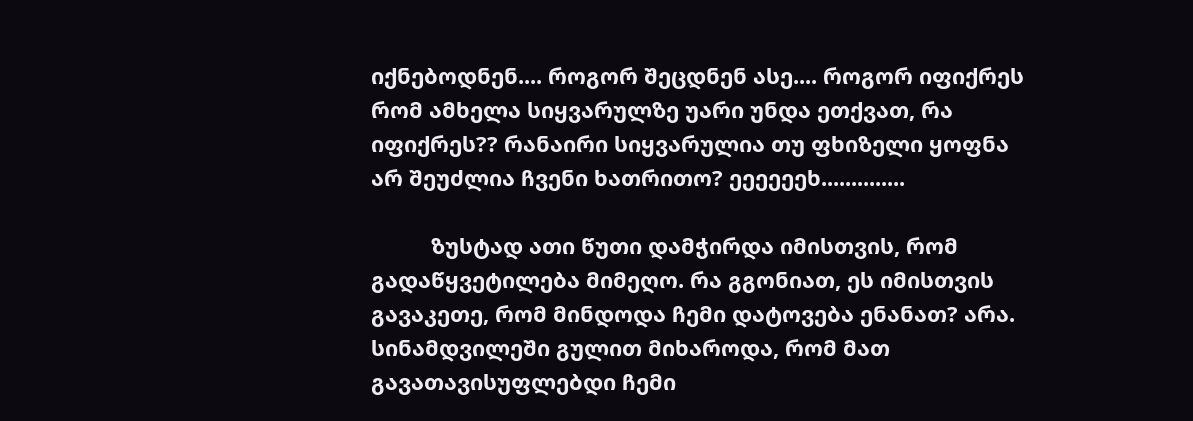იქნებოდნენ.... როგორ შეცდნენ ასე.... როგორ იფიქრეს რომ ამხელა სიყვარულზე უარი უნდა ეთქვათ, რა იფიქრეს?? რანაირი სიყვარულია თუ ფხიზელი ყოფნა არ შეუძლია ჩვენი ხათრითო? ეეეეეეხ..............

          ზუსტად ათი წუთი დამჭირდა იმისთვის, რომ გადაწყვეტილება მიმეღო. რა გგონიათ, ეს იმისთვის გავაკეთე, რომ მინდოდა ჩემი დატოვება ენანათ? არა. სინამდვილეში გულით მიხაროდა, რომ მათ გავათავისუფლებდი ჩემი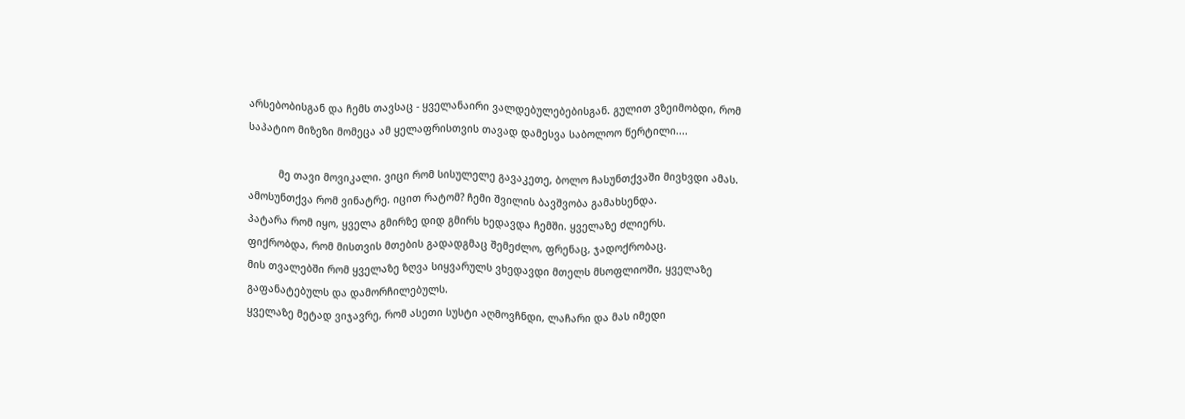არსებობისგან და ჩემს თავსაც - ყველანაირი ვალდებულებებისგან. გულით ვზეიმობდი, რომ საპატიო მიზეზი მომეცა ამ ყელაფრისთვის თავად დამესვა საბოლოო წერტილი....

          მე თავი მოვიკალი. ვიცი რომ სისულელე გავაკეთე, ბოლო ჩასუნთქვაში მივხვდი ამას. ამოსუნთქვა რომ ვინატრე. იცით რატომ? ჩემი შვილის ბავშვობა გამახსენდა.
პატარა რომ იყო, ყველა გმირზე დიდ გმირს ხედავდა ჩემში. ყველაზე ძლიერს.
ფიქრობდა, რომ მისთვის მთების გადადგმაც შემეძლო, ფრენაც, ჯადოქრობაც.
მის თვალებში რომ ყველაზე ზღვა სიყვარულს ვხედავდი მთელს მსოფლიოში, ყველაზე გაფანატებულს და დამორჩილებულს.
ყველაზე მეტად ვიჯავრე, რომ ასეთი სუსტი აღმოვჩნდი, ლაჩარი და მას იმედი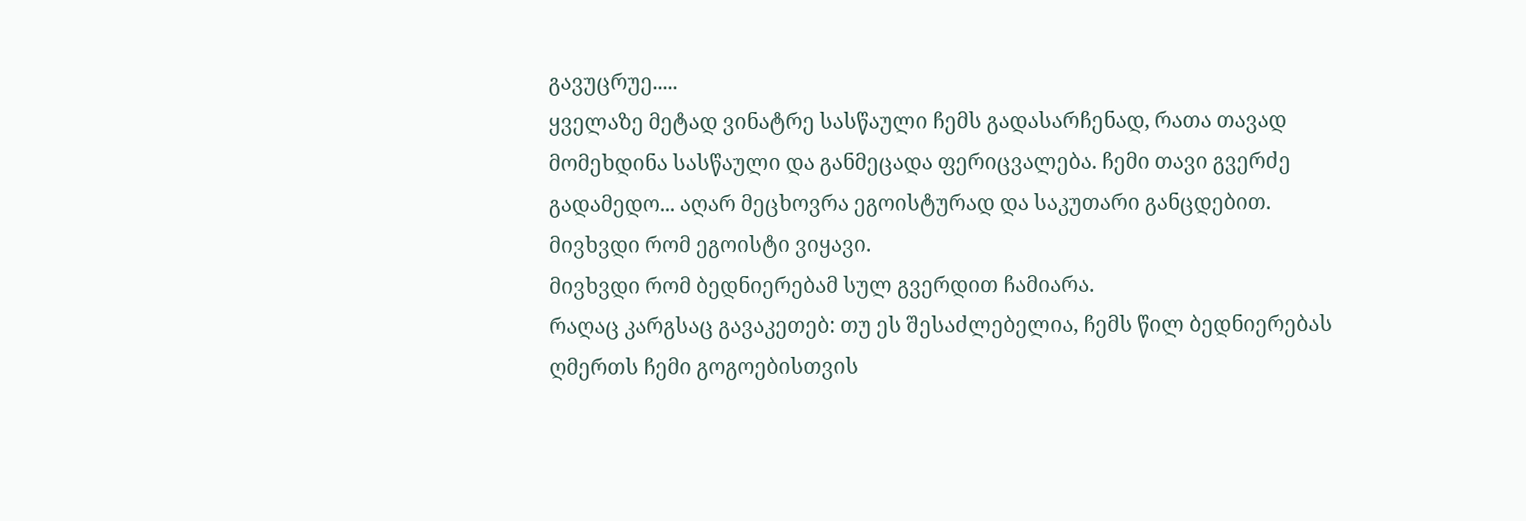გავუცრუე.....
ყველაზე მეტად ვინატრე სასწაული ჩემს გადასარჩენად, რათა თავად მომეხდინა სასწაული და განმეცადა ფერიცვალება. ჩემი თავი გვერძე გადამედო... აღარ მეცხოვრა ეგოისტურად და საკუთარი განცდებით.
მივხვდი რომ ეგოისტი ვიყავი.
მივხვდი რომ ბედნიერებამ სულ გვერდით ჩამიარა.
რაღაც კარგსაც გავაკეთებ: თუ ეს შესაძლებელია, ჩემს წილ ბედნიერებას ღმერთს ჩემი გოგოებისთვის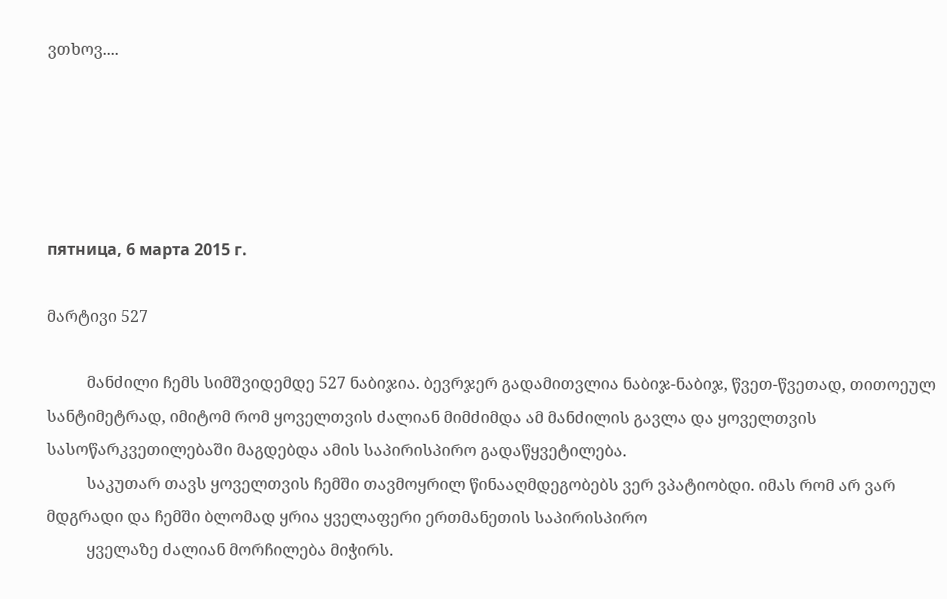ვთხოვ....





пятница, 6 марта 2015 г.

მარტივი 527

          მანძილი ჩემს სიმშვიდემდე 527 ნაბიჯია. ბევრჯერ გადამითვლია ნაბიჯ-ნაბიჯ, წვეთ-წვეთად, თითოეულ სანტიმეტრად, იმიტომ რომ ყოველთვის ძალიან მიმძიმდა ამ მანძილის გავლა და ყოველთვის სასოწარკვეთილებაში მაგდებდა ამის საპირისპირო გადაწყვეტილება.
          საკუთარ თავს ყოველთვის ჩემში თავმოყრილ წინააღმდეგობებს ვერ ვპატიობდი. იმას რომ არ ვარ მდგრადი და ჩემში ბლომად ყრია ყველაფერი ერთმანეთის საპირისპირო
          ყველაზე ძალიან მორჩილება მიჭირს.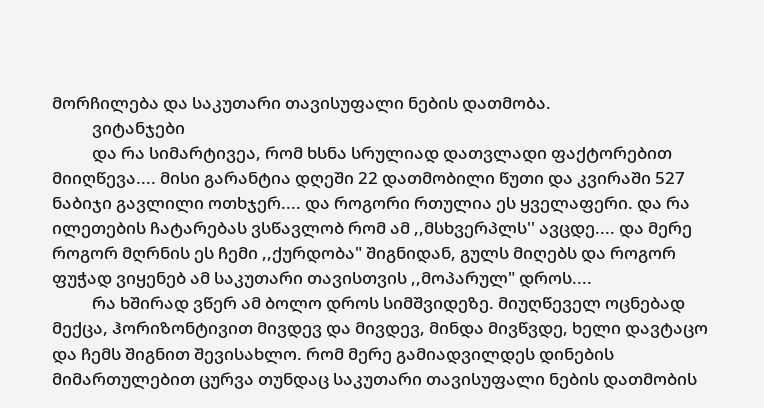მორჩილება და საკუთარი თავისუფალი ნების დათმობა.
          ვიტანჯები
          და რა სიმარტივეა, რომ ხსნა სრულიად დათვლადი ფაქტორებით მიიღწევა.... მისი გარანტია დღეში 22 დათმობილი წუთი და კვირაში 527 ნაბიჯი გავლილი ოთხჯერ.... და როგორი რთულია ეს ყველაფერი. და რა ილეთების ჩატარებას ვსწავლობ რომ ამ ,,მსხვერპლს'' ავცდე.... და მერე როგორ მღრნის ეს ჩემი ,,ქურდობა" შიგნიდან, გულს მიღებს და როგორ ფუჭად ვიყენებ ამ საკუთარი თავისთვის ,,მოპარულ" დროს....
          რა ხშირად ვწერ ამ ბოლო დროს სიმშვიდეზე. მიუღწეველ ოცნებად მექცა, ჰორიზონტივით მივდევ და მივდევ, მინდა მივწვდე, ხელი დავტაცო და ჩემს შიგნით შევისახლო. რომ მერე გამიადვილდეს დინების მიმართულებით ცურვა თუნდაც საკუთარი თავისუფალი ნების დათმობის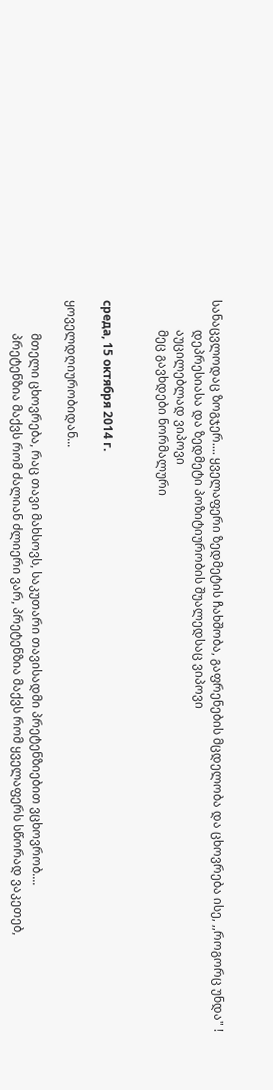სანაცვლოდაც ზოგჯერ.... ყველაფერი ზედმეტის ჩახშობა, გაფრენების მცდელობა და ცხოვრება ისე, ,,როგორც უნდა" !
          დეპრესიასა და ზედმეტი პოზიტიურობის შუალედსაც ვიპოვი
          აუცილებლად ვიპოვი
          მეც გავხდები ნორმალური


среда, 15 октября 2014 г.

ყოველდღიურობიდან...

           მთელი ცხოვრება, რაც თავი მახსოვს, საკუთარი თავისადმი პრეტენზიებით ვცხოვრობ....
           პრეტენზია მაქვს რომ ძალიან ძლიერი ვარ, პრეტენზია მაქვს რომ ყველაფერს სწორად ვაკეთებ,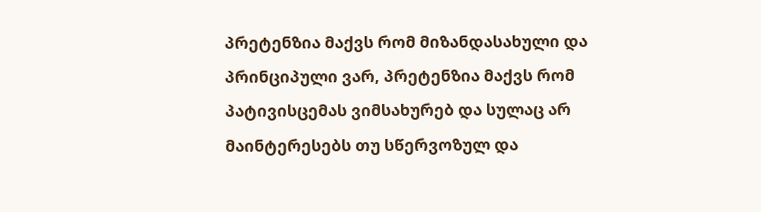პრეტენზია მაქვს რომ მიზანდასახული და პრინციპული ვარ, პრეტენზია მაქვს რომ პატივისცემას ვიმსახურებ და სულაც არ მაინტერესებს თუ სწერვოზულ და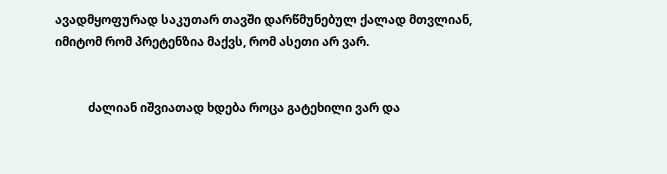ავადმყოფურად საკუთარ თავში დარწმუნებულ ქალად მთვლიან, იმიტომ რომ პრეტენზია მაქვს, რომ ასეთი არ ვარ.


           ძალიან იშვიათად ხდება როცა გატეხილი ვარ და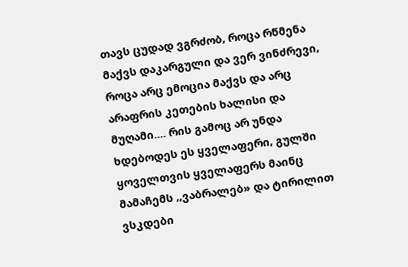თავს ცუდად ვგრძობ, როცა რწმენა მაქვს დაკარგული და ვერ ვინძრევი, როცა არც ემოცია მაქვს და არც არაფრის კეთების ხალისი და მუღამი.... რის გამოც არ უნდა ხდებოდეს ეს ყველაფერი, გულში ყოველთვის ყველაფერს მაინც მამაჩემს ,,ვაბრალებ» და ტირილით ვსკდები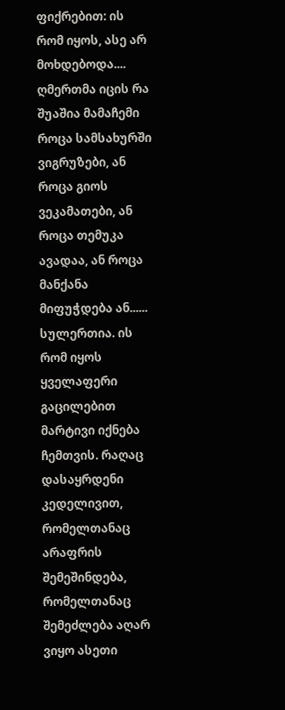ფიქრებით: ის რომ იყოს, ასე არ მოხდებოდა.... ღმერთმა იცის რა შუაშია მამაჩემი როცა სამსახურში ვიგრუზები, ან როცა გიოს ვეკამათები, ან როცა თემუკა ავადაა, ან როცა მანქანა მიფუჭდება ან...... სულერთია. ის რომ იყოს ყველაფერი გაცილებით მარტივი იქნება ჩემთვის. რაღაც დასაყრდენი კედელივით, რომელთანაც არაფრის შემეშინდება, რომელთანაც შემეძლება აღარ ვიყო ასეთი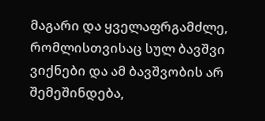მაგარი და ყველაფრგამძლე, რომლისთვისაც სულ ბავშვი ვიქნები და ამ ბავშვობის არ შემეშინდება,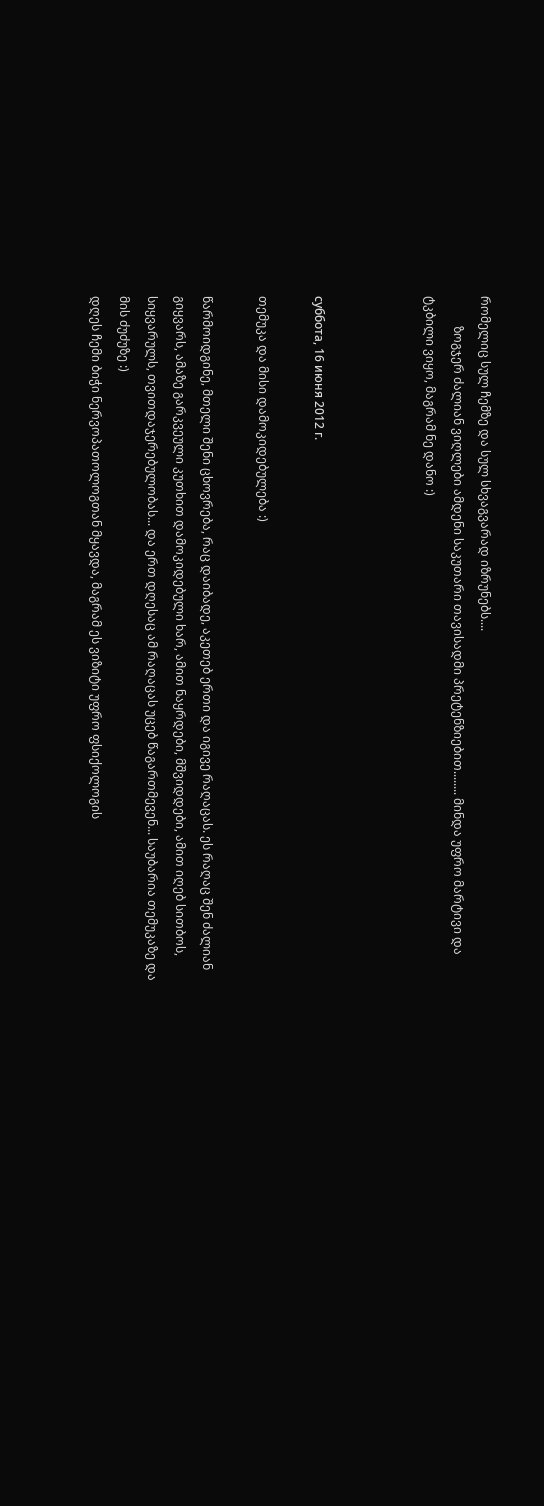რომელიც სულ ჩემზე და სულ სხვაგვარად იზრუნებს....
          ზოგჯერ ძალიან ვიღლები ამდენი საკუთარი თავისადმი პრეტენზიებით........ მინდა უფრო მარტივი და ტკბილი ვიყო, მაგრამ ნე დანო :)



суббота, 16 июня 2012 г.

თემუკა და მისი დამოკიდებულება :)

წარმოიდგინე, მთელი შენი ცხოვრება, რაც დაიბადე, აკეთებ ერთი და იგივე რაღაცას. ეს რაღაც შენ ძალიან გიყვარს, ამაზე გარკვეული კუთხით დამოკიდებული ხარ, ამით ნაყრდები, მშვიდდები, ამით იღებ სითბოს, სიყვარულს, თვითდაჯერებულობას... და ერთ დღესაც ამ რაღაცას უცებ წაგართმევენ... საუბარია თემუკაზე და მის ძუძუზე :)
დღეს ჩემი ბიჭი ნერვოპათოლოგთან მყავდა, მაგრამ ეს ვიზიტი უფრო ფსიქოლოგის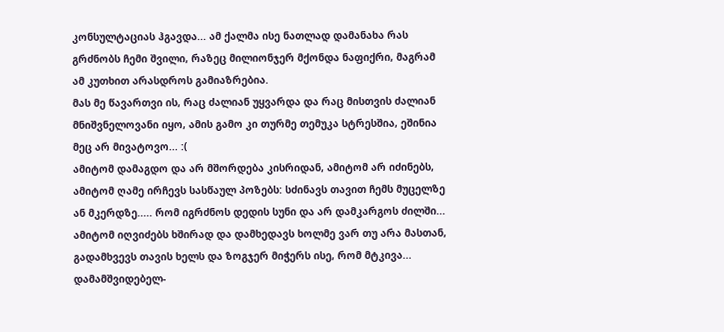კონსულტაციას ჰგავდა... ამ ქალმა ისე ნათლად დამანახა რას გრძნობს ჩემი შვილი, რაზეც მილიონჯერ მქონდა ნაფიქრი, მაგრამ ამ კუთხით არასდროს გამიაზრებია.
მას მე წავართვი ის, რაც ძალიან უყვარდა და რაც მისთვის ძალიან მნიშვნელოვანი იყო, ამის გამო კი თურმე თემუკა სტრესშია, ეშინია მეც არ მივატოვო... :(
ამიტომ დამაგდო და არ მშორდება კისრიდან, ამიტომ არ იძინებს, ამიტომ ღამე ირჩევს სასწაულ პოზებს: სძინავს თავით ჩემს მუცელზე ან მკერდზე..... რომ იგრძნოს დედის სუნი და არ დამკარგოს ძილში... ამიტომ იღვიძებს ხშირად და დამხედავს ხოლმე ვარ თუ არა მასთან, გადამხვევს თავის ხელს და ზოგჯერ მიჭერს ისე, რომ მტკივა...
დამამშვიდებელ-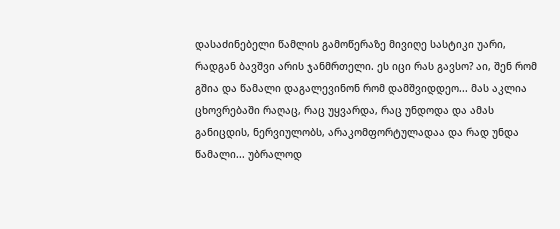დასაძინებელი წამლის გამოწერაზე მივიღე სასტიკი უარი, რადგან ბავშვი არის ჯანმრთელი. ეს იცი რას გავსო? აი, შენ რომ გშია და წამალი დაგალევინონ რომ დამშვიდდეო... მას აკლია ცხოვრებაში რაღაც, რაც უყვარდა, რაც უნდოდა და ამას განიცდის, ნერვიულობს, არაკომფორტულადაა და რად უნდა წამალი... უბრალოდ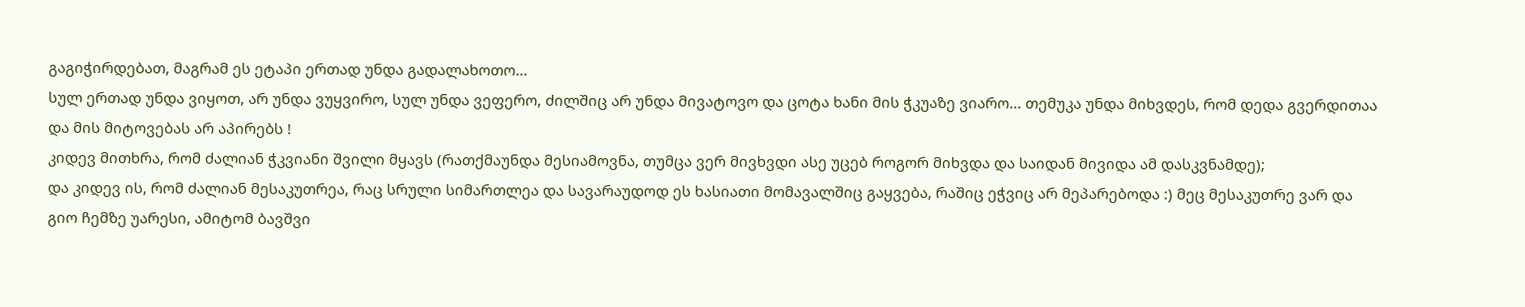გაგიჭირდებათ, მაგრამ ეს ეტაპი ერთად უნდა გადალახოთო...
სულ ერთად უნდა ვიყოთ, არ უნდა ვუყვირო, სულ უნდა ვეფერო, ძილშიც არ უნდა მივატოვო და ცოტა ხანი მის ჭკუაზე ვიარო... თემუკა უნდა მიხვდეს, რომ დედა გვერდითაა და მის მიტოვებას არ აპირებს !
კიდევ მითხრა, რომ ძალიან ჭკვიანი შვილი მყავს (რათქმაუნდა მესიამოვნა, თუმცა ვერ მივხვდი ასე უცებ როგორ მიხვდა და საიდან მივიდა ამ დასკვნამდე);
და კიდევ ის, რომ ძალიან მესაკუთრეა, რაც სრული სიმართლეა და სავარაუდოდ ეს ხასიათი მომავალშიც გაყვება, რაშიც ეჭვიც არ მეპარებოდა :) მეც მესაკუთრე ვარ და გიო ჩემზე უარესი, ამიტომ ბავშვი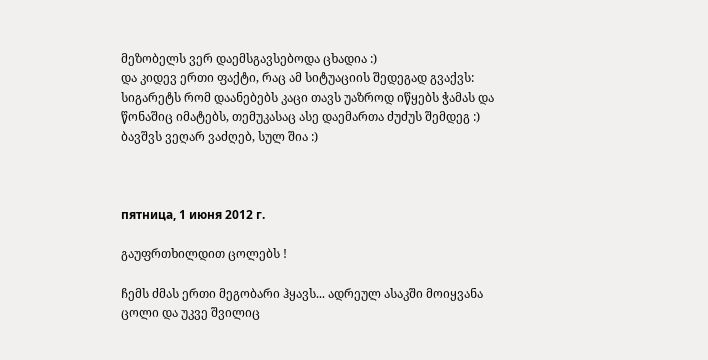მეზობელს ვერ დაემსგავსებოდა ცხადია :)
და კიდევ ერთი ფაქტი, რაც ამ სიტუაციის შედეგად გვაქვს: სიგარეტს რომ დაანებებს კაცი თავს უაზროდ იწყებს ჭამას და წონაშიც იმატებს, თემუკასაც ასე დაემართა ძუძუს შემდეგ :) ბავშვს ვეღარ ვაძღებ, სულ შია :)



пятница, 1 июня 2012 г.

გაუფრთხილდით ცოლებს !

ჩემს ძმას ერთი მეგობარი ჰყავს... ადრეულ ასაკში მოიყვანა ცოლი და უკვე შვილიც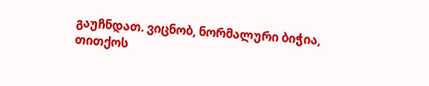გაუჩნდათ. ვიცნობ, ნორმალური ბიჭია, თითქოს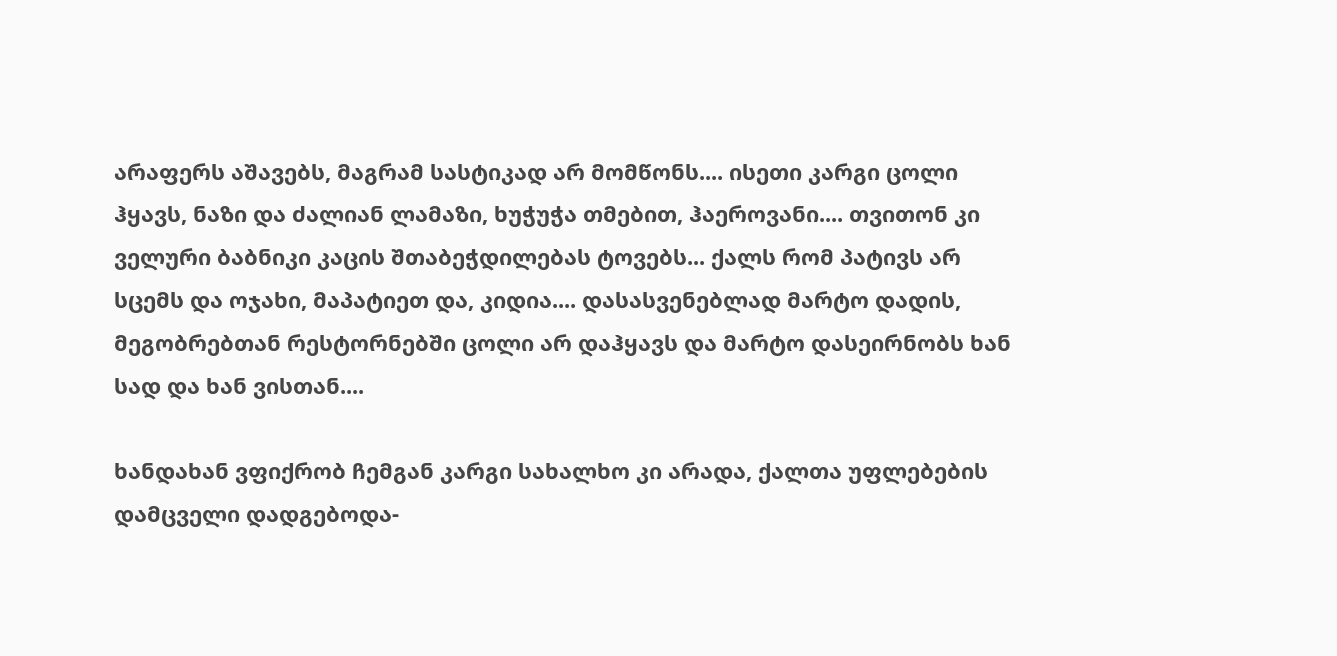არაფერს აშავებს, მაგრამ სასტიკად არ მომწონს.... ისეთი კარგი ცოლი ჰყავს, ნაზი და ძალიან ლამაზი, ხუჭუჭა თმებით, ჰაეროვანი.... თვითონ კი ველური ბაბნიკი კაცის შთაბეჭდილებას ტოვებს... ქალს რომ პატივს არ სცემს და ოჯახი, მაპატიეთ და, კიდია.... დასასვენებლად მარტო დადის, მეგობრებთან რესტორნებში ცოლი არ დაჰყავს და მარტო დასეირნობს ხან სად და ხან ვისთან....

ხანდახან ვფიქრობ ჩემგან კარგი სახალხო კი არადა, ქალთა უფლებების დამცველი დადგებოდა-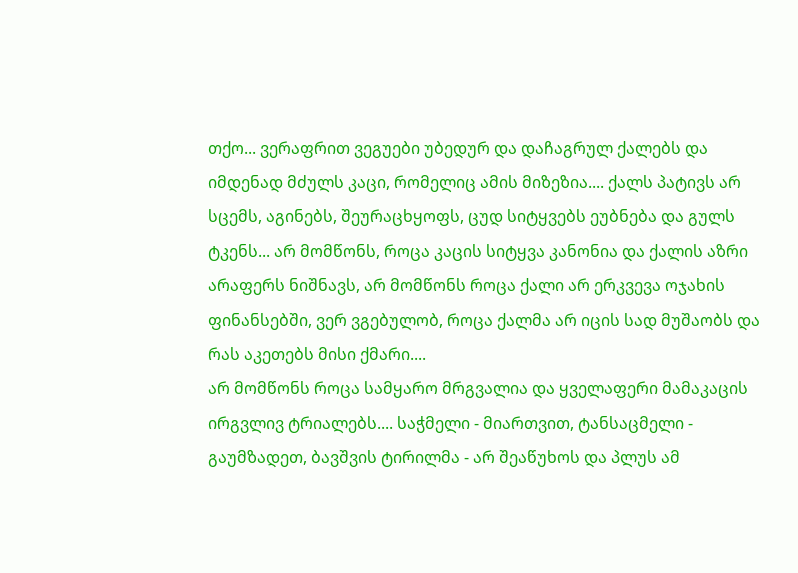თქო... ვერაფრით ვეგუები უბედურ და დაჩაგრულ ქალებს და იმდენად მძულს კაცი, რომელიც ამის მიზეზია.... ქალს პატივს არ სცემს, აგინებს, შეურაცხყოფს, ცუდ სიტყვებს ეუბნება და გულს ტკენს... არ მომწონს, როცა კაცის სიტყვა კანონია და ქალის აზრი არაფერს ნიშნავს, არ მომწონს როცა ქალი არ ერკვევა ოჯახის ფინანსებში, ვერ ვგებულობ, როცა ქალმა არ იცის სად მუშაობს და რას აკეთებს მისი ქმარი....
არ მომწონს როცა სამყარო მრგვალია და ყველაფერი მამაკაცის ირგვლივ ტრიალებს.... საჭმელი - მიართვით, ტანსაცმელი - გაუმზადეთ, ბავშვის ტირილმა - არ შეაწუხოს და პლუს ამ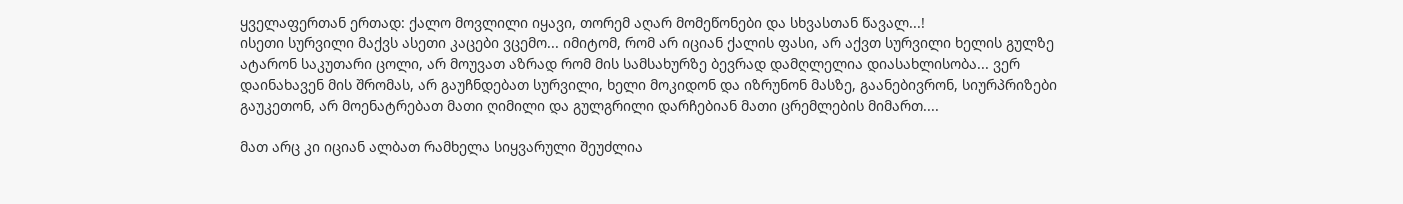ყველაფერთან ერთად: ქალო მოვლილი იყავი, თორემ აღარ მომეწონები და სხვასთან წავალ...!
ისეთი სურვილი მაქვს ასეთი კაცები ვცემო... იმიტომ, რომ არ იციან ქალის ფასი, არ აქვთ სურვილი ხელის გულზე ატარონ საკუთარი ცოლი, არ მოუვათ აზრად რომ მის სამსახურზე ბევრად დამღლელია დიასახლისობა... ვერ დაინახავენ მის შრომას, არ გაუჩნდებათ სურვილი, ხელი მოკიდონ და იზრუნონ მასზე, გაანებივრონ, სიურპრიზები გაუკეთონ, არ მოენატრებათ მათი ღიმილი და გულგრილი დარჩებიან მათი ცრემლების მიმართ....

მათ არც კი იციან ალბათ რამხელა სიყვარული შეუძლია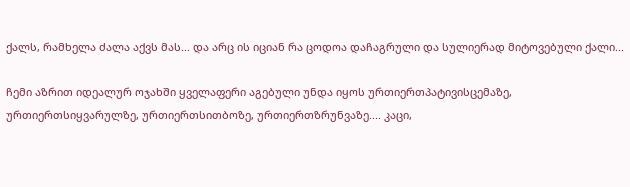ქალს, რამხელა ძალა აქვს მას... და არც ის იციან რა ცოდოა დაჩაგრული და სულიერად მიტოვებული ქალი...

ჩემი აზრით იდეალურ ოჯახში ყველაფერი აგებული უნდა იყოს ურთიერთპატივისცემაზე, ურთიერთსიყვარულზე, ურთიერთსითბოზე, ურთიერთზრუნვაზე.... კაცი,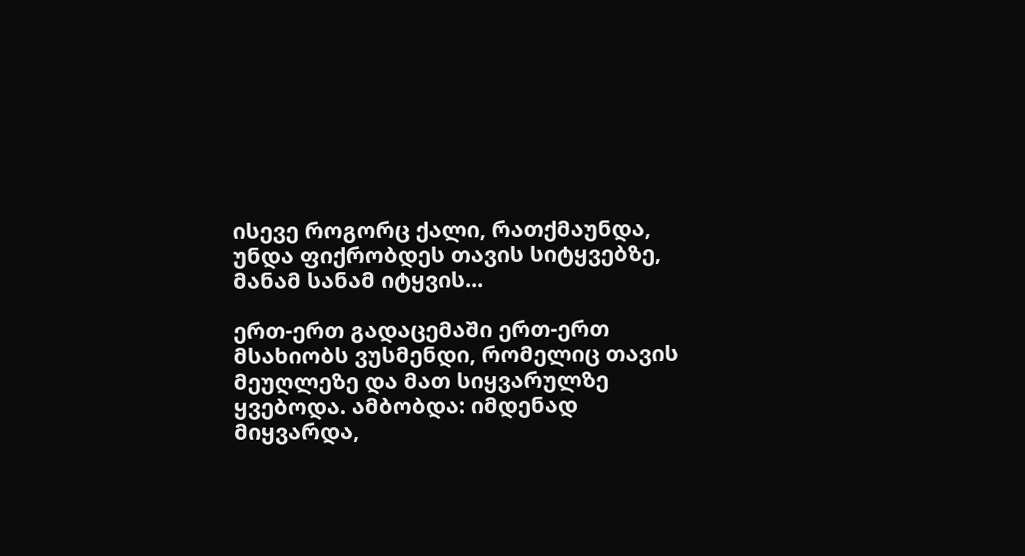ისევე როგორც ქალი, რათქმაუნდა, უნდა ფიქრობდეს თავის სიტყვებზე, მანამ სანამ იტყვის...

ერთ-ერთ გადაცემაში ერთ-ერთ მსახიობს ვუსმენდი, რომელიც თავის მეუღლეზე და მათ სიყვარულზე ყვებოდა. ამბობდა: იმდენად მიყვარდა,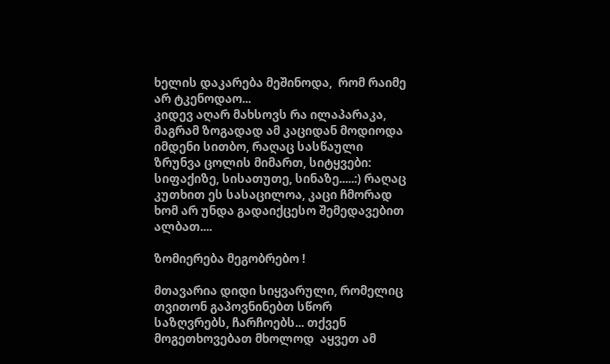ხელის დაკარება მეშინოდა,  რომ რაიმე არ ტკენოდაო...
კიდევ აღარ მახსოვს რა ილაპარაკა, მაგრამ ზოგადად ამ კაციდან მოდიოდა იმდენი სითბო, რაღაც სასწაული ზრუნვა ცოლის მიმართ, სიტყვები: სიფაქიზე, სისათუთე, სინაზე.....:) რაღაც კუთხით ეს სასაცილოა, კაცი ჩმორად ხომ არ უნდა გადაიქცესო შემედავებით ალბათ....

ზომიერება მეგობრებო !

მთავარია დიდი სიყვარული, რომელიც თვითონ გაპოვნინებთ სწორ საზღვრებს, ჩარჩოებს... თქვენ მოგეთხოვებათ მხოლოდ  აყვეთ ამ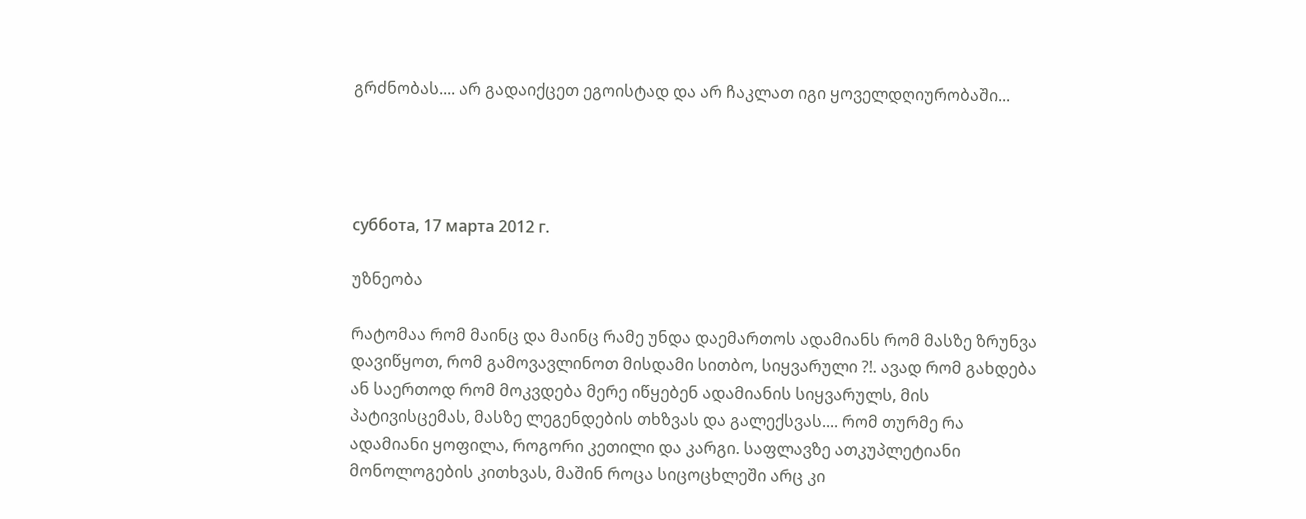გრძნობას.... არ გადაიქცეთ ეგოისტად და არ ჩაკლათ იგი ყოველდღიურობაში...




суббота, 17 марта 2012 г.

უზნეობა

რატომაა რომ მაინც და მაინც რამე უნდა დაემართოს ადამიანს რომ მასზე ზრუნვა დავიწყოთ, რომ გამოვავლინოთ მისდამი სითბო, სიყვარული ?!. ავად რომ გახდება ან საერთოდ რომ მოკვდება მერე იწყებენ ადამიანის სიყვარულს, მის პატივისცემას, მასზე ლეგენდების თხზვას და გალექსვას.... რომ თურმე რა ადამიანი ყოფილა, როგორი კეთილი და კარგი. საფლავზე ათკუპლეტიანი მონოლოგების კითხვას, მაშინ როცა სიცოცხლეში არც კი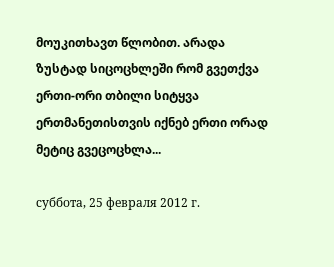მოუკითხავთ წლობით. არადა ზუსტად სიცოცხლეში რომ გვეთქვა ერთი-ორი თბილი სიტყვა ერთმანეთისთვის იქნებ ერთი ორად მეტიც გვეცოცხლა...

суббота, 25 февраля 2012 г.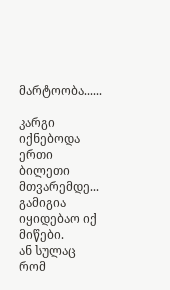მარტოობა......

კარგი იქნებოდა ერთი ბილეთი მთვარემდე... გამიგია იყიდებაო იქ მიწები.
ან სულაც რომ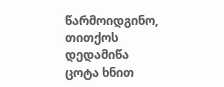წარმოიდგინო, თითქოს დედამიწა ცოტა ხნით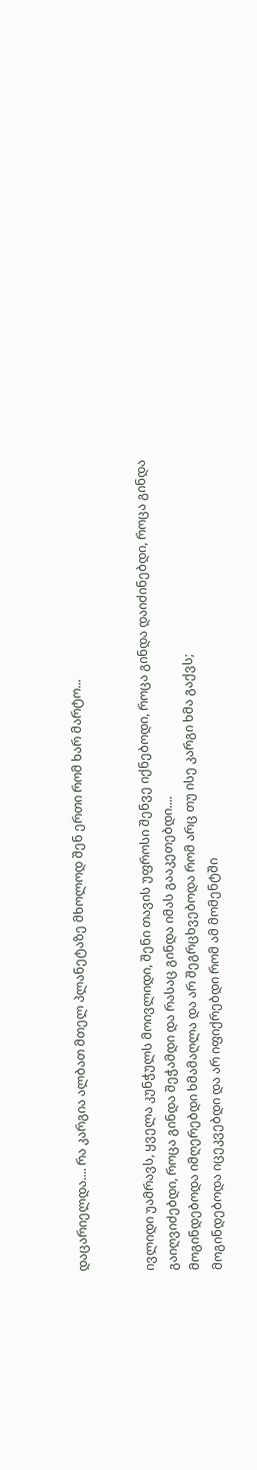დაცარიელდა.... რა კარგია ალბათ მთელ პლანეტაზე მხოლოდ შენ ერთი რომ ხარ მარტო...


ივლიდი უამრავს, ყველა კუნჭულს მოივლიდი, შენი თავის უფროსი შენვე იქნებოდი, როცა გინდა დაიძინებდი, როცა გინდა გაიღვიძებდი, როცა გინდა შეჭამდი და რასაც გინდა იმას გააკეთებდი....
მოგინდებოდა იმღერებდი ხმამაღლა და არ შეგრცხვებოდა რომ არც თუ ისე კარგი ხმა გაქვს;
მოგინდებოდა იცეკვებდი და არ იფიქრებდი რომ ამ მომენტში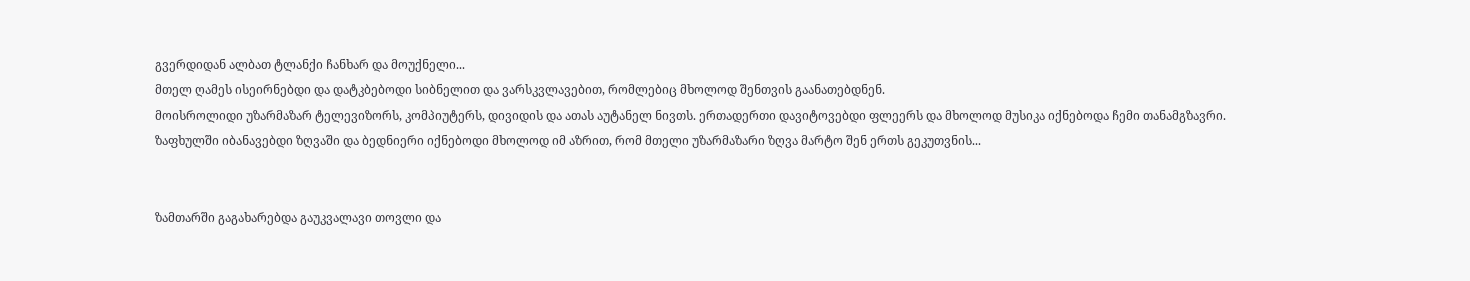გვერდიდან ალბათ ტლანქი ჩანხარ და მოუქნელი...
მთელ ღამეს ისეირნებდი და დატკბებოდი სიბნელით და ვარსკვლავებით, რომლებიც მხოლოდ შენთვის გაანათებდნენ.
მოისროლიდი უზარმაზარ ტელევიზორს, კომპიუტერს, დივიდის და ათას აუტანელ ნივთს. ერთადერთი დავიტოვებდი ფლეერს და მხოლოდ მუსიკა იქნებოდა ჩემი თანამგზავრი.
ზაფხულში იბანავებდი ზღვაში და ბედნიერი იქნებოდი მხოლოდ იმ აზრით, რომ მთელი უზარმაზარი ზღვა მარტო შენ ერთს გეკუთვნის...


ზამთარში გაგახარებდა გაუკვალავი თოვლი და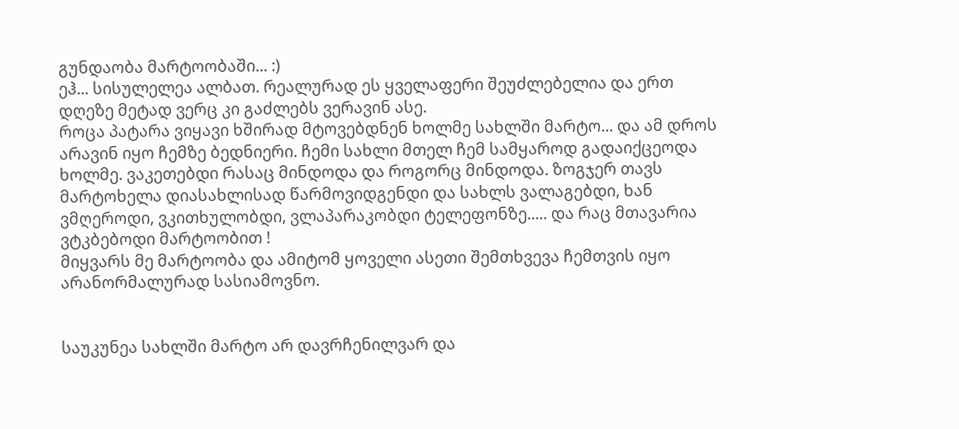გუნდაობა მარტოობაში... :)
ეჰ... სისულელეა ალბათ. რეალურად ეს ყველაფერი შეუძლებელია და ერთ დღეზე მეტად ვერც კი გაძლებს ვერავინ ასე.
როცა პატარა ვიყავი ხშირად მტოვებდნენ ხოლმე სახლში მარტო... და ამ დროს არავინ იყო ჩემზე ბედნიერი. ჩემი სახლი მთელ ჩემ სამყაროდ გადაიქცეოდა ხოლმე. ვაკეთებდი რასაც მინდოდა და როგორც მინდოდა. ზოგჯერ თავს მარტოხელა დიასახლისად წარმოვიდგენდი და სახლს ვალაგებდი, ხან ვმღეროდი, ვკითხულობდი, ვლაპარაკობდი ტელეფონზე..... და რაც მთავარია ვტკბებოდი მარტოობით !
მიყვარს მე მარტოობა და ამიტომ ყოველი ასეთი შემთხვევა ჩემთვის იყო არანორმალურად სასიამოვნო.


საუკუნეა სახლში მარტო არ დავრჩენილვარ და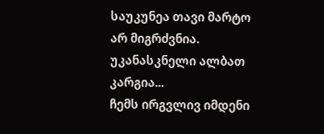საუკუნეა თავი მარტო არ მიგრძვნია. უკანასკნელი ალბათ კარგია...
ჩემს ირგვლივ იმდენი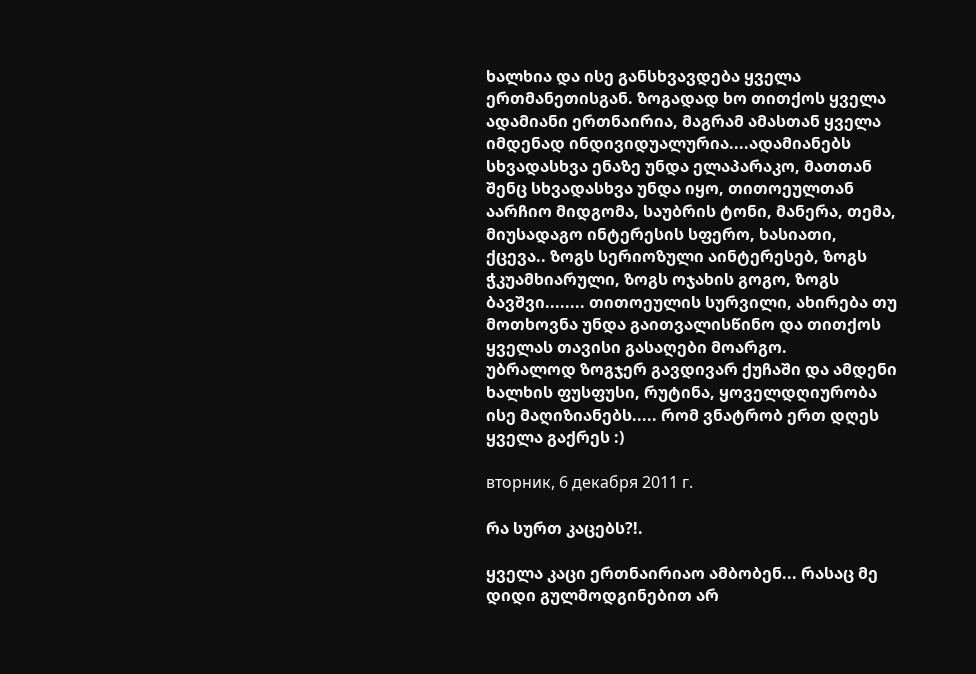ხალხია და ისე განსხვავდება ყველა ერთმანეთისგან. ზოგადად ხო თითქოს ყველა ადამიანი ერთნაირია, მაგრამ ამასთან ყველა იმდენად ინდივიდუალურია....ადამიანებს სხვადასხვა ენაზე უნდა ელაპარაკო, მათთან შენც სხვადასხვა უნდა იყო, თითოეულთან აარჩიო მიდგომა, საუბრის ტონი, მანერა, თემა, მიუსადაგო ინტერესის სფერო, ხასიათი, ქცევა.. ზოგს სერიოზული აინტერესებ, ზოგს ჭკუამხიარული, ზოგს ოჯახის გოგო, ზოგს ბავშვი........ თითოეულის სურვილი, ახირება თუ მოთხოვნა უნდა გაითვალისწინო და თითქოს ყველას თავისი გასაღები მოარგო.
უბრალოდ ზოგჯერ გავდივარ ქუჩაში და ამდენი ხალხის ფუსფუსი, რუტინა, ყოველდღიურობა ისე მაღიზიანებს..... რომ ვნატრობ ერთ დღეს ყველა გაქრეს :)

вторник, 6 декабря 2011 г.

რა სურთ კაცებს?!.

ყველა კაცი ერთნაირიაო ამბობენ... რასაც მე დიდი გულმოდგინებით არ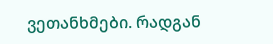ვეთანხმები. რადგან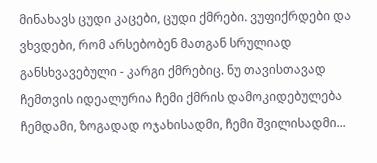მინახავს ცუდი კაცები, ცუდი ქმრები. ვუფიქრდები და ვხვდები, რომ არსებობენ მათგან სრულიად განსხვავებული - კარგი ქმრებიც. ნუ თავისთავად ჩემთვის იდეალურია ჩემი ქმრის დამოკიდებულება ჩემდამი, ზოგადად ოჯახისადმი, ჩემი შვილისადმი...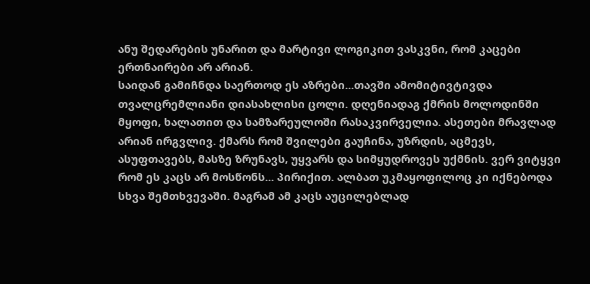ანუ შედარების უნარით და მარტივი ლოგიკით ვასკვნი, რომ კაცები ერთნაირები არ არიან.
საიდან გამიჩნდა საერთოდ ეს აზრები...თავში ამომიტივტივდა თვალცრემლიანი დიასახლისი ცოლი. დღენიადაგ ქმრის მოლოდინში მყოფი, ხალათით და სამზარეულოში რასაკვირველია. ასეთები მრავლად არიან ირგვლივ. ქმარს რომ შვილები გაუჩინა, უზრდის, აცმევს, ასუფთავებს, მასზე ზრუნავს, უყვარს და სიმყუდროვეს უქმნის. ვერ ვიტყვი რომ ეს კაცს არ მოსწონს... პირიქით. ალბათ უკმაყოფილოც კი იქნებოდა სხვა შემთხვევაში. მაგრამ ამ კაცს აუცილებლად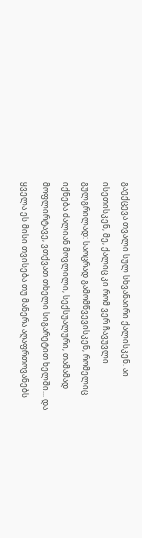გაექცევა თვალი სულ სხვანაირი ქალისკენ. აი ისეთისკენ, მე, ქალიც კი რომ ვერ ჩავუვლი გულგრილად: საოცრად გამომწვევისკენ, რომელიც იქნება ძალიან მოვლილი, სექსუალური, თამამად მოფლირტავე, ვთქვათ თხელი სიგარეტით ხელში... და ყველა ეს მისი თვისება თუ მანერა აღაფრთოვანებს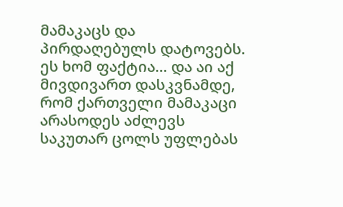მამაკაცს და პირდაღებულს დატოვებს. ეს ხომ ფაქტია... და აი აქ მივდივართ დასკვნამდე, რომ ქართველი მამაკაცი არასოდეს აძლევს საკუთარ ცოლს უფლებას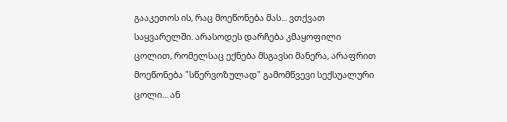გააკეთოს ის, რაც მოეწონება მას... ვთქვათ საყვარელში. არასოდეს დარჩება კმაყოფილი ცოლით, რომელსაც ექნება მსგავსი მანერა, არაფრით მოეწონება "სწერვოზულად" გამომწვევი სექსუალური ცოლი... ან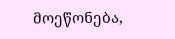მოეწონება,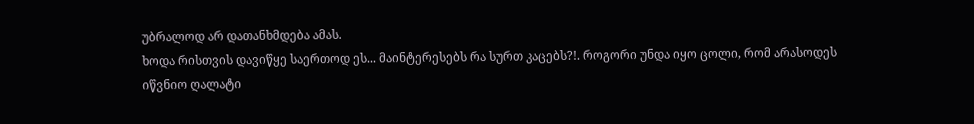უბრალოდ არ დათანხმდება ამას.
ხოდა რისთვის დავიწყე საერთოდ ეს... მაინტერესებს რა სურთ კაცებს?!. როგორი უნდა იყო ცოლი, რომ არასოდეს იწვნიო ღალატი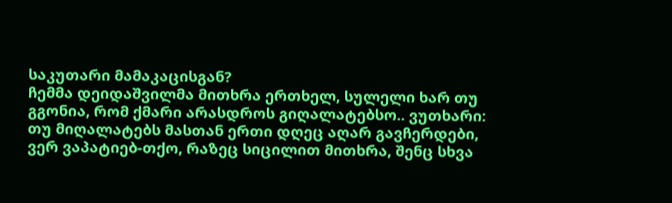საკუთარი მამაკაცისგან?
ჩემმა დეიდაშვილმა მითხრა ერთხელ, სულელი ხარ თუ გგონია, რომ ქმარი არასდროს გიღალატებსო.. ვუთხარი: თუ მიღალატებს მასთან ერთი დღეც აღარ გავჩერდები, ვერ ვაპატიებ-თქო, რაზეც სიცილით მითხრა, შენც სხვა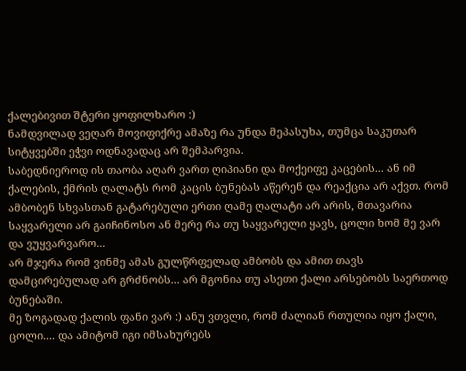ქალებივით შტერი ყოფილხარო :)
ნამდვილად ვეღარ მოვიფიქრე ამაზე რა უნდა მეპასუხა, თუმცა საკუთარ სიტყვებში ეჭვი ოდნავადაც არ შემპარვია.
საბედნიეროდ ის თაობა აღარ ვართ ღიპიანი და მოქეიფე კაცების... ან იმ ქალების, ქმრის ღალატს რომ კაცის ბუნებას აწერენ და რეაქცია არ აქვთ. რომ ამბობენ სხვასთან გატარებული ერთი ღამე ღალატი არ არის, მთავარია საყვარელი არ გაიჩინოსო ან მერე რა თუ საყვარელი ყავს, ცოლი ხომ მე ვარ და ვუყვარვარო...
არ მჯერა რომ ვინმე ამას გულწრფელად ამბობს და ამით თავს დამცირებულად არ გრძნობს... არ მგონია თუ ასეთი ქალი არსებობს საერთოდ ბუნებაში.
მე ზოგადად ქალის ფანი ვარ :) ანუ ვთვლი, რომ ძალიან რთულია იყო ქალი, ცოლი.... და ამიტომ იგი იმსახურებს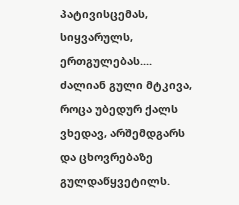პატივისცემას, სიყვარულს, ერთგულებას.... ძალიან გული მტკივა, როცა უბედურ ქალს ვხედავ, არშემდგარს და ცხოვრებაზე გულდაწყვეტილს.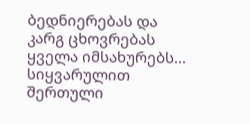ბედნიერებას და კარგ ცხოვრებას ყველა იმსახურებს... სიყვარულით შერთული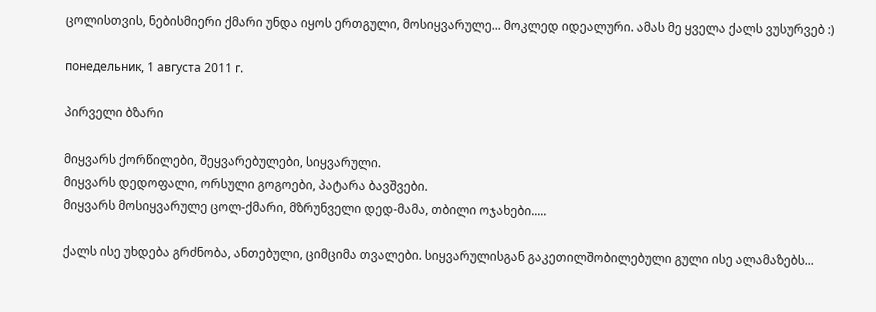ცოლისთვის, ნებისმიერი ქმარი უნდა იყოს ერთგული, მოსიყვარულე... მოკლედ იდეალური. ამას მე ყველა ქალს ვუსურვებ :)

понедельник, 1 августа 2011 г.

პირველი ბზარი

მიყვარს ქორწილები, შეყვარებულები, სიყვარული.
მიყვარს დედოფალი, ორსული გოგოები, პატარა ბავშვები.
მიყვარს მოსიყვარულე ცოლ-ქმარი, მზრუნველი დედ-მამა, თბილი ოჯახები.....

ქალს ისე უხდება გრძნობა, ანთებული, ციმციმა თვალები. სიყვარულისგან გაკეთილშობილებული გული ისე ალამაზებს...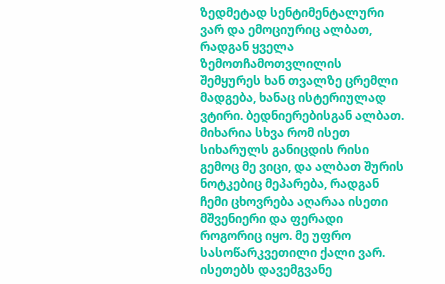ზედმეტად სენტიმენტალური ვარ და ემოციურიც ალბათ, რადგან ყველა ზემოთჩამოთვლილის შემყურეს ხან თვალზე ცრემლი მადგება, ხანაც ისტერიულად ვტირი. ბედნიერებისგან ალბათ. მიხარია სხვა რომ ისეთ სიხარულს განიცდის რისი გემოც მე ვიცი, და ალბათ შურის ნოტკებიც მეპარება, რადგან ჩემი ცხოვრება აღარაა ისეთი მშვენიერი და ფერადი როგორიც იყო. მე უფრო სასოწარკვეთილი ქალი ვარ. ისეთებს დავემგვანე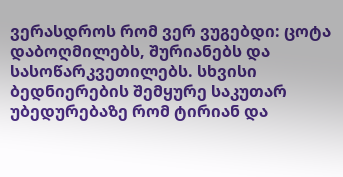ვერასდროს რომ ვერ ვუგებდი: ცოტა დაბოღმილებს, შურიანებს და სასოწარკვეთილებს. სხვისი ბედნიერების შემყურე საკუთარ უბედურებაზე რომ ტირიან და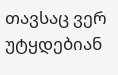თავსაც ვერ უტყდებიან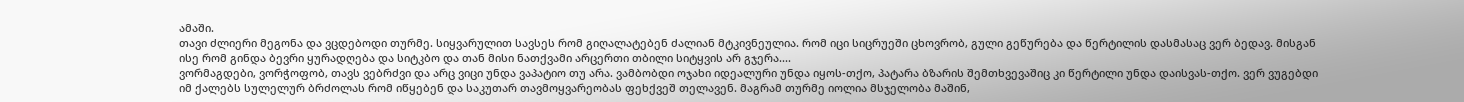ამაში.
თავი ძლიერი მეგონა და ვცდებოდი თურმე. სიყვარულით სავსეს რომ გიღალატებენ ძალიან მტკივნეულია. რომ იცი სიცრუეში ცხოვრობ, გული გეწურება და წერტილის დასმასაც ვერ ბედავ. მისგან ისე რომ გინდა ბევრი ყურადღება და სიტკბო და თან მისი ნათქვამი არცერთი თბილი სიტყვის არ გჯერა....
ვორმაგდები, ვორჭოფობ, თავს ვებრძვი და არც ვიცი უნდა ვაპატიო თუ არა. ვამბობდი ოჯახი იდეალური უნდა იყოს-თქო, პატარა ბზარის შემთხვევაშიც კი წერტილი უნდა დაისვას-თქო. ვერ ვუგებდი იმ ქალებს სულელურ ბრძოლას რომ იწყებენ და საკუთარ თავმოყვარეობას ფეხქვეშ თელავენ. მაგრამ თურმე იოლია მსჯელობა მაშინ,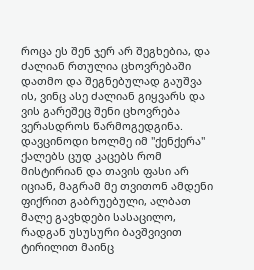როცა ეს შენ ჯერ არ შეგხებია, და ძალიან რთულია ცხოვრებაში დათმო და შეგნებულად გაუშვა ის, ვინც ასე ძალიან გიყვარს და ვის გარეშეც შენი ცხოვრება ვერასდროს წარმოგედგინა. დავცინოდი ხოლმე იმ "ქენქერა" ქალებს ცუდ კაცებს რომ მისტირიან და თავის ფასი არ იციან, მაგრამ მე თვითონ ამდენი ფიქრით გაბრუებული, ალბათ მალე გავხდები სასაცილო, რადგან უსუსური ბავშვივით ტირილით მაინც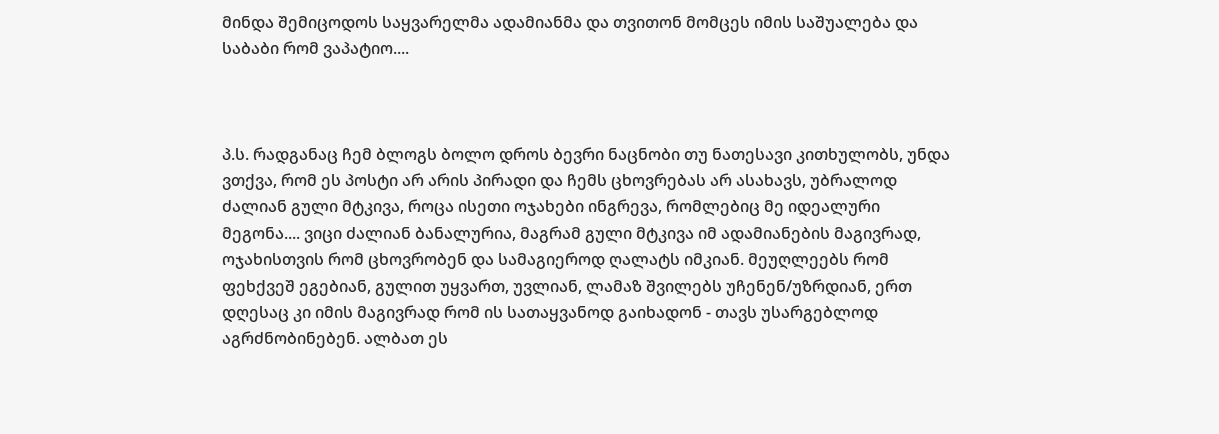მინდა შემიცოდოს საყვარელმა ადამიანმა და თვითონ მომცეს იმის საშუალება და საბაბი რომ ვაპატიო....



პ.ს. რადგანაც ჩემ ბლოგს ბოლო დროს ბევრი ნაცნობი თუ ნათესავი კითხულობს, უნდა ვთქვა, რომ ეს პოსტი არ არის პირადი და ჩემს ცხოვრებას არ ასახავს, უბრალოდ ძალიან გული მტკივა, როცა ისეთი ოჯახები ინგრევა, რომლებიც მე იდეალური მეგონა.... ვიცი ძალიან ბანალურია, მაგრამ გული მტკივა იმ ადამიანების მაგივრად, ოჯახისთვის რომ ცხოვრობენ და სამაგიეროდ ღალატს იმკიან. მეუღლეებს რომ ფეხქვეშ ეგებიან, გულით უყვართ, უვლიან, ლამაზ შვილებს უჩენენ/უზრდიან, ერთ დღესაც კი იმის მაგივრად რომ ის სათაყვანოდ გაიხადონ - თავს უსარგებლოდ აგრძნობინებენ. ალბათ ეს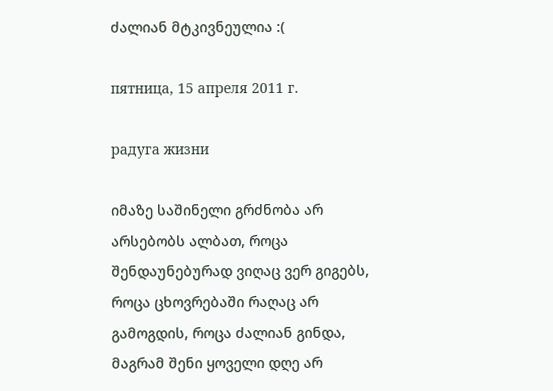ძალიან მტკივნეულია :(

пятница, 15 апреля 2011 г.

радуга жизни

იმაზე საშინელი გრძნობა არ არსებობს ალბათ, როცა შენდაუნებურად ვიღაც ვერ გიგებს, როცა ცხოვრებაში რაღაც არ გამოგდის, როცა ძალიან გინდა, მაგრამ შენი ყოველი დღე არ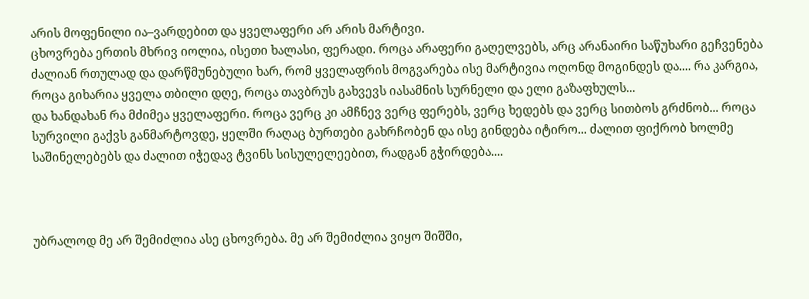არის მოფენილი ია–ვარდებით და ყველაფერი არ არის მარტივი.
ცხოვრება ერთის მხრივ იოლია, ისეთი ხალასი, ფერადი. როცა არაფერი გაღელვებს, არც არანაირი საწუხარი გეჩვენება ძალიან რთულად და დარწმუნებული ხარ, რომ ყველაფრის მოგვარება ისე მარტივია ოღონდ მოგინდეს და.... რა კარგია, როცა გიხარია ყველა თბილი დღე, როცა თავბრუს გახვევს იასამნის სურნელი და ელი გაზაფხულს...
და ხანდახან რა მძიმეა ყველაფერი. როცა ვერც კი ამჩნევ ვერც ფერებს, ვერც ხედებს და ვერც სითბოს გრძნობ... როცა სურვილი გაქვს განმარტოვდე, ყელში რაღაც ბურთები გახრჩობენ და ისე გინდება იტირო... ძალით ფიქრობ ხოლმე საშინელებებს და ძალით იჭედავ ტვინს სისულელეებით, რადგან გჭირდება....



უბრალოდ მე არ შემიძლია ასე ცხოვრება. მე არ შემიძლია ვიყო შიშში,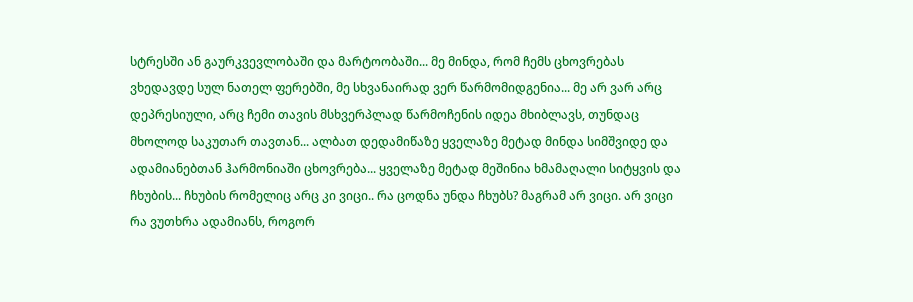სტრესში ან გაურკვევლობაში და მარტოობაში... მე მინდა, რომ ჩემს ცხოვრებას ვხედავდე სულ ნათელ ფერებში, მე სხვანაირად ვერ წარმომიდგენია... მე არ ვარ არც დეპრესიული, არც ჩემი თავის მსხვერპლად წარმოჩენის იდეა მხიბლავს, თუნდაც მხოლოდ საკუთარ თავთან... ალბათ დედამიწაზე ყველაზე მეტად მინდა სიმშვიდე და ადამიანებთან ჰარმონიაში ცხოვრება... ყველაზე მეტად მეშინია ხმამაღალი სიტყვის და ჩხუბის... ჩხუბის რომელიც არც კი ვიცი.. რა ცოდნა უნდა ჩხუბს? მაგრამ არ ვიცი. არ ვიცი რა ვუთხრა ადამიანს, როგორ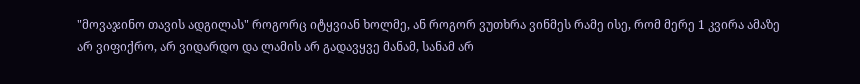"მოვაჯინო თავის ადგილას" როგორც იტყვიან ხოლმე, ან როგორ ვუთხრა ვინმეს რამე ისე, რომ მერე 1 კვირა ამაზე არ ვიფიქრო, არ ვიდარდო და ლამის არ გადავყვე მანამ, სანამ არ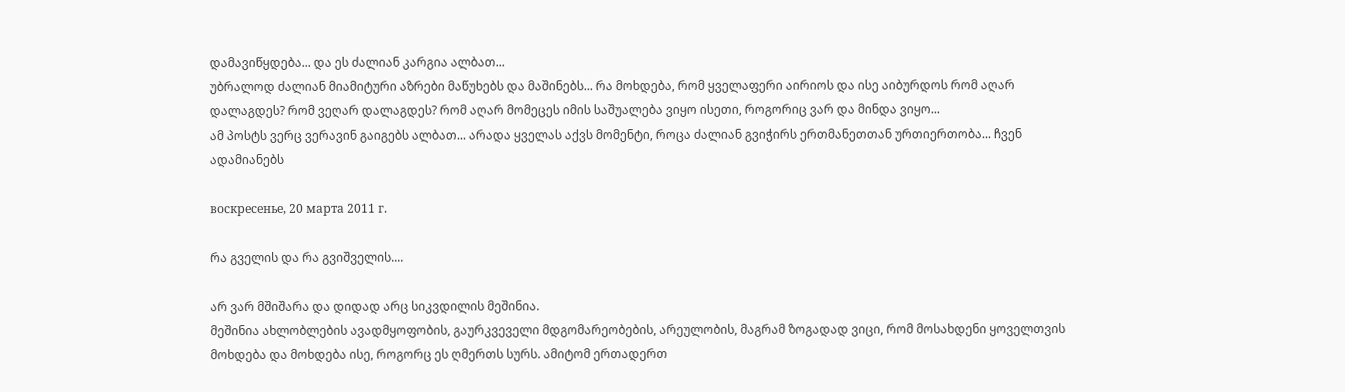დამავიწყდება... და ეს ძალიან კარგია ალბათ...
უბრალოდ ძალიან მიამიტური აზრები მაწუხებს და მაშინებს... რა მოხდება, რომ ყველაფერი აირიოს და ისე აიბურდოს რომ აღარ დალაგდეს? რომ ვეღარ დალაგდეს? რომ აღარ მომეცეს იმის საშუალება ვიყო ისეთი, როგორიც ვარ და მინდა ვიყო...
ამ პოსტს ვერც ვერავინ გაიგებს ალბათ... არადა ყველას აქვს მომენტი, როცა ძალიან გვიჭირს ერთმანეთთან ურთიერთობა... ჩვენ ადამიანებს

воскресенье, 20 марта 2011 г.

რა გველის და რა გვიშველის....

არ ვარ მშიშარა და დიდად არც სიკვდილის მეშინია.
მეშინია ახლობლების ავადმყოფობის, გაურკვეველი მდგომარეობების, არეულობის, მაგრამ ზოგადად ვიცი, რომ მოსახდენი ყოველთვის მოხდება და მოხდება ისე, როგორც ეს ღმერთს სურს. ამიტომ ერთადერთ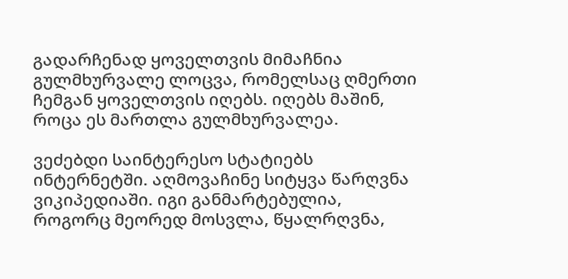გადარჩენად ყოველთვის მიმაჩნია გულმხურვალე ლოცვა, რომელსაც ღმერთი ჩემგან ყოველთვის იღებს. იღებს მაშინ, როცა ეს მართლა გულმხურვალეა.

ვეძებდი საინტერესო სტატიებს ინტერნეტში. აღმოვაჩინე სიტყვა წარღვნა ვიკიპედიაში. იგი განმარტებულია, როგორც მეორედ მოსვლა, წყალრღვნა,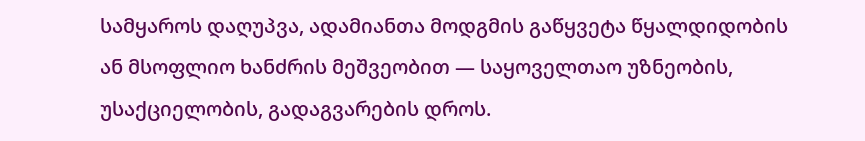სამყაროს დაღუპვა, ადამიანთა მოდგმის გაწყვეტა წყალდიდობის ან მსოფლიო ხანძრის მეშვეობით — საყოველთაო უზნეობის, უსაქციელობის, გადაგვარების დროს.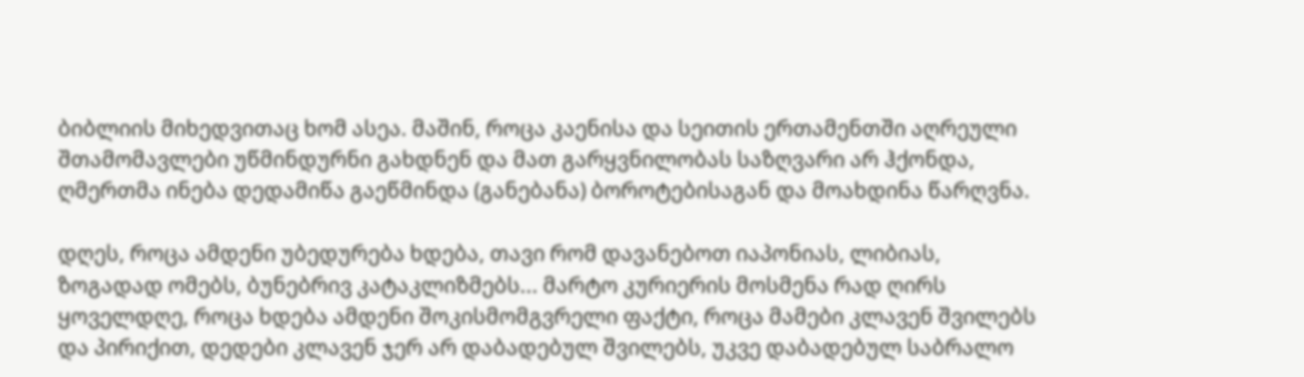ბიბლიის მიხედვითაც ხომ ასეა. მაშინ, როცა კაენისა და სეითის ერთამენთში აღრეული შთამომავლები უწმინდურნი გახდნენ და მათ გარყვნილობას საზღვარი არ ჰქონდა, ღმერთმა ინება დედამიწა გაეწმინდა (განებანა) ბოროტებისაგან და მოახდინა წარღვნა.

დღეს, როცა ამდენი უბედურება ხდება, თავი რომ დავანებოთ იაპონიას, ლიბიას, ზოგადად ომებს, ბუნებრივ კატაკლიზმებს... მარტო კურიერის მოსმენა რად ღირს ყოველდღე, როცა ხდება ამდენი შოკისმომგვრელი ფაქტი, როცა მამები კლავენ შვილებს და პირიქით, დედები კლავენ ჯერ არ დაბადებულ შვილებს, უკვე დაბადებულ საბრალო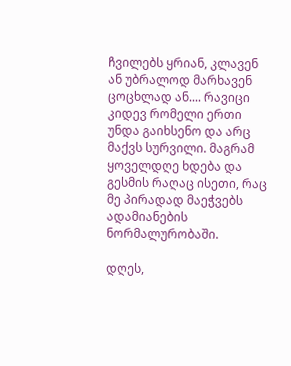ჩვილებს ყრიან, კლავენ ან უბრალოდ მარხავენ ცოცხლად ან.... რავიცი კიდევ რომელი ერთი უნდა გაიხსენო და არც მაქვს სურვილი. მაგრამ ყოველდღე ხდება და გესმის რაღაც ისეთი, რაც მე პირადად მაეჭვებს ადამიანების ნორმალურობაში.

დღეს,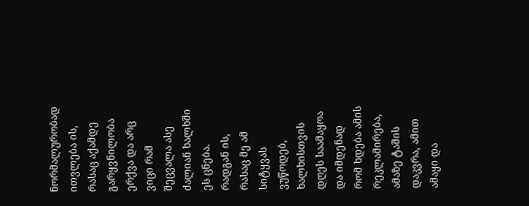ნორმალურობად ითვლება ის, რასაც აქამდე გარყვნილობა ერქვა და არც ვიცი რამ შეცვალა ასე ძალიან ხალხში ეს ცნება. რადგან ის, რასაც მე ამ სიტყვას ვუწოდებ, ხალხისთვის დღეს საამაყოა და იმდენად რომ ხდება ამის რეკლამირება, ამაზე ტაშის დაკვრა, ამით ამაყი და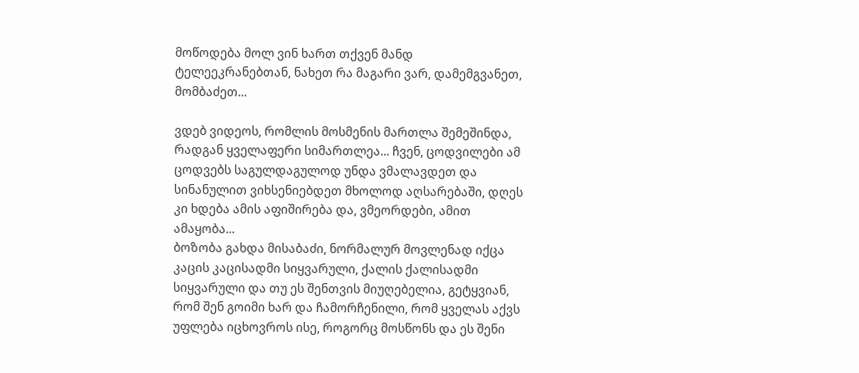მოწოდება მოლ ვინ ხართ თქვენ მანდ ტელეეკრანებთან, ნახეთ რა მაგარი ვარ, დამემგვანეთ, მომბაძეთ...

ვდებ ვიდეოს, რომლის მოსმენის მართლა შემეშინდა, რადგან ყველაფერი სიმართლეა... ჩვენ, ცოდვილები ამ ცოდვებს საგულდაგულოდ უნდა ვმალავდეთ და სინანულით ვიხსენიებდეთ მხოლოდ აღსარებაში, დღეს კი ხდება ამის აფიშირება და, ვმეორდები, ამით ამაყობა...
ბოზობა გახდა მისაბაძი, ნორმალურ მოვლენად იქცა კაცის კაცისადმი სიყვარული, ქალის ქალისადმი სიყვარული და თუ ეს შენთვის მიუღებელია, გეტყვიან, რომ შენ გოიმი ხარ და ჩამორჩენილი, რომ ყველას აქვს უფლება იცხოვროს ისე, როგორც მოსწონს და ეს შენი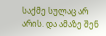საქმე სულაც არ არის. და ამაზე შენ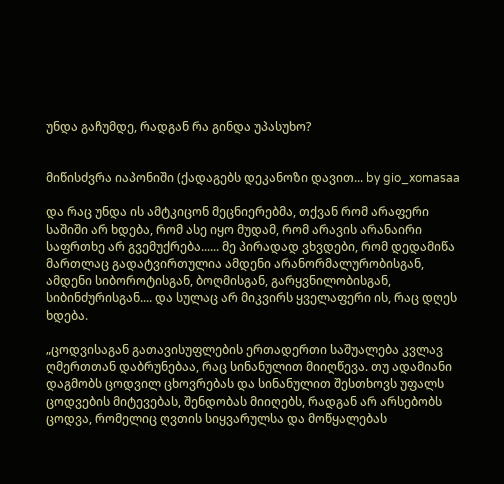უნდა გაჩუმდე, რადგან რა გინდა უპასუხო?


მიწისძვრა იაპონიში (ქადაგებს დეკანოზი დავით... by gio_xomasaa

და რაც უნდა ის ამტკიცონ მეცნიერებმა, თქვან რომ არაფერი საშიში არ ხდება, რომ ასე იყო მუდამ, რომ არავის არანაირი საფრთხე არ გვემუქრება...... მე პირადად ვხვდები, რომ დედამიწა მართლაც გადატვირთულია ამდენი არანორმალურობისგან, ამდენი სიბოროტისგან, ბოღმისგან, გარყვნილობისგან, სიბინძურისგან.... და სულაც არ მიკვირს ყველაფერი ის, რაც დღეს ხდება.

„ცოდვისაგან გათავისუფლების ერთადერთი საშუალება კვლავ ღმერთთან დაბრუნებაა, რაც სინანულით მიიღწევა. თუ ადამიანი დაგმობს ცოდვილ ცხოვრებას და სინანულით შესთხოვს უფალს ცოდვების მიტევებას, შენდობას მიიღებს, რადგან არ არსებობს ცოდვა, რომელიც ღვთის სიყვარულსა და მოწყალებას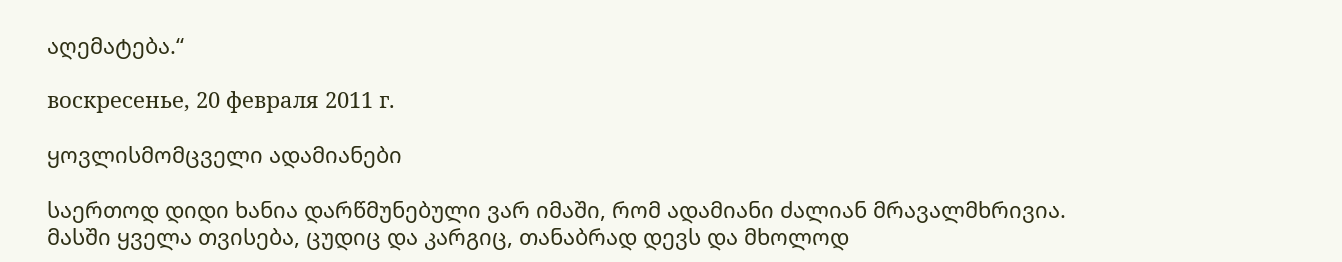აღემატება.“

воскресенье, 20 февраля 2011 г.

ყოვლისმომცველი ადამიანები

საერთოდ დიდი ხანია დარწმუნებული ვარ იმაში, რომ ადამიანი ძალიან მრავალმხრივია. მასში ყველა თვისება, ცუდიც და კარგიც, თანაბრად დევს და მხოლოდ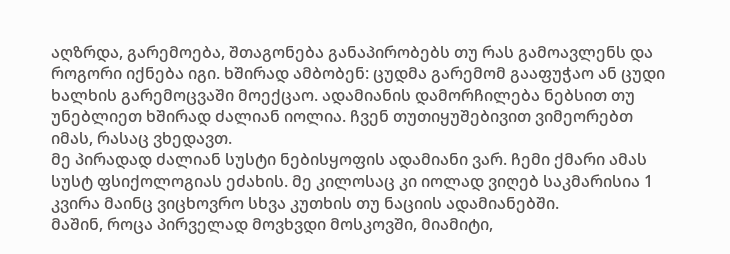აღზრდა, გარემოება, შთაგონება განაპირობებს თუ რას გამოავლენს და როგორი იქნება იგი. ხშირად ამბობენ: ცუდმა გარემომ გააფუჭაო ან ცუდი ხალხის გარემოცვაში მოექცაო. ადამიანის დამორჩილება ნებსით თუ უნებლიეთ ხშირად ძალიან იოლია. ჩვენ თუთიყუშებივით ვიმეორებთ იმას, რასაც ვხედავთ.
მე პირადად ძალიან სუსტი ნებისყოფის ადამიანი ვარ. ჩემი ქმარი ამას სუსტ ფსიქოლოგიას ეძახის. მე კილოსაც კი იოლად ვიღებ საკმარისია 1 კვირა მაინც ვიცხოვრო სხვა კუთხის თუ ნაციის ადამიანებში.
მაშინ, როცა პირველად მოვხვდი მოსკოვში, მიამიტი,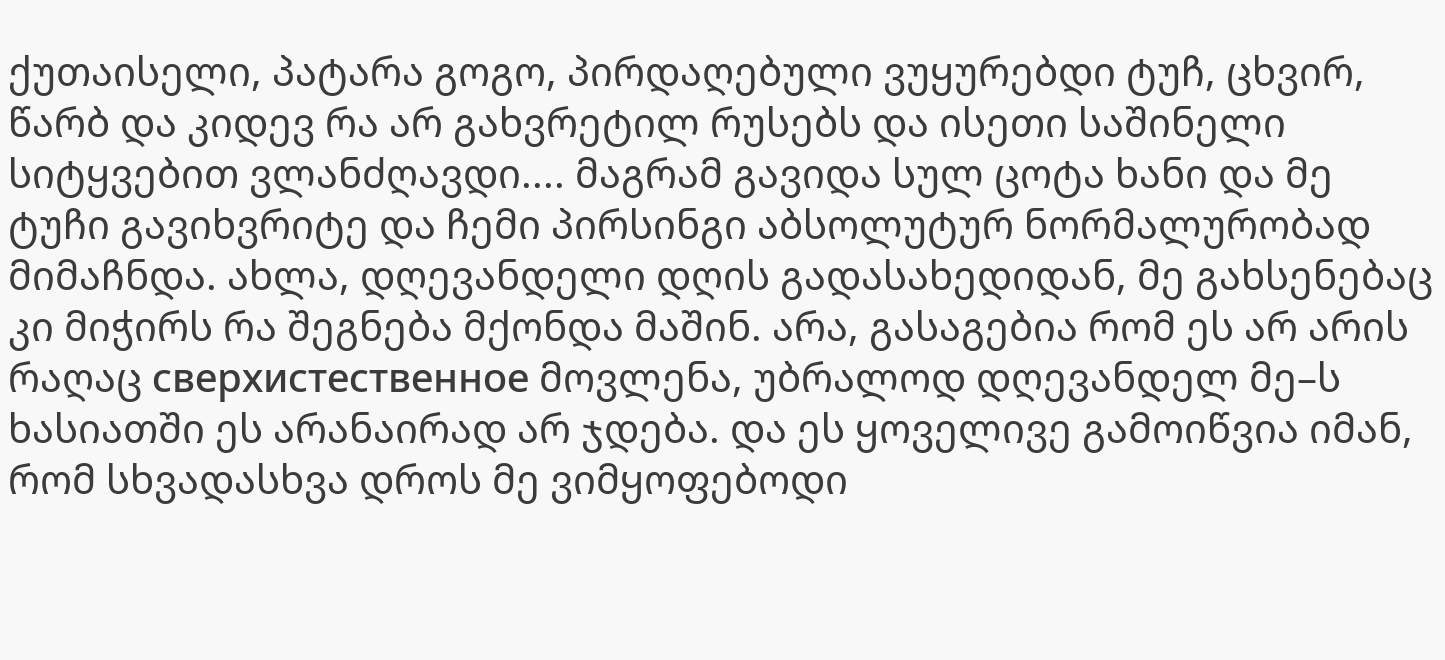ქუთაისელი, პატარა გოგო, პირდაღებული ვუყურებდი ტუჩ, ცხვირ, წარბ და კიდევ რა არ გახვრეტილ რუსებს და ისეთი საშინელი სიტყვებით ვლანძღავდი.... მაგრამ გავიდა სულ ცოტა ხანი და მე ტუჩი გავიხვრიტე და ჩემი პირსინგი აბსოლუტურ ნორმალურობად მიმაჩნდა. ახლა, დღევანდელი დღის გადასახედიდან, მე გახსენებაც კი მიჭირს რა შეგნება მქონდა მაშინ. არა, გასაგებია რომ ეს არ არის რაღაც сверхистественное მოვლენა, უბრალოდ დღევანდელ მე–ს ხასიათში ეს არანაირად არ ჯდება. და ეს ყოველივე გამოიწვია იმან, რომ სხვადასხვა დროს მე ვიმყოფებოდი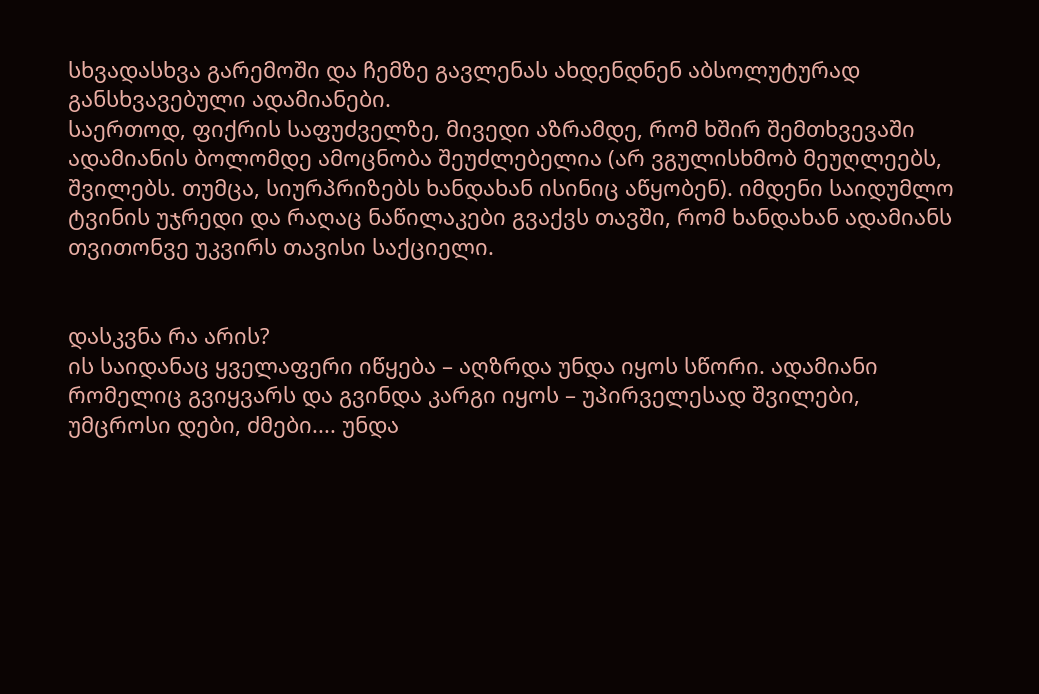სხვადასხვა გარემოში და ჩემზე გავლენას ახდენდნენ აბსოლუტურად განსხვავებული ადამიანები.
საერთოდ, ფიქრის საფუძველზე, მივედი აზრამდე, რომ ხშირ შემთხვევაში ადამიანის ბოლომდე ამოცნობა შეუძლებელია (არ ვგულისხმობ მეუღლეებს, შვილებს. თუმცა, სიურპრიზებს ხანდახან ისინიც აწყობენ). იმდენი საიდუმლო ტვინის უჯრედი და რაღაც ნაწილაკები გვაქვს თავში, რომ ხანდახან ადამიანს თვითონვე უკვირს თავისი საქციელი.


დასკვნა რა არის?
ის საიდანაც ყველაფერი იწყება – აღზრდა უნდა იყოს სწორი. ადამიანი რომელიც გვიყვარს და გვინდა კარგი იყოს – უპირველესად შვილები, უმცროსი დები, ძმები.... უნდა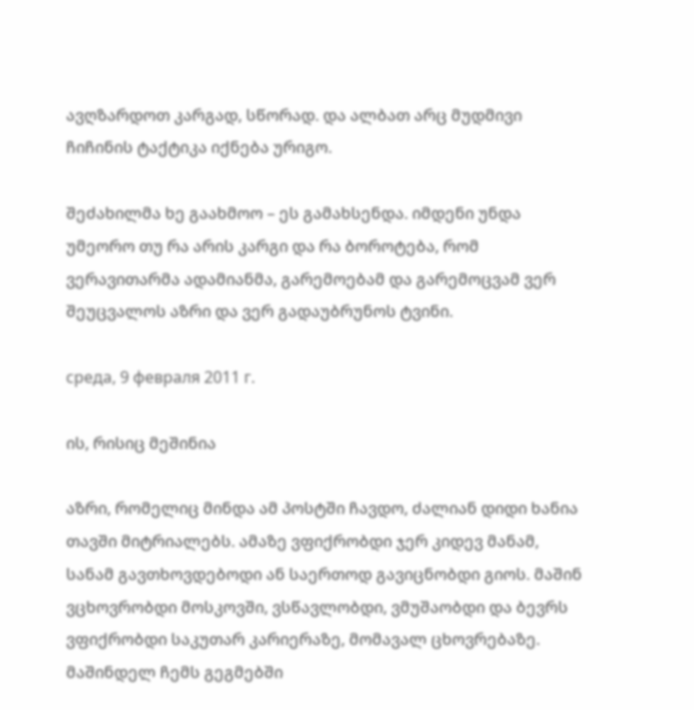ავღზარდოთ კარგად, სწორად. და ალბათ არც მუდმივი ჩიჩინის ტაქტიკა იქნება ურიგო.

შეძახილმა ხე გაახმოო – ეს გამახსენდა. იმდენი უნდა უმეორო თუ რა არის კარგი და რა ბოროტება, რომ ვერავითარმა ადამიანმა, გარემოებამ და გარემოცვამ ვერ შეუცვალოს აზრი და ვერ გადაუბრუნოს ტვინი.

среда, 9 февраля 2011 г.

ის, რისიც მეშინია

აზრი, რომელიც მინდა ამ პოსტში ჩავდო, ძალიან დიდი ხანია თავში მიტრიალებს. ამაზე ვფიქრობდი ჯერ კიდევ მანამ, სანამ გავთხოვდებოდი ან საერთოდ გავიცნობდი გიოს. მაშინ ვცხოვრობდი მოსკოვში, ვსწავლობდი, ვმუშაობდი და ბევრს ვფიქრობდი საკუთარ კარიერაზე, მომავალ ცხოვრებაზე. მაშინდელ ჩემს გეგმებში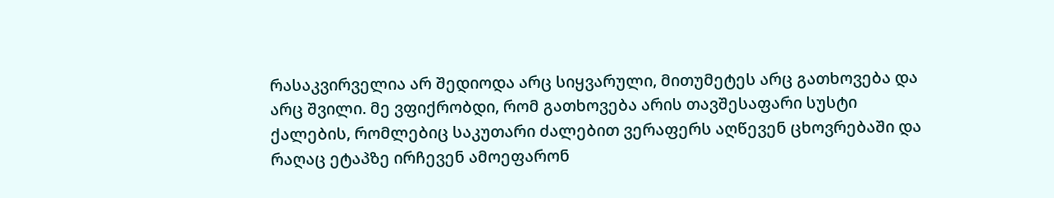რასაკვირველია არ შედიოდა არც სიყვარული, მითუმეტეს არც გათხოვება და არც შვილი. მე ვფიქრობდი, რომ გათხოვება არის თავშესაფარი სუსტი ქალების, რომლებიც საკუთარი ძალებით ვერაფერს აღწევენ ცხოვრებაში და რაღაც ეტაპზე ირჩევენ ამოეფარონ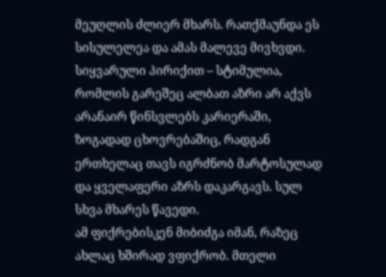მეუღლის ძლიერ მხარს. რათქმაუნდა ეს სისულელეა და ამას მალევე მივხვდი. სიყვარული პირიქით – სტიმულია, რომლის გარეშეც ალბათ აზრი არ აქვს არანაირ წინსვლებს კარიერაში, ზოგადად ცხოვრებაშიც, რადგან ერთხელაც თავს იგრძნობ მარტოსულად და ყველაფერი აზრს დაკარგავს. სულ სხვა მხარეს წავედი.
ამ ფიქრებისკენ მიბიძგა იმან, რაზეც ახლაც ხშირად ვფიქრობ. მთელი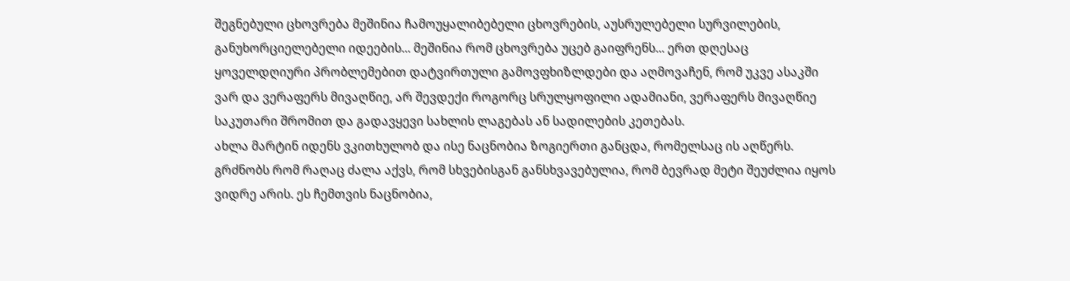შეგნებული ცხოვრება მეშინია ჩამოუყალიბებელი ცხოვრების, აუსრულებელი სურვილების, განუხორციელებელი იდეების... მეშინია რომ ცხოვრება უცებ გაიფრენს... ერთ დღესაც ყოველდღიური პრობლემებით დატვირთული გამოვფხიზლდები და აღმოვაჩენ, რომ უკვე ასაკში ვარ და ვერაფერს მივაღწიე, არ შევდექი როგორც სრულყოფილი ადამიანი, ვერაფერს მივაღწიე საკუთარი შრომით და გადავყევი სახლის ლაგებას ან სადილების კეთებას.
ახლა მარტინ იდენს ვკითხულობ და ისე ნაცნობია ზოგიერთი განცდა, რომელსაც ის აღწერს. გრძნობს რომ რაღაც ძალა აქვს, რომ სხვებისგან განსხვავებულია, რომ ბევრად მეტი შეუძლია იყოს ვიდრე არის. ეს ჩემთვის ნაცნობია,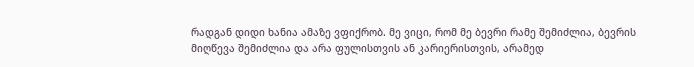რადგან დიდი ხანია ამაზე ვფიქრობ. მე ვიცი, რომ მე ბევრი რამე შემიძლია, ბევრის მიღწევა შემიძლია და არა ფულისთვის ან კარიერისთვის, არამედ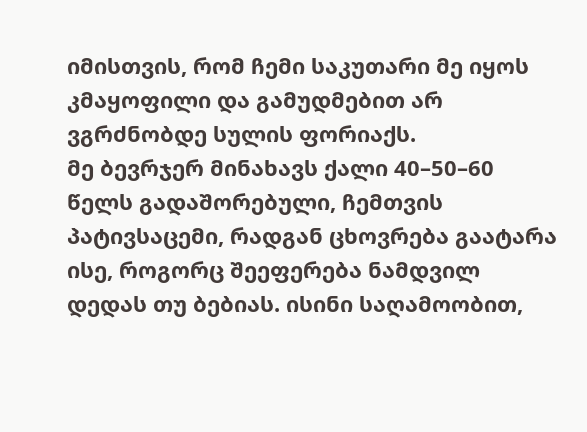იმისთვის, რომ ჩემი საკუთარი მე იყოს კმაყოფილი და გამუდმებით არ ვგრძნობდე სულის ფორიაქს.
მე ბევრჯერ მინახავს ქალი 40–50–60 წელს გადაშორებული, ჩემთვის პატივსაცემი, რადგან ცხოვრება გაატარა ისე, როგორც შეეფერება ნამდვილ დედას თუ ბებიას. ისინი საღამოობით,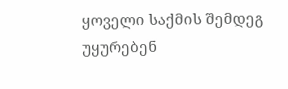ყოველი საქმის შემდეგ უყურებენ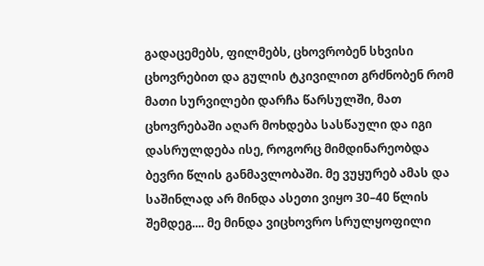გადაცემებს, ფილმებს, ცხოვრობენ სხვისი ცხოვრებით და გულის ტკივილით გრძნობენ რომ მათი სურვილები დარჩა წარსულში, მათ ცხოვრებაში აღარ მოხდება სასწაული და იგი დასრულდება ისე, როგორც მიმდინარეობდა ბევრი წლის განმავლობაში. მე ვუყურებ ამას და საშინლად არ მინდა ასეთი ვიყო 30–40 წლის შემდეგ.... მე მინდა ვიცხოვრო სრულყოფილი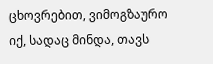ცხოვრებით, ვიმოგზაურო იქ, სადაც მინდა, თავს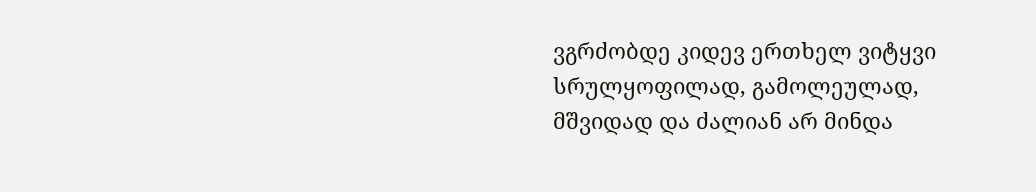ვგრძობდე კიდევ ერთხელ ვიტყვი სრულყოფილად, გამოლეულად, მშვიდად და ძალიან არ მინდა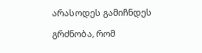არასოდეს გამიჩნდეს გრძნობა, რომ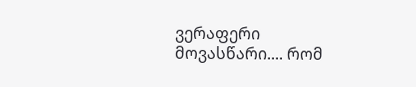ვერაფერი მოვასწარი.... რომ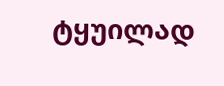ტყუილად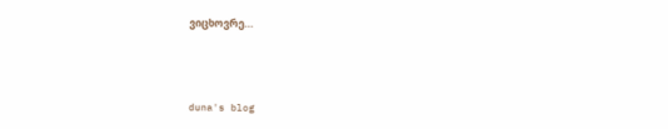ვიცხოვრე...



duna's blog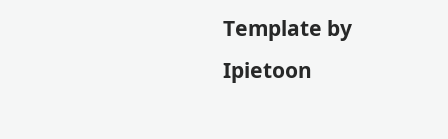Template by Ipietoon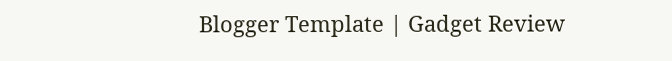Blogger Template | Gadget Review